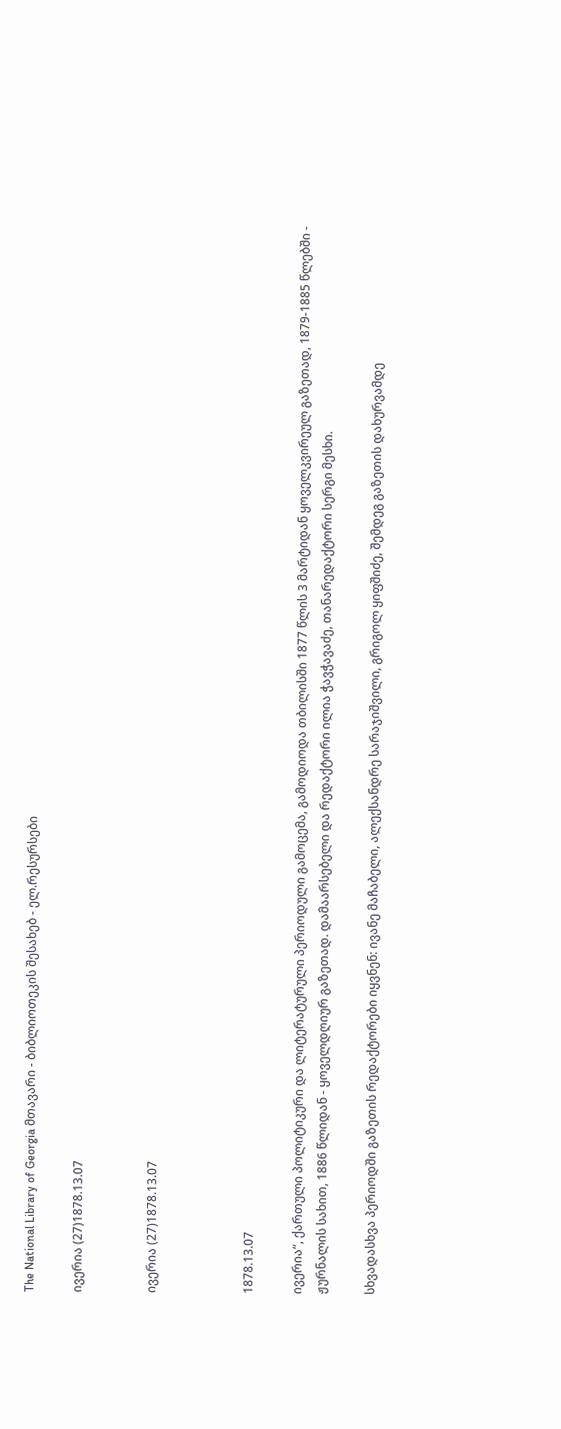The National Library of Georgia მთავარი - ბიბლიოთეკის შესახებ - ელ.რესურსები

ივერია (27)1878.13.07


ივერია (27)1878.13.07



1878.13.07

ივერია“, ქართული პოლიტიკური და ლიტერატურული პერიოდული გამოცემა, გამოდიოდა თბილისში 1877 წლის 3 მარტიდან ყოველკვირეულ გაზეთად, 1879-1885 წლებში - ჟურნალის სახით, 1886 წლიდან - ყოველდღიურ გაზეთად. დამაარსებელი და რედაქტორი ილია ჭავჭავაძე, თანარედაქტორი სერგი მესხი.

სხვადასხვა პერიოდში გაზეთის რედაქტორები იყვნენ: ივანე მაჩაბელი, ალექსანდრე სარაჯიშვილი, გრიგოლ ყიფშიძე, შემდეგ გაზეთის დახურვამდე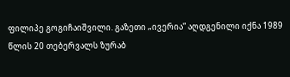ფილიპე გოგიჩაიშვილი. გაზეთი „ივერია“ აღდგენილი იქნა 1989 წლის 20 თებერვალს ზურაბ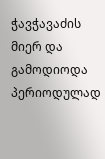ჭავჭავაძის მიერ და გამოდიოდა პერიოდულად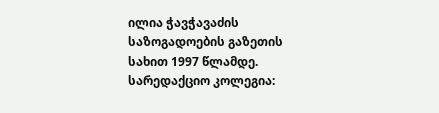ილია ჭავჭავაძის საზოგადოების გაზეთის სახით 1997 წლამდე. სარედაქციო კოლეგია: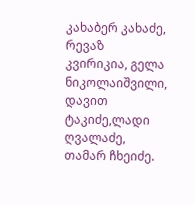კახაბერ კახაძე, რევაზ კვირიკია, გელა ნიკოლაიშვილი, დავით ტაკიძე,ლადი ღვალაძე, თამარ ჩხეიძე.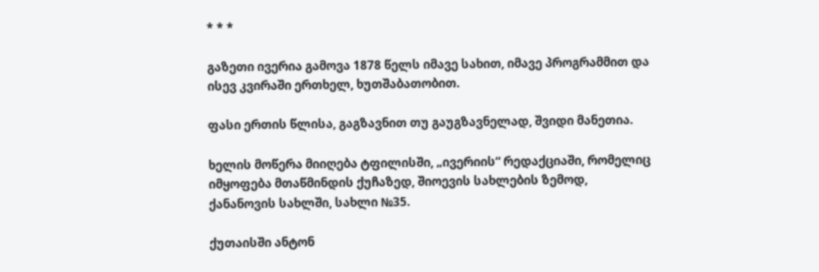* * *

გაზეთი ივერია გამოვა 1878 წელს იმავე სახით, იმავე პროგრამმით და ისევ კვირაში ერთხელ, ხუთშაბათობით.

ფასი ერთის წლისა, გაგზავნით თუ გაუგზავნელად, შვიდი მანეთია.

ხელის მოწერა მიიღება ტფილისში, „ივერიის“ რედაქციაში, რომელიც იმყოფება მთაწმინდის ქუჩაზედ, შიოევის სახლების ზემოდ, ქანანოვის სახლში, სახლი №35.

ქუთაისში ანტონ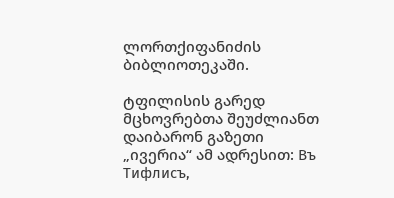ლორთქიფანიძის ბიბლიოთეკაში.

ტფილისის გარედ მცხოვრებთა შეუძლიანთ დაიბარონ გაზეთი „ივერია“ ამ ადრესით: Въ Тифлисъ,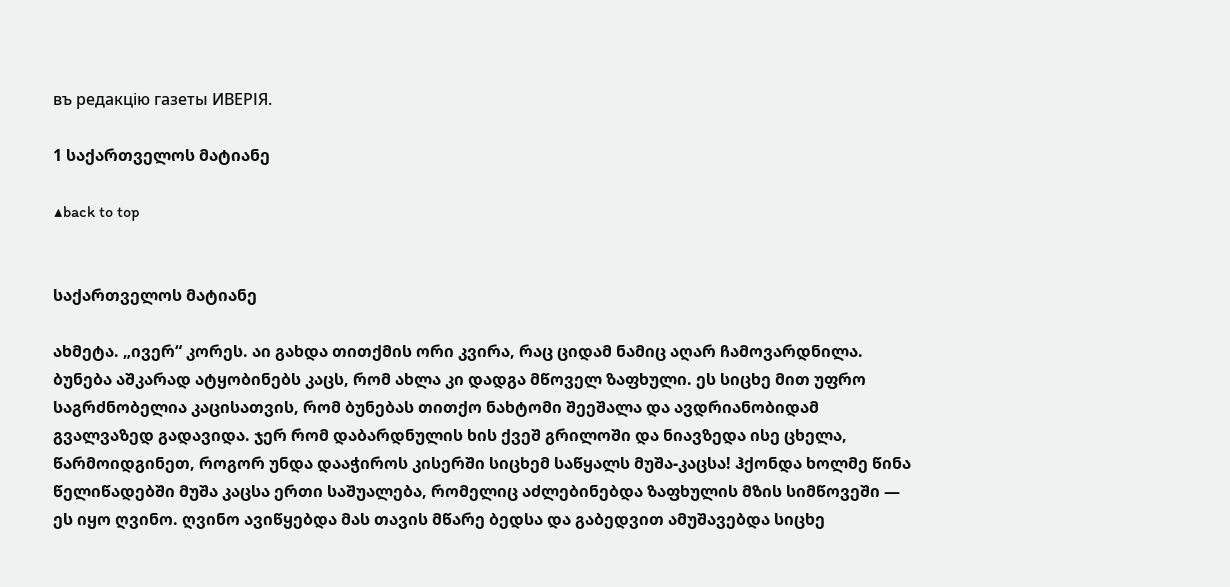въ редакцiю газеты ИВЕРІЯ.

1 საქართველოს მატიანე

▲back to top


საქართველოს მატიანე

ახმეტა. „ივერ“ კორეს. აი გახდა თითქმის ორი კვირა, რაც ციდამ ნამიც აღარ ჩამოვარდნილა. ბუნება აშკარად ატყობინებს კაცს, რომ ახლა კი დადგა მწოველ ზაფხული. ეს სიცხე მით უფრო საგრძნობელია კაცისათვის, რომ ბუნებას თითქო ნახტომი შეეშალა და ავდრიანობიდამ გვალვაზედ გადავიდა. ჯერ რომ დაბარდნულის ხის ქვეშ გრილოში და ნიავზედა ისე ცხელა, წარმოიდგინეთ, როგორ უნდა დააჭიროს კისერში სიცხემ საწყალს მუშა-კაცსა! ჰქონდა ხოლმე წინა წელიწადებში მუშა კაცსა ერთი საშუალება, რომელიც აძლებინებდა ზაფხულის მზის სიმწოვეში — ეს იყო ღვინო. ღვინო ავიწყებდა მას თავის მწარე ბედსა და გაბედვით ამუშავებდა სიცხე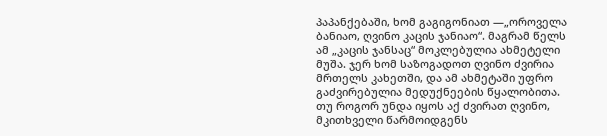პაპანქებაში, ხომ გაგიგონიათ —„ოროველა ბანიაო, ღვინო კაცის ჯანიაო“. მაგრამ წელს ამ „კაცის ჯანსაც“ მოკლებულია ახმეტელი მუშა. ჯერ ხომ საზოგადოთ ღვინო ძვირია მრთელს კახეთში, და ამ ახმეტაში უფრო გაძვირებულია მედუქნეების წყალობითა. თუ როგორ უნდა იყოს აქ ძვირათ ღვინო, მკითხველი წარმოიდგენს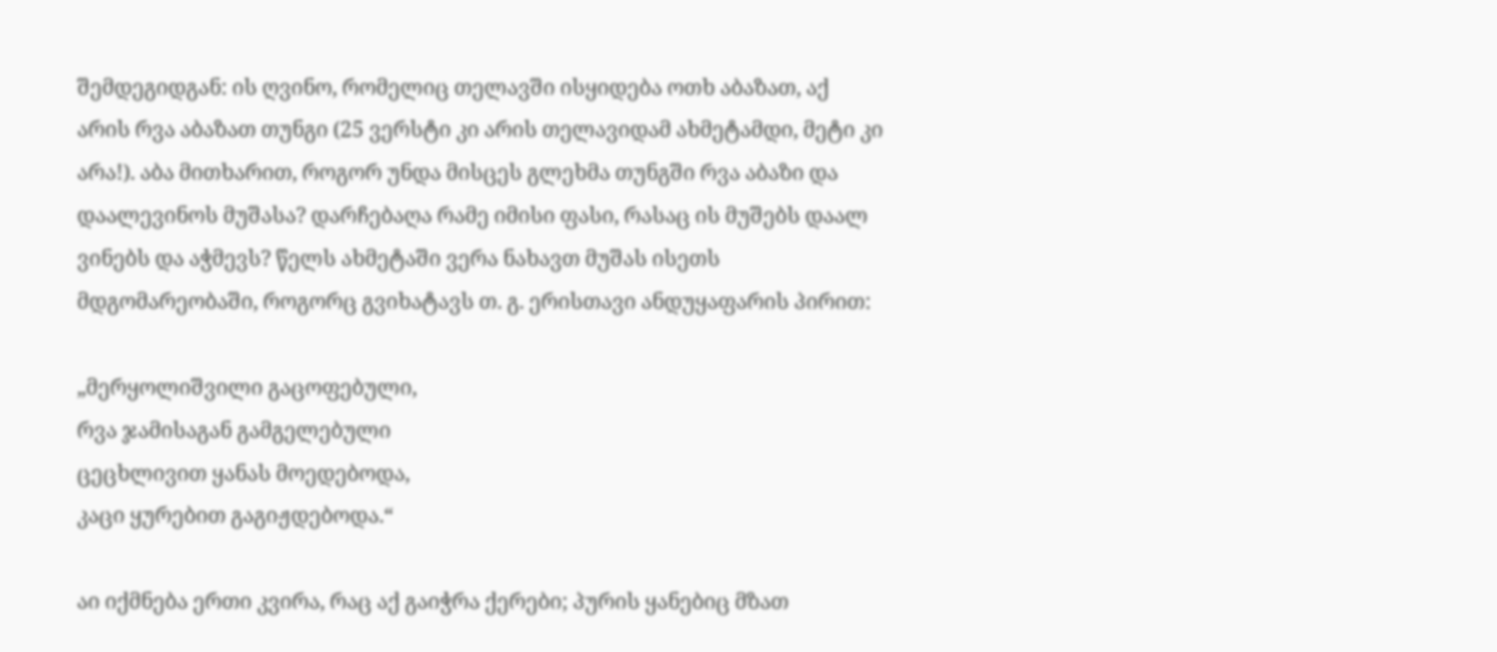შემდეგიდგან: ის ღვინო, რომელიც თელავში ისყიდება ოთხ აბაზათ, აქ არის რვა აბაზათ თუნგი (25 ვერსტი კი არის თელავიდამ ახმეტამდი, მეტი კი არა!). აბა მითხარით, როგორ უნდა მისცეს გლეხმა თუნგში რვა აბაზი და დაალევინოს მუშასა? დარჩებაღა რამე იმისი ფასი, რასაც ის მუშებს დაალ ვინებს და აჭმევს? წელს ახმეტაში ვერა ნახავთ მუშას ისეთს მდგომარეობაში, როგორც გვიხატავს თ. გ. ერისთავი ანდუყაფარის პირით:

„მერყოლიშვილი გაცოფებული,
რვა ჯამისაგან გამგელებული
ცეცხლივით ყანას მოედებოდა,
კაცი ყურებით გაგიჟდებოდა.“

აი იქმნება ერთი კვირა, რაც აქ გაიჭრა ქერები; პურის ყანებიც მზათ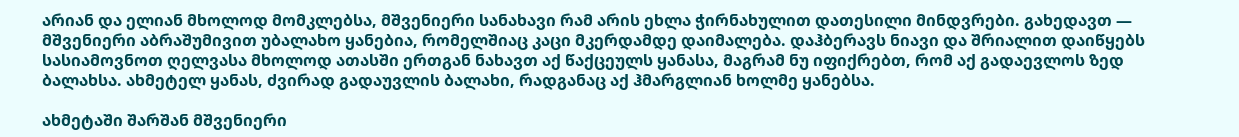არიან და ელიან მხოლოდ მომკლებსა, მშვენიერი სანახავი რამ არის ეხლა ჭირნახულით დათესილი მინდვრები. გახედავთ — მშვენიერი აბრაშუმივით უბალახო ყანებია, რომელშიაც კაცი მკერდამდე დაიმალება. დაჰბერავს ნიავი და შრიალით დაიწყებს სასიამოვნოთ ღელვასა მხოლოდ ათასში ერთგან ნახავთ აქ წაქცეულს ყანასა, მაგრამ ნუ იფიქრებთ, რომ აქ გადაევლოს ზედ ბალახსა. ახმეტელ ყანას, ძვირად გადაუვლის ბალახი, რადგანაც აქ ჰმარგლიან ხოლმე ყანებსა.

ახმეტაში შარშან მშვენიერი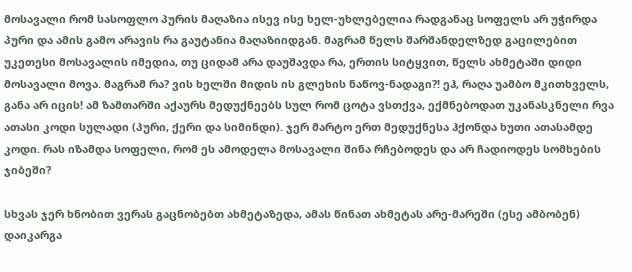მოსავალი რომ სასოფლო პურის მაღაზია ისევ ისე ხელ-უხლებელია რადგანაც სოფელს არ უჭირდა პური და ამის გამო არავის რა გაუტანია მაღაზიიდგან. მაგრამ წელს შარშანდელზედ გაცილებით უკეთესი მოსავალის იმედია, თუ ციდამ არა დაუშავდა რა, ერთის სიტყვით, წელს ახმეტაში დიდი მოსავალი მოვა. მაგრამ რა? ვის ხელში მიდის ის გლეხის ნაწოვ-ნადაგი?! ეჰ, რაღა უამბო მკითხველს, განა არ იცის! ამ ზამთარში აქაურს მედუქნეებს სულ რომ ცოტა ვსთქვა, ექმნებოდათ უკანასკნელი რვა ათასი კოდი სულადი (პური, ქერი და სიმინდი). ჯერ მარტო ერთ მედუქნესა ჰქონდა ხუთი ათასამდე კოდი. რას იზამდა სოფელი, რომ ეს ამოდელა მოსავალი შინა რჩებოდეს და არ ჩადიოდეს სომხების ჯიბეში?

სხვას ჯერ ხნობით ვერას გაცნობებთ ახმეტაზედა, ამას წინათ ახმეტას არე-მარეში (ესე ამბობენ) დაიკარგა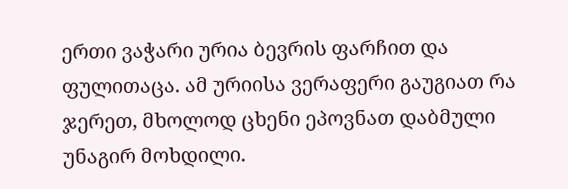ერთი ვაჭარი ურია ბევრის ფარჩით და ფულითაცა. ამ ურიისა ვერაფერი გაუგიათ რა ჯერეთ, მხოლოდ ცხენი ეპოვნათ დაბმული უნაგირ მოხდილი.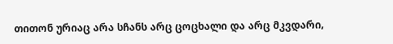თითონ ურიაც არა სჩანს არც ცოცხალი და არც მკვდარი,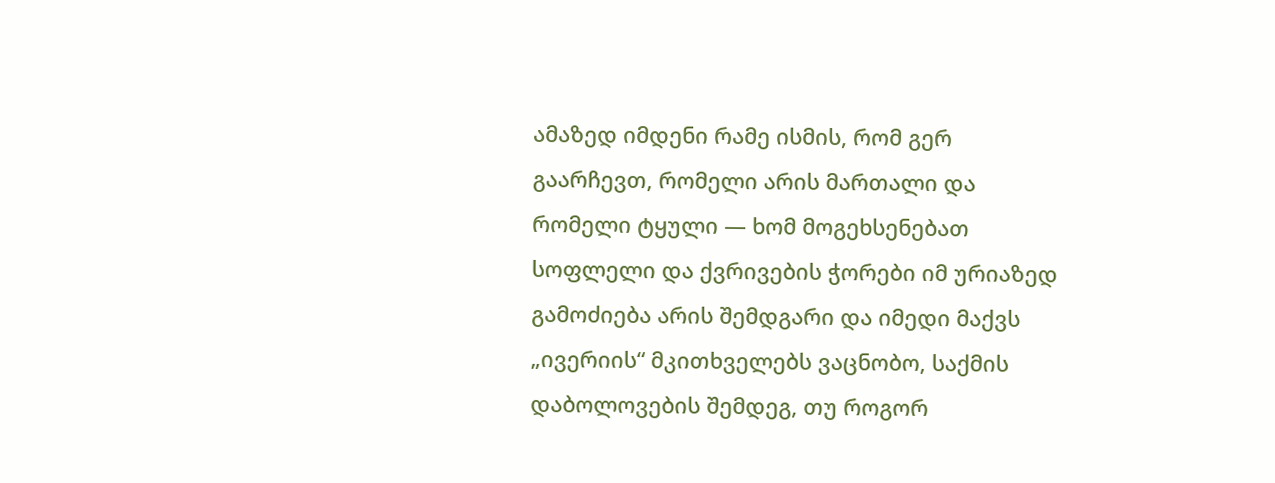ამაზედ იმდენი რამე ისმის, რომ გერ გაარჩევთ, რომელი არის მართალი და რომელი ტყული — ხომ მოგეხსენებათ სოფლელი და ქვრივების ჭორები იმ ურიაზედ გამოძიება არის შემდგარი და იმედი მაქვს „ივერიის“ მკითხველებს ვაცნობო, საქმის დაბოლოვების შემდეგ, თუ როგორ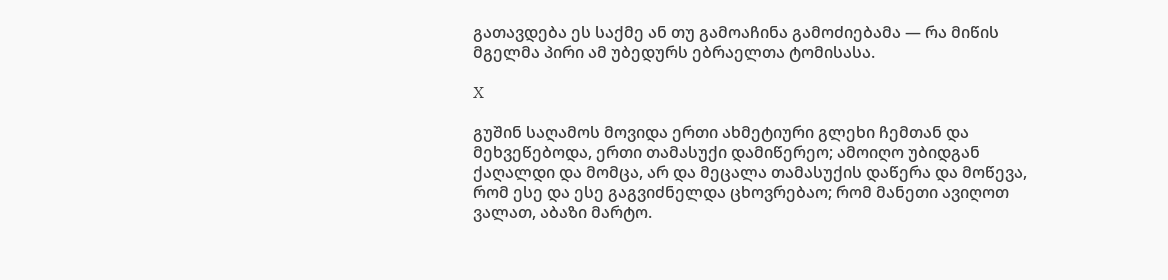გათავდება ეს საქმე ან თუ გამოაჩინა გამოძიებამა — რა მიწის მგელმა პირი ამ უბედურს ებრაელთა ტომისასა.

X

გუშინ საღამოს მოვიდა ერთი ახმეტიური გლეხი ჩემთან და მეხვეწებოდა, ერთი თამასუქი დამიწერეო; ამოიღო უბიდგან ქაღალდი და მომცა, არ და მეცალა თამასუქის დაწერა და მოწევა, რომ ესე და ესე გაგვიძნელდა ცხოვრებაო; რომ მანეთი ავიღოთ ვალათ, აბაზი მარტო.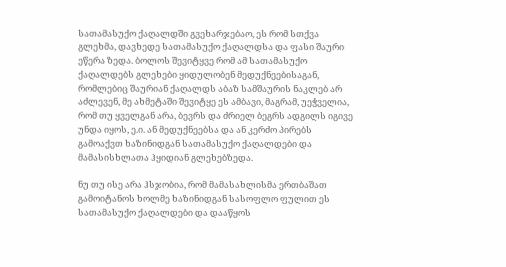სათამასუქო ქაღალდში გვეხარჯებაო, ეს რომ სთქვა გლეხმა, დავხედე სათამასუქო ქაღალდსა და ფასი შაური ეწერა ზედა. ბოლოს შევიტყვე რომ ამ სათამასუქო ქაღალდებს გლეხები ყიდულობენ მედუქნეებისაგან, რომლებიც შაურიან ქაღალდს აბაზ სამშაურის ნაკლებ არ აძლევენ, მე ახმეტაში შევიტყე ეს ამბავი, მაგრამ, უეჭველია, რომ თუ ყველგან არა, ბევრს და ძრიელ ბეგრს ადგილს იგივე უნდა იყოს, ე.ი. ან მედუქნეებსა და ან კერძო პირებს გამოაქვთ ხაზინიდგან სათამასუქო ქაღალდები და მამასისხლათა ჰყიდიან გლეხებზედა.

ნუ თუ ისე არა ჰსჯობია, რომ მამასახლისმა ერთბაშათ გამოიტანოს ხოლმე ხაზინიდგან სასოფლო ფულით ეს სათამასუქო ქაღალდები და დააწყოს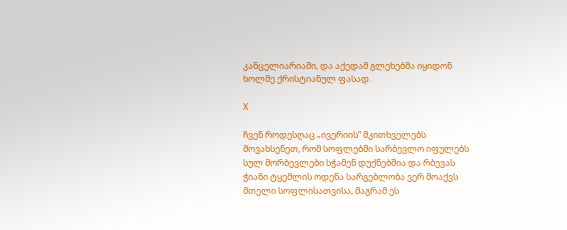კანცელიარიაში, და აქედამ გლეხებმა იყიდონ ხოლმე ქრისტიანულ ფასად.

X

ჩვენ როდესღაც „ივერიის“ მკითხველებს მოვახსენეთ, რომ სოფლებში სარბევლო იფულებს სულ მორბევლები სჭამენ დუქნებშია და რბევას ჭიანი ტყემლის ოდენა სარგებლობა ვერ მოაქვს მთელი სოფლისათვისა, მაგრამ ეს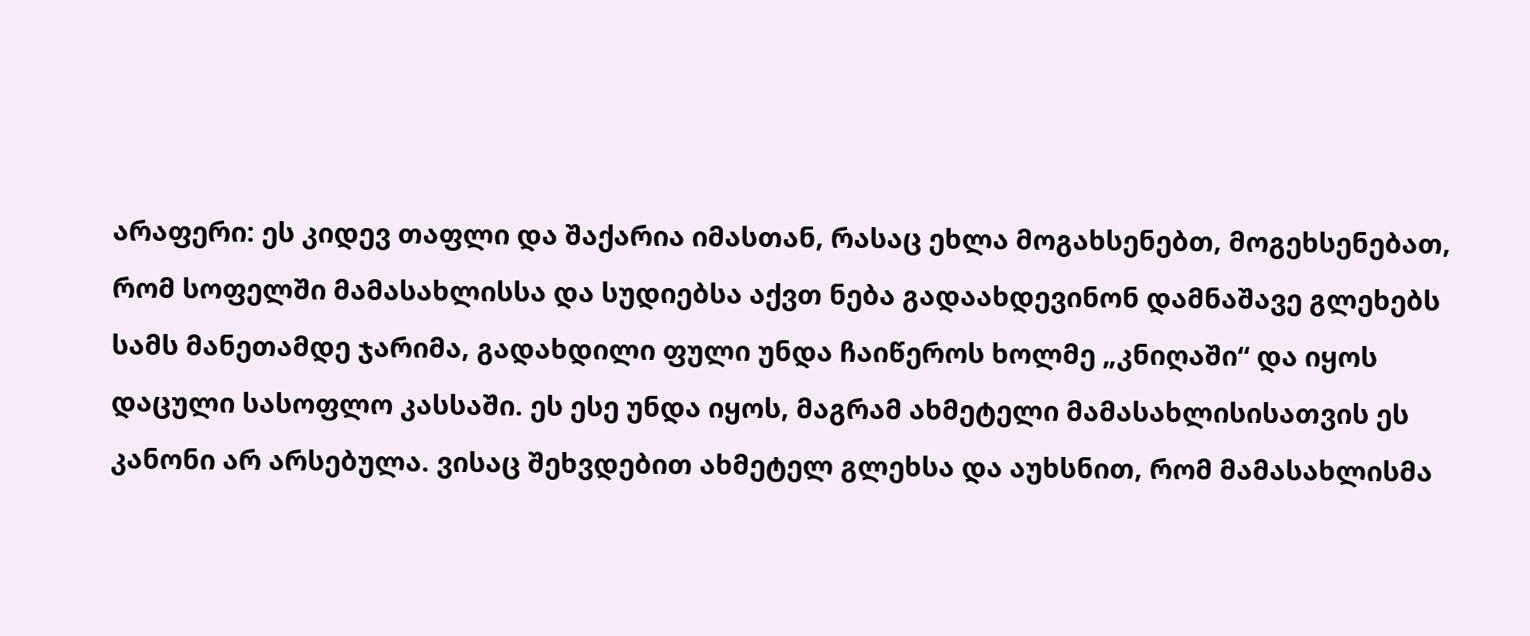არაფერი: ეს კიდევ თაფლი და შაქარია იმასთან, რასაც ეხლა მოგახსენებთ, მოგეხსენებათ, რომ სოფელში მამასახლისსა და სუდიებსა აქვთ ნება გადაახდევინონ დამნაშავე გლეხებს სამს მანეთამდე ჯარიმა, გადახდილი ფული უნდა ჩაიწეროს ხოლმე „კნიღაში“ და იყოს დაცული სასოფლო კასსაში. ეს ესე უნდა იყოს, მაგრამ ახმეტელი მამასახლისისათვის ეს კანონი არ არსებულა. ვისაც შეხვდებით ახმეტელ გლეხსა და აუხსნით, რომ მამასახლისმა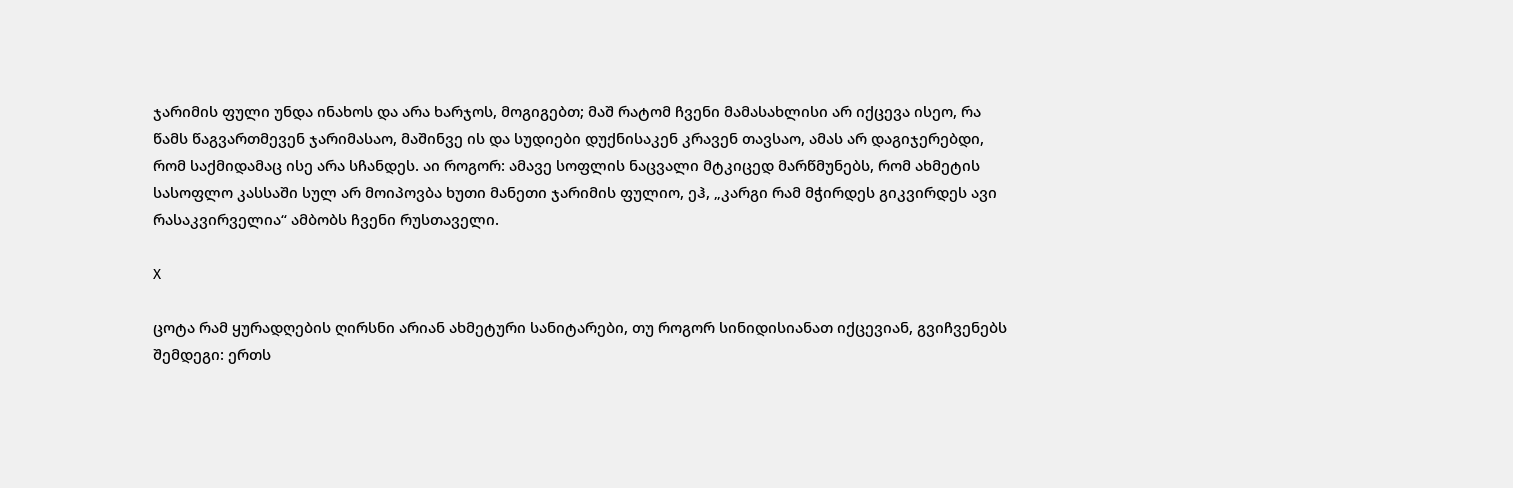ჯარიმის ფული უნდა ინახოს და არა ხარჯოს, მოგიგებთ; მაშ რატომ ჩვენი მამასახლისი არ იქცევა ისეო, რა წამს წაგვართმევენ ჯარიმასაო, მაშინვე ის და სუდიები დუქნისაკენ კრავენ თავსაო, ამას არ დაგიჯერებდი, რომ საქმიდამაც ისე არა სჩანდეს. აი როგორ: ამავე სოფლის ნაცვალი მტკიცედ მარწმუნებს, რომ ახმეტის სასოფლო კასსაში სულ არ მოიპოვბა ხუთი მანეთი ჯარიმის ფულიო, ეჰ, „კარგი რამ მჭირდეს გიკვირდეს ავი რასაკვირველია“ ამბობს ჩვენი რუსთაველი.

X

ცოტა რამ ყურადღების ღირსნი არიან ახმეტური სანიტარები, თუ როგორ სინიდისიანათ იქცევიან, გვიჩვენებს შემდეგი: ერთს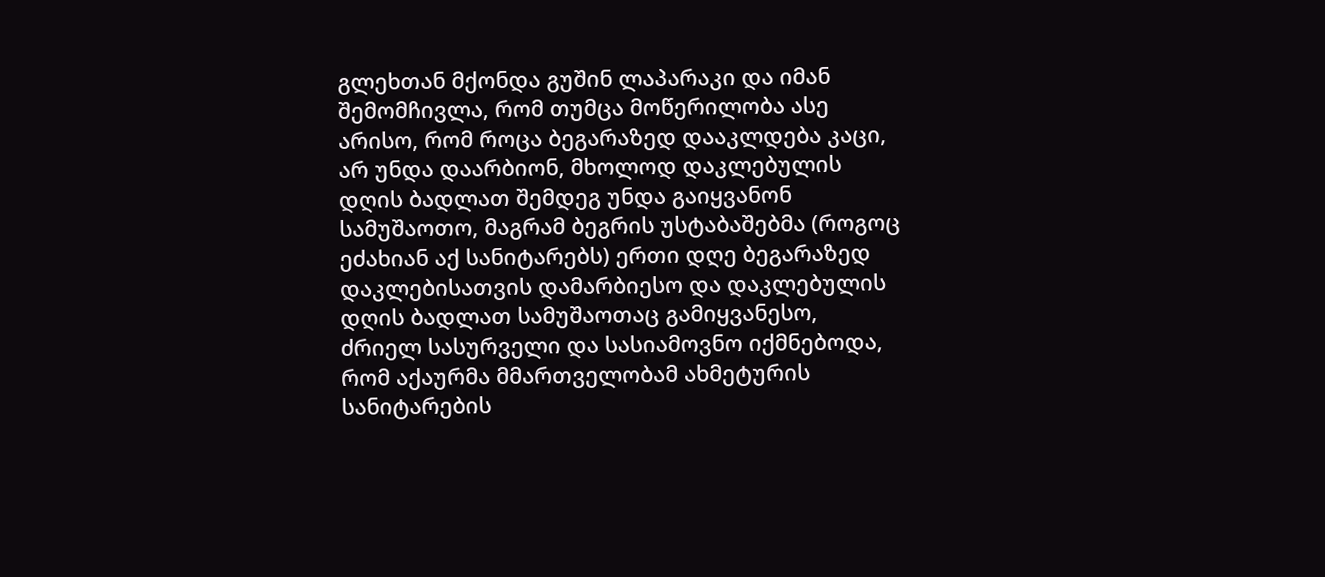გლეხთან მქონდა გუშინ ლაპარაკი და იმან შემომჩივლა, რომ თუმცა მოწერილობა ასე არისო, რომ როცა ბეგარაზედ დააკლდება კაცი, არ უნდა დაარბიონ, მხოლოდ დაკლებულის დღის ბადლათ შემდეგ უნდა გაიყვანონ სამუშაოთო, მაგრამ ბეგრის უსტაბაშებმა (როგოც ეძახიან აქ სანიტარებს) ერთი დღე ბეგარაზედ დაკლებისათვის დამარბიესო და დაკლებულის დღის ბადლათ სამუშაოთაც გამიყვანესო, ძრიელ სასურველი და სასიამოვნო იქმნებოდა, რომ აქაურმა მმართველობამ ახმეტურის სანიტარების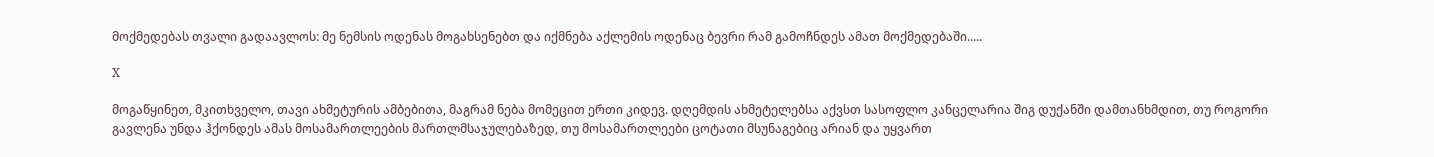მოქმედებას თვალი გადაავლოს: მე ნემსის ოდენას მოგახსენებთ და იქმნება აქლემის ოდენაც ბევრი რამ გამოჩნდეს ამათ მოქმედებაში.....

X

მოგაწყინეთ, მკითხველო, თავი ახმეტურის ამბებითა, მაგრამ ნება მომეცით ერთი კიდევ. დღემდის ახმეტელებსა აქვსთ სასოფლო კანცელარია შიგ დუქანში დამთანხმდით, თუ როგორი გავლენა უნდა ჰქონდეს ამას მოსამართლეების მართლმსაჯულებაზედ, თუ მოსამართლეები ცოტათი მსუნაგებიც არიან და უყვართ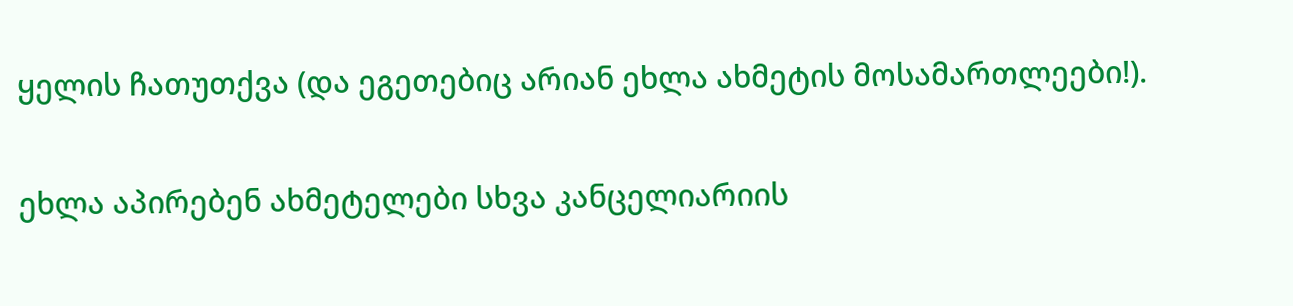ყელის ჩათუთქვა (და ეგეთებიც არიან ეხლა ახმეტის მოსამართლეები!).

ეხლა აპირებენ ახმეტელები სხვა კანცელიარიის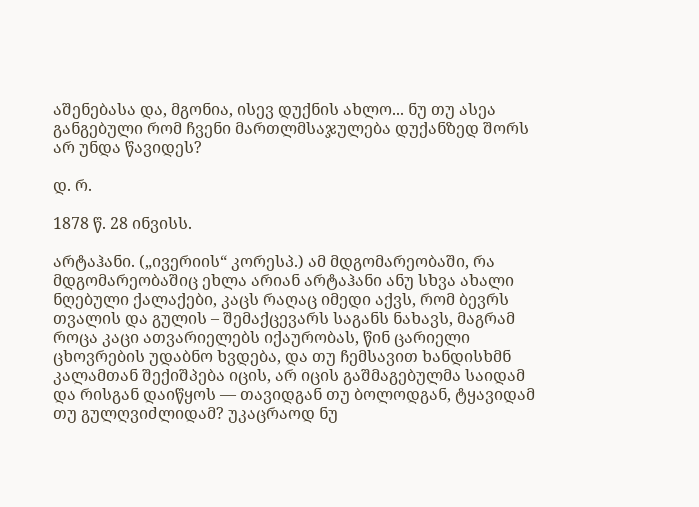აშენებასა და, მგონია, ისევ დუქნის ახლო... ნუ თუ ასეა განგებული რომ ჩვენი მართლმსაჯულება დუქანზედ შორს არ უნდა წავიდეს?

დ. რ.

1878 წ. 28 ინვისს.

არტაჰანი. („ივერიის“ კორესპ.) ამ მდგომარეობაში, რა მდგომარეობაშიც ეხლა არიან არტაჰანი ანუ სხვა ახალი ნღებული ქალაქები, კაცს რაღაც იმედი აქვს, რომ ბევრს თვალის და გულის – შემაქცევარს საგანს ნახავს, მაგრამ როცა კაცი ათვარიელებს იქაურობას, წინ ცარიელი ცხოვრების უდაბნო ხვდება, და თუ ჩემსავით ხანდისხმნ კალამთან შექიშპება იცის, არ იცის გაშმაგებულმა საიდამ და რისგან დაიწყოს — თავიდგან თუ ბოლოდგან, ტყავიდამ თუ გულღვიძლიდამ? უკაცრაოდ ნუ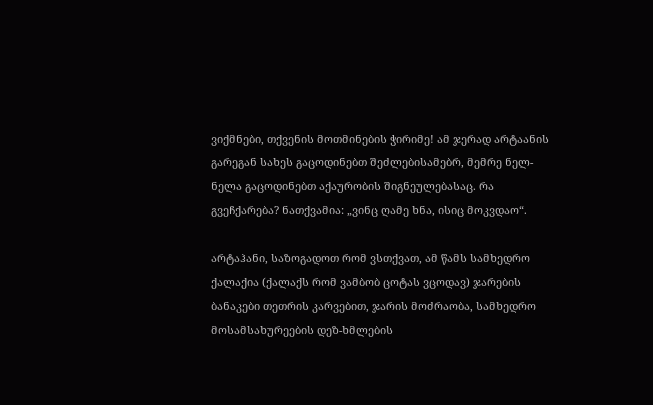ვიქმნები, თქვენის მოთმინების ჭირიმე! ამ ჯერად არტაანის გარეგან სახეს გაცოდინებთ შეძლებისამებრ, მემრე ნელ-ნელა გაცოდინებთ აქაურობის შიგნეულებასაც. რა გვეჩქარება? ნათქვამია: „ვინც ღამე ხნა, ისიც მოკვდაო“.

არტაჰანი, საზოგადოთ რომ ვსთქვათ, ამ წამს სამხედრო ქალაქია (ქალაქს რომ ვამბობ ცოტას ვცოდავ) ჯარების ბანაკები თეთრის კარვებით, ჯარის მოძრაობა, სამხედრო მოსამსახურეების დეზ-ხმლების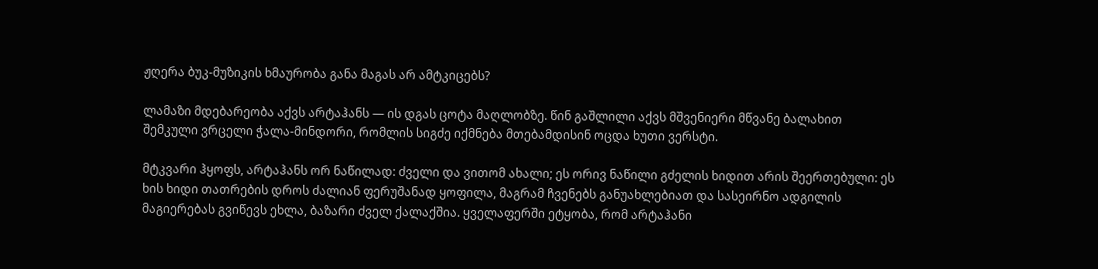ჟღერა ბუკ-მუზიკის ხმაურობა განა მაგას არ ამტკიცებს?

ლამაზი მდებარეობა აქვს არტაჰანს — ის დგას ცოტა მაღლობზე. წინ გაშლილი აქვს მშვენიერი მწვანე ბალახით შემკული ვრცელი ჭალა-მინდორი, რომლის სიგძე იქმნება მთებამდისინ ოცდა ხუთი ვერსტი.

მტკვარი ჰყოფს, არტაჰანს ორ ნაწილად: ძველი და ვითომ ახალი; ეს ორივ ნაწილი გძელის ხიდით არის შეერთებული: ეს ხის ხიდი თათრების დროს ძალიან ფერუშანად ყოფილა, მაგრამ ჩვენებს განუახლებიათ და სასეირნო ადგილის მაგიერებას გვიწევს ეხლა, ბაზარი ძველ ქალაქშია. ყველაფერში ეტყობა, რომ არტაჰანი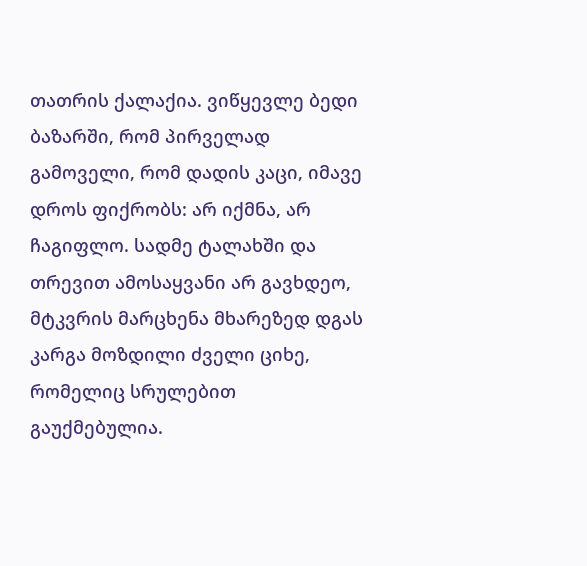თათრის ქალაქია. ვიწყევლე ბედი ბაზარში, რომ პირველად გამოველი, რომ დადის კაცი, იმავე დროს ფიქრობს: არ იქმნა, არ ჩაგიფლო. სადმე ტალახში და თრევით ამოსაყვანი არ გავხდეო, მტკვრის მარცხენა მხარეზედ დგას კარგა მოზდილი ძველი ციხე, რომელიც სრულებით გაუქმებულია.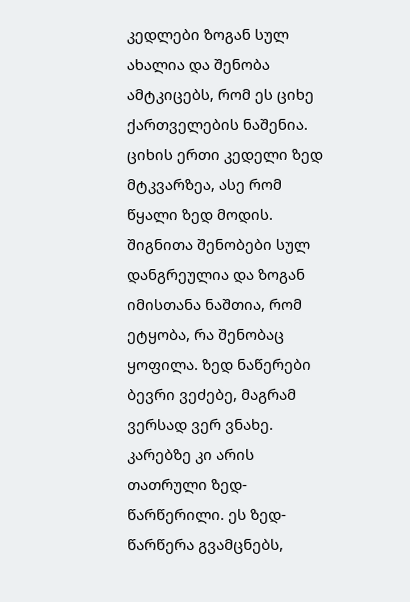კედლები ზოგან სულ ახალია და შენობა ამტკიცებს, რომ ეს ციხე ქართველების ნაშენია. ციხის ერთი კედელი ზედ მტკვარზეა, ასე რომ წყალი ზედ მოდის. შიგნითა შენობები სულ დანგრეულია და ზოგან იმისთანა ნაშთია, რომ ეტყობა, რა შენობაც ყოფილა. ზედ ნაწერები ბევრი ვეძებე, მაგრამ ვერსად ვერ ვნახე. კარებზე კი არის თათრული ზედ-წარწერილი. ეს ზედ-წარწერა გვამცნებს,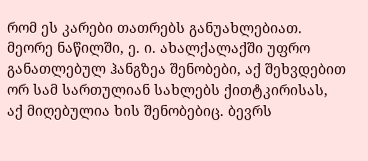რომ ეს კარები თათრებს განუახლებიათ. მეორე ნაწილში, ე. ი. ახალქალაქში უფრო განათლებულ ჰანგზეა შენობები, აქ შეხვდებით ორ სამ სართულიან სახლებს ქითტკირისას, აქ მიღებულია ხის შენობებიც. ბევრს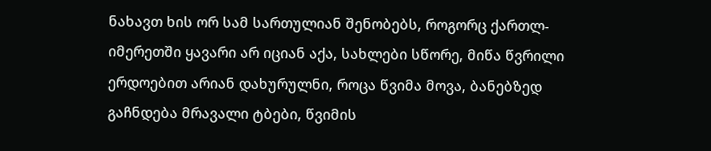ნახავთ ხის ორ სამ სართულიან შენობებს, როგორც ქართლ-იმერეთში ყავარი არ იციან აქა, სახლები სწორე, მიწა წვრილი ერდოებით არიან დახურულნი, როცა წვიმა მოვა, ბანებზედ გაჩნდება მრავალი ტბები, წვიმის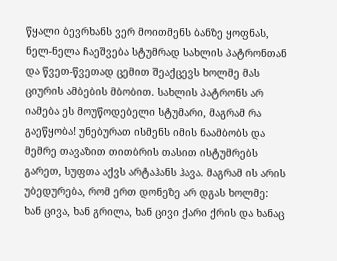წყალი ბევრხანს ვერ მოითმენს ბანზე ყოფნას, ნელ-ნელა ჩაეშვება სტუმრად სახლის პატრონთან და წვეთ-წვეთად ცემით შეაქცევს ხოლმე მას ციურის ამბების მბობით. სახლის პატრონს არ იამება ეს მოუწოდებელი სტუმარი, მაგრამ რა გაეწყობა! უნებურათ ისმენს იმის ნაამბობს და მემრე თავაზით თითბრის თასით ისტუმრებს გარეთ, სუფთა აქვს არტაჰანს ჰავა. მაგრამ ის არის უბედურება, რომ ერთ დონეზე არ დგას ხოლმე: ხან ცივა, ხან გრილა, ხან ცივი ქარი ქრის და ხანაც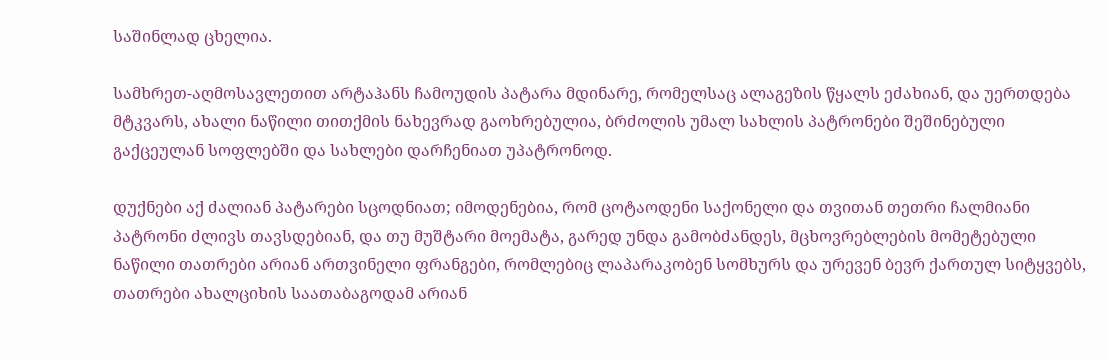საშინლად ცხელია.

სამხრეთ-აღმოსავლეთით არტაჰანს ჩამოუდის პატარა მდინარე, რომელსაც ალაგეზის წყალს ეძახიან, და უერთდება მტკვარს, ახალი ნაწილი თითქმის ნახევრად გაოხრებულია, ბრძოლის უმალ სახლის პატრონები შეშინებული გაქცეულან სოფლებში და სახლები დარჩენიათ უპატრონოდ.

დუქნები აქ ძალიან პატარები სცოდნიათ; იმოდენებია, რომ ცოტაოდენი საქონელი და თვითან თეთრი ჩალმიანი პატრონი ძლივს თავსდებიან, და თუ მუშტარი მოემატა, გარედ უნდა გამობძანდეს, მცხოვრებლების მომეტებული ნაწილი თათრები არიან ართვინელი ფრანგები, რომლებიც ლაპარაკობენ სომხურს და ურევენ ბევრ ქართულ სიტყვებს, თათრები ახალციხის საათაბაგოდამ არიან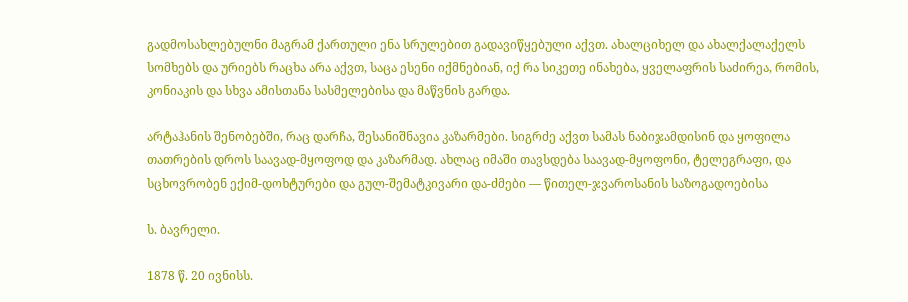გადმოსახლებულნი მაგრამ ქართული ენა სრულებით გადავიწყებული აქვთ. ახალციხელ და ახალქალაქელს სომხებს და ურიებს რაცხა არა აქვთ, საცა ესენი იქმნებიან, იქ რა სიკეთე ინახება, ყველაფრის საძირეა, რომის, კონიაკის და სხვა ამისთანა სასმელებისა და მაწვნის გარდა.

არტაჰანის შენობებში, რაც დარჩა, შესანიშნავია კაზარმები. სიგრძე აქვთ სამას ნაბიჯამდისინ და ყოფილა თათრების დროს საავად-მყოფოდ და კაზარმად. ახლაც იმაში თავსდება საავად-მყოფონი, ტელეგრაფი, და სცხოვრობენ ექიმ-დოხტურები და გულ-შემატკივარი და-ძმები — წითელ-ჯვაროსანის საზოგადოებისა

ს. ბავრელი.

1878 წ. 20 ივნისს.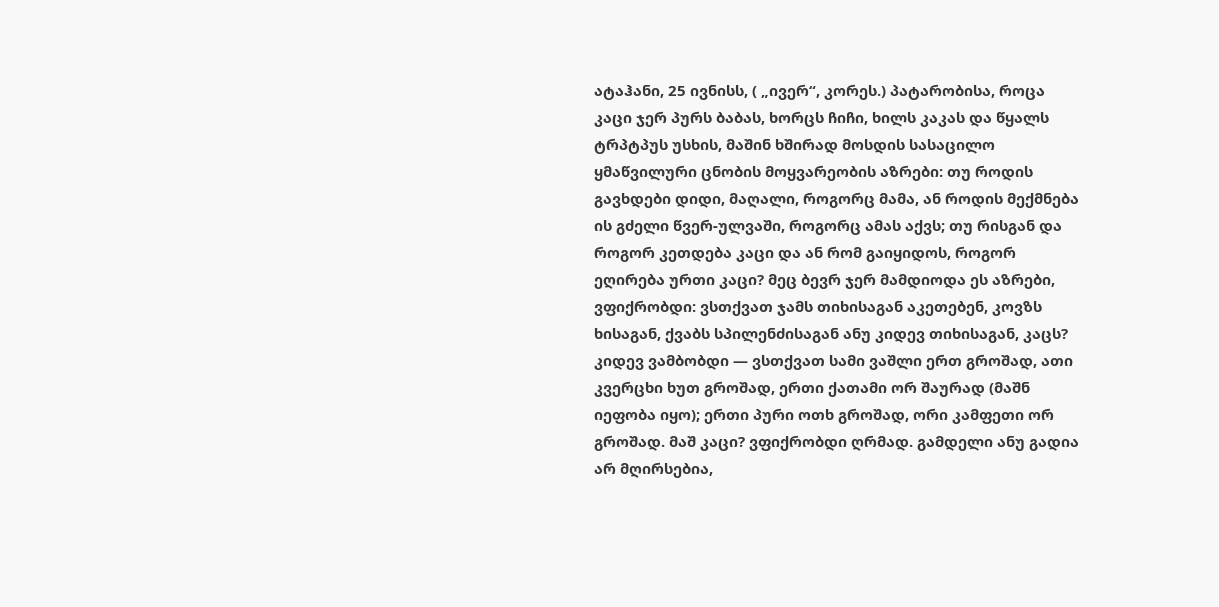ატაჰანი, 25 ივნისს, ( „ივერ“, კორეს.) პატარობისა, როცა კაცი ჯერ პურს ბაბას, ხორცს ჩიჩი, ხილს კაკას და წყალს ტრპტპუს უსხის, მაშინ ხშირად მოსდის სასაცილო ყმაწვილური ცნობის მოყვარეობის აზრები: თუ როდის გავხდები დიდი, მაღალი, როგორც მამა, ან როდის მექმნება ის გძელი წვერ-ულვაში, როგორც ამას აქვს; თუ რისგან და როგორ კეთდება კაცი და ან რომ გაიყიდოს, როგორ ეღირება ურთი კაცი? მეც ბევრ ჯერ მამდიოდა ეს აზრები, ვფიქრობდი: ვსთქვათ ჯამს თიხისაგან აკეთებენ, კოვზს ხისაგან, ქვაბს სპილენძისაგან ანუ კიდევ თიხისაგან, კაცს? კიდევ ვამბობდი — ვსთქვათ სამი ვაშლი ერთ გროშად, ათი კვერცხი ხუთ გროშად, ერთი ქათამი ორ შაურად (მაშნ იეფობა იყო); ერთი პური ოთხ გროშად, ორი კამფეთი ორ გროშად. მაშ კაცი? ვფიქრობდი ღრმად. გამდელი ანუ გადია არ მღირსებია,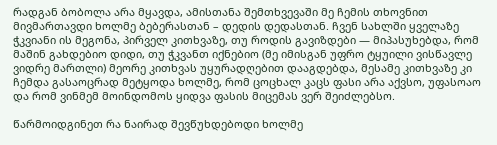რადგან ბობოლა არა მყავდა, ამისთანა შემთხვევაში მე ჩემის თხოვნით მივმართავდი ხოლმე ბებერასთან – დედის დედასთან. ჩვენ სახლში ყველაზე ჭკვიანი ის მეგონა, პირველ კითხვაზე, თუ როდის გავიზდები — მიპასუხებდა, რომ მაშინ გახდებიო დიდი, თუ ჭკვანთ იქნებიო (მე იმისგან უფრო ტყუილი ვისწავლე ვიდრე მართლი) მეორე კითხვას უყურადღებით დააგდებდა, მესამე კითხვაზე კი ჩემდა გასაოცრად მეტყოდა ხოლმე, რომ ცოცხალ კაცს ფასი არა აქვსო, უფასოაო და რომ ვინმემ მოინდომოს ყიდვა ფასის მიცემას ვერ შეიძლებსო.

წარმოიდგინეთ რა ნაირად შევწუხდებოდი ხოლმე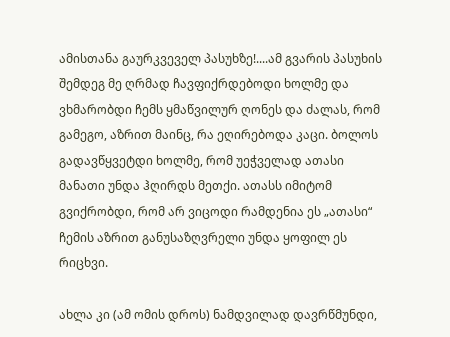ამისთანა გაურკვეველ პასუხზე!....ამ გვარის პასუხის შემდეგ მე ღრმად ჩავფიქრდებოდი ხოლმე და ვხმარობდი ჩემს ყმაწვილურ ღონეს და ძალას, რომ გამეგო, აზრით მაინც, რა ეღირებოდა კაცი. ბოლოს გადავწყვეტდი ხოლმე, რომ უეჭველად ათასი მანათი უნდა ჰღირდს მეთქი. ათასს იმიტომ გვიქრობდი, რომ არ ვიცოდი რამდენია ეს „ათასი“ ჩემის აზრით განუსაზღვრელი უნდა ყოფილ ეს რიცხვი.

ახლა კი (ამ ომის დროს) ნამდვილად დავრწმუნდი,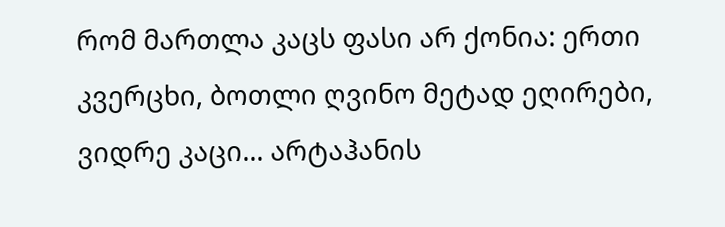რომ მართლა კაცს ფასი არ ქონია: ერთი კვერცხი, ბოთლი ღვინო მეტად ეღირები, ვიდრე კაცი... არტაჰანის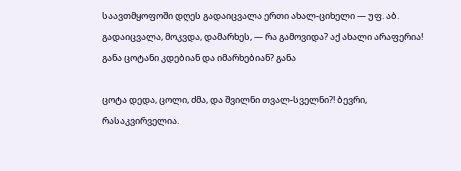საავთმყოფოში დღეს გადაიცვალა ერთი ახალ-ციხელი — უფ. აბ. გადაიცვალა, მოკვდა, დამარხეს, — რა გამოვიდა? აქ ახალი არაფერია! განა ცოტანი კდებიან და იმარხებიან? განა

ცოტა დედა, ცოლი, ძმა, და შვილნი თვალ-სველნი?! ბევრი, რასაკვირველია.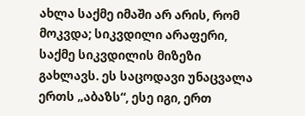ახლა საქმე იმაში არ არის, რომ მოკვდა; სიკვდილი არაფერი, საქმე სიკვდილის მიზეზი გახლავს. ეს საცოდავი უნაცვალა ერთს „აბაზს“, ესე იგი, ერთ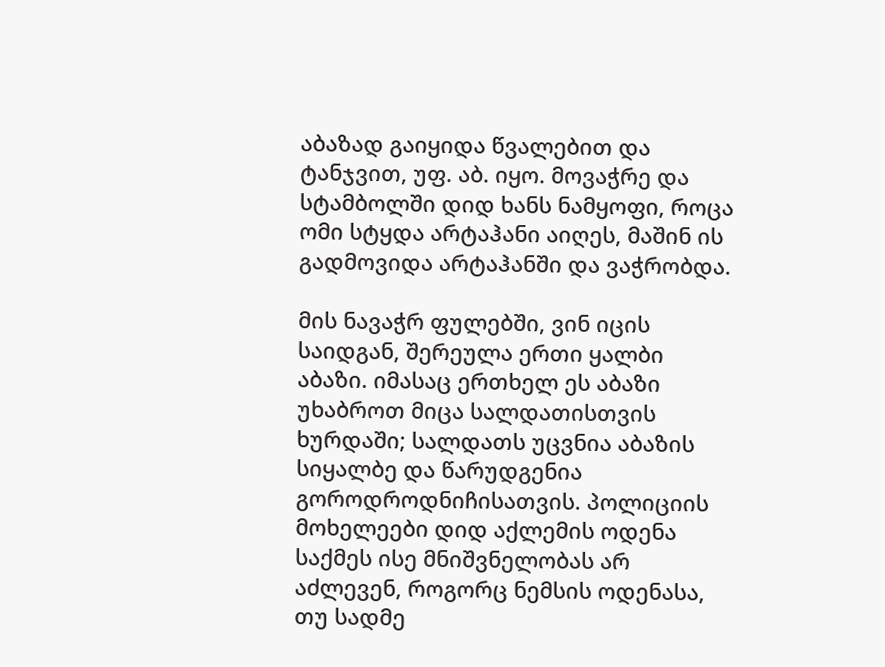აბაზად გაიყიდა წვალებით და ტანჯვით, უფ. აბ. იყო. მოვაჭრე და სტამბოლში დიდ ხანს ნამყოფი, როცა ომი სტყდა არტაჰანი აიღეს, მაშინ ის გადმოვიდა არტაჰანში და ვაჭრობდა.

მის ნავაჭრ ფულებში, ვინ იცის საიდგან, შერეულა ერთი ყალბი აბაზი. იმასაც ერთხელ ეს აბაზი უხაბროთ მიცა სალდათისთვის ხურდაში; სალდათს უცვნია აბაზის სიყალბე და წარუდგენია გოროდროდნიჩისათვის. პოლიციის მოხელეები დიდ აქლემის ოდენა საქმეს ისე მნიშვნელობას არ აძლევენ, როგორც ნემსის ოდენასა, თუ სადმე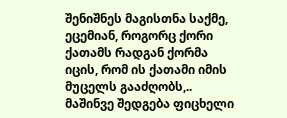შენიშნეს მაგისთნა საქმე, ეცემიან, როგორც ქორი ქათამს რადგან ქორმა იცის, რომ ის ქათამი იმის მუცელს გააძღობს,.. მაშინვე შედგება ფიცხელი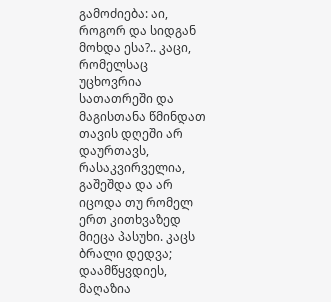გამოძიება: აი, როგორ და სიდგან მოხდა ესა?.. კაცი, რომელსაც უცხოვრია სათათრეში და მაგისთანა წმინდათ თავის დღეში არ დაურთავს, რასაკვირველია, გაშეშდა და არ იცოდა თუ რომელ ერთ კითხვაზედ მიეცა პასუხი. კაცს ბრალი დედვა; დაამწყვდიეს, მაღაზია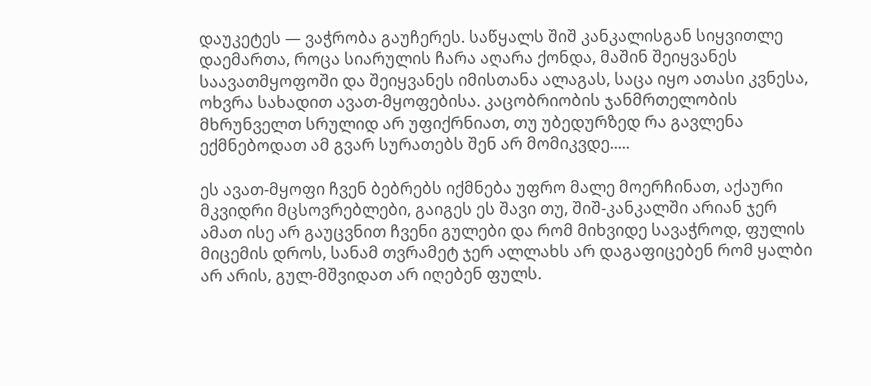დაუკეტეს — ვაჭრობა გაუჩერეს. საწყალს შიშ კანკალისგან სიყვითლე დაემართა, როცა სიარულის ჩარა აღარა ქონდა, მაშინ შეიყვანეს საავათმყოფოში და შეიყვანეს იმისთანა ალაგას, საცა იყო ათასი კვნესა, ოხვრა სახადით ავათ-მყოფებისა. კაცობრიობის ჯანმრთელობის მხრუნველთ სრულიდ არ უფიქრნიათ, თუ უბედურზედ რა გავლენა ექმნებოდათ ამ გვარ სურათებს შენ არ მომიკვდე.....

ეს ავათ-მყოფი ჩვენ ბებრებს იქმნება უფრო მალე მოერჩინათ, აქაური მკვიდრი მცსოვრებლები, გაიგეს ეს შავი თუ, შიშ-კანკალში არიან ჯერ ამათ ისე არ გაუცვნით ჩვენი გულები და რომ მიხვიდე სავაჭროდ, ფულის მიცემის დროს, სანამ თვრამეტ ჯერ ალლახს არ დაგაფიცებენ რომ ყალბი არ არის, გულ-მშვიდათ არ იღებენ ფულს.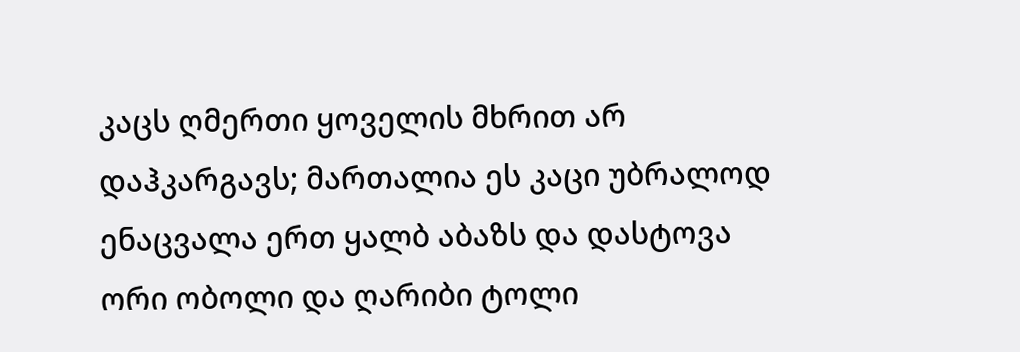კაცს ღმერთი ყოველის მხრით არ დაჰკარგავს; მართალია ეს კაცი უბრალოდ ენაცვალა ერთ ყალბ აბაზს და დასტოვა ორი ობოლი და ღარიბი ტოლი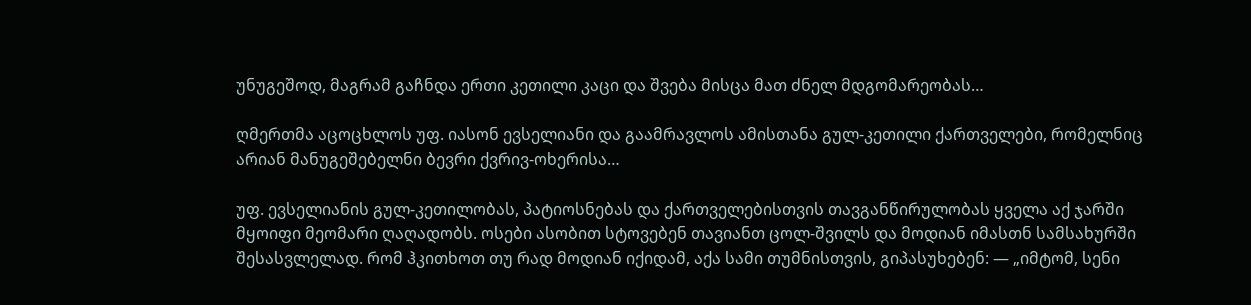უნუგეშოდ, მაგრამ გაჩნდა ერთი კეთილი კაცი და შვება მისცა მათ ძნელ მდგომარეობას…

ღმერთმა აცოცხლოს უფ. იასონ ევსელიანი და გაამრავლოს ამისთანა გულ-კეთილი ქართველები, რომელნიც არიან მანუგეშებელნი ბევრი ქვრივ-ოხერისა…

უფ. ევსელიანის გულ-კეთილობას, პატიოსნებას და ქართველებისთვის თავგანწირულობას ყველა აქ ჯარში მყოიფი მეომარი ღაღადობს. ოსები ასობით სტოვებენ თავიანთ ცოლ-შვილს და მოდიან იმასთნ სამსახურში შესასვლელად. რომ ჰკითხოთ თუ რად მოდიან იქიდამ, აქა სამი თუმნისთვის, გიპასუხებენ: — „იმტომ, სენი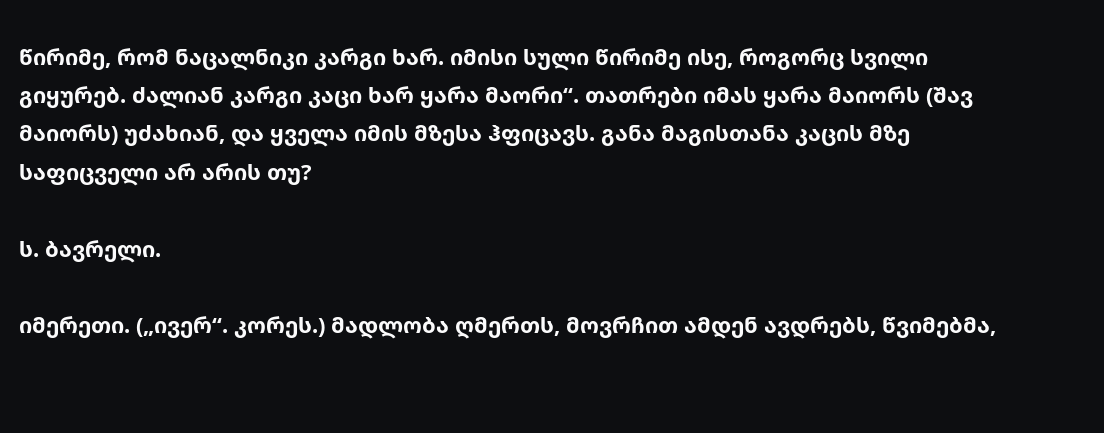წირიმე, რომ ნაცალნიკი კარგი ხარ. იმისი სული წირიმე ისე, როგორც სვილი გიყურებ. ძალიან კარგი კაცი ხარ ყარა მაორი“. თათრები იმას ყარა მაიორს (შავ მაიორს) უძახიან, და ყველა იმის მზესა ჰფიცავს. განა მაგისთანა კაცის მზე საფიცველი არ არის თუ?

ს. ბავრელი.

იმერეთი. („ივერ“. კორეს.) მადლობა ღმერთს, მოვრჩით ამდენ ავდრებს, წვიმებმა,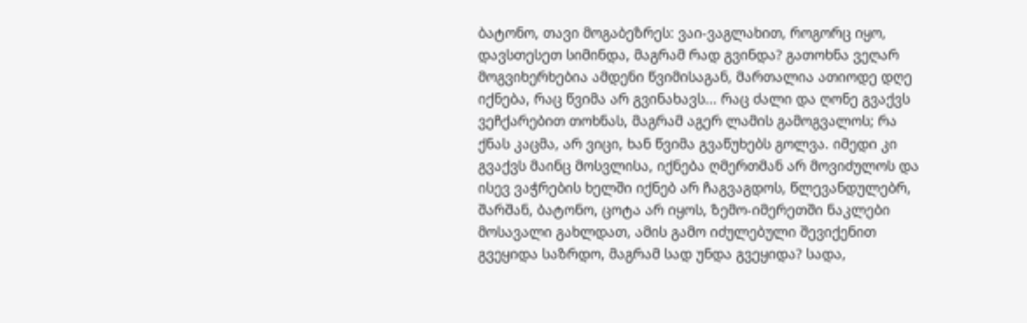ბატონო, თავი მოგაბეზრეს: ვაი-ვაგლახით, როგორც იყო, დავსთესეთ სიმინდა, მაგრამ რად გვინდა? გათოხნა ვეღარ მოგვიხერხებია ამდენი წვიმისაგან, მართალია ათიოდე დღე იქნება, რაც წვიმა არ გვინახავს... რაც ძალი და ღონე გვაქვს ვეჩქარებით თოხნას, მაგრამ აგერ ლამის გამოგვალოს; რა ქნას კაცმა, არ ვიცი, ხან წვიმა გვაწუხებს გოლვა. იმედი კი გვაქვს მაინც მოსვლისა, იქნება ღმერთმან არ მოვიძულოს და ისევ ვაჭრების ხელში იქნებ არ ჩაგვაგდოს, წლევანდულებრ, შარშან, ბატონო, ცოტა არ იყოს, ზემო-იმერეთში ნაკლები მოსავალი გახლდათ, ამის გამო იძულებული შევიქენით გვეყიდა საზრდო, მაგრამ სად უნდა გვეყიდა? სადა,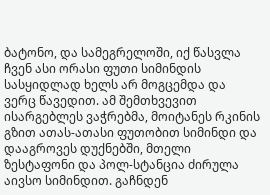ბატონო, და სამეგრელოში, იქ წასვლა ჩვენ ასი ორასი ფუთი სიმინდის სასყიდლად ხელს არ მოგცემდა და ვერც წავედით. ამ შემთხვევით ისარგებლეს ვაჭრებმა, მოიტანეს რკინის გზით ათას-ათასი ფუთობით სიმინდი და დააგროვეს დუქნებში, მთელი ზესტაფონი და პოლ-სტანცია ძირულა აივსო სიმინდით. გაჩნდენ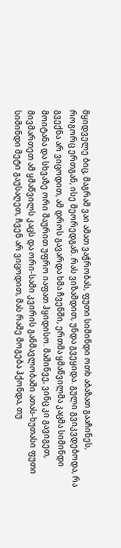მყიდველე ბიც, მაგრამ ვაი ამათ ვაჭრობას, ფუთი სიმინდი ოთხ აბაზათ გააჩინეს, როგორც ერთგან, ისე მეორედგან. რას ვიზამდით, უნდა გვეყიდა. გული გვიკვდებოდა, რა გვექნა არ ვიცოდით, ამ დროს გავარდა ხმა ჩვენში, ერთმა ყმაწვილმა კაცმა სიმინდი მოიტანა და სხვაზე ორი შაურით უფრო იაფათ ჰყიდისო. მაშინვე, ვინც კი გავიგეთ, მივმართეთ ამ ყმაწვილს კაცს და ორი-სამი კვირის განმავლობაში ათას-ხუთასი ფუთი სიმინდი მეტი გაუსაღეთ, ჩვენ არ ვიცოდით, მას რამე მოგება ჰქონდა, თუ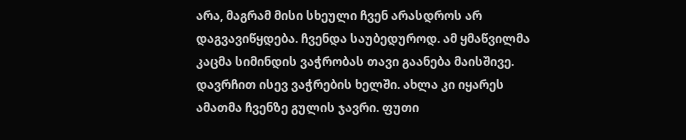არა, მაგრამ მისი სხეული ჩვენ არასდროს არ დაგვავიწყდება. ჩვენდა საუბედუროდ. ამ ყმაწვილმა კაცმა სიმინდის ვაჭრობას თავი გაანება მაისშივე. დავრჩით ისევ ვაჭრების ხელში. ახლა კი იყარეს ამათმა ჩვენზე გულის ჯავრი. ფუთი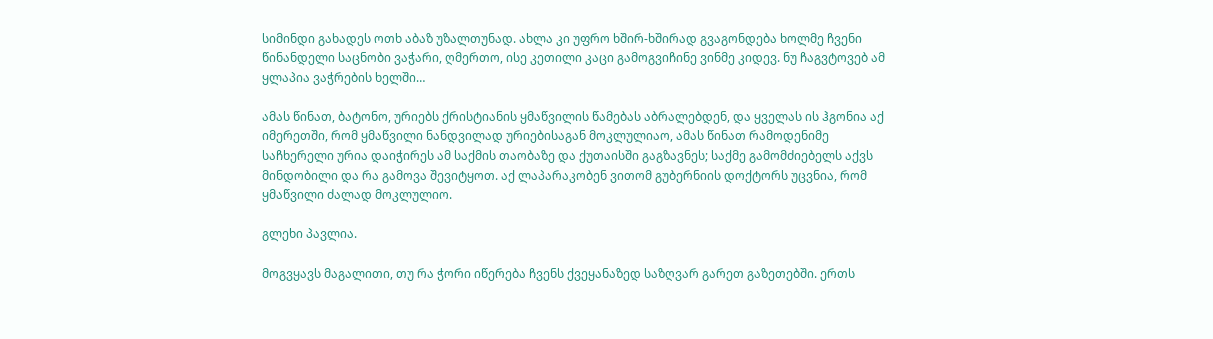სიმინდი გახადეს ოთხ აბაზ უზალთუნად. ახლა კი უფრო ხშირ-ხშირად გვაგონდება ხოლმე ჩვენი წინანდელი საცნობი ვაჭარი, ღმერთო, ისე კეთილი კაცი გამოგვიჩინე ვინმე კიდევ. ნუ ჩაგვტოვებ ამ ყლაპია ვაჭრების ხელში…

ამას წინათ, ბატონო, ურიებს ქრისტიანის ყმაწვილის წამებას აბრალებდენ, და ყველას ის ჰგონია აქ იმერეთში, რომ ყმაწვილი ნანდვილად ურიებისაგან მოკლულიაო, ამას წინათ რამოდენიმე საჩხერელი ურია დაიჭირეს ამ საქმის თაობაზე და ქუთაისში გაგზავნეს; საქმე გამომძიებელს აქვს მინდობილი და რა გამოვა შევიტყოთ. აქ ლაპარაკობენ ვითომ გუბერნიის დოქტორს უცვნია, რომ ყმაწვილი ძალად მოკლულიო.

გლეხი პავლია.

მოგვყავს მაგალითი, თუ რა ჭორი იწერება ჩვენს ქვეყანაზედ საზღვარ გარეთ გაზეთებში. ერთს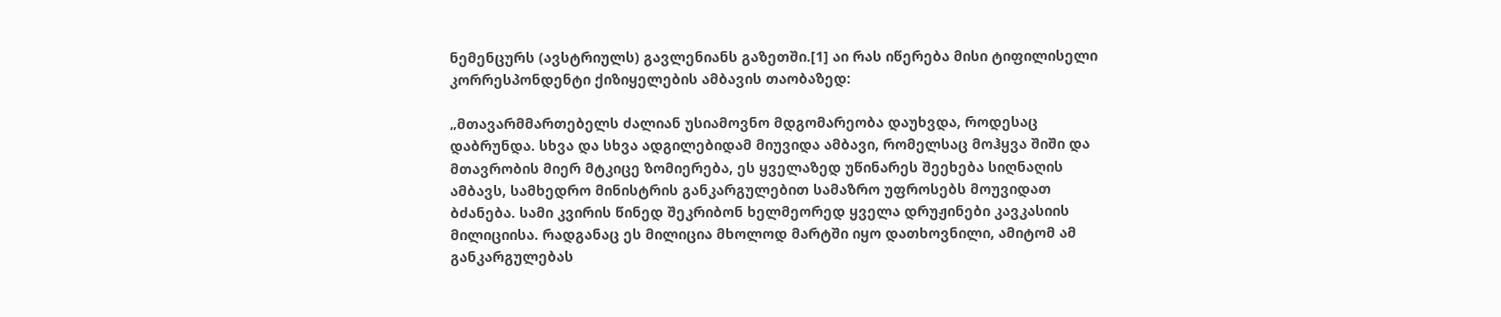ნემენცურს (ავსტრიულს) გავლენიანს გაზეთში.[1] აი რას იწერება მისი ტიფილისელი კორრესპონდენტი ქიზიყელების ამბავის თაობაზედ:

„მთავარმმართებელს ძალიან უსიამოვნო მდგომარეობა დაუხვდა, როდესაც დაბრუნდა. სხვა და სხვა ადგილებიდამ მიუვიდა ამბავი, რომელსაც მოჰყვა შიში და მთავრობის მიერ მტკიცე ზომიერება, ეს ყველაზედ უწინარეს შეეხება სიღნაღის ამბავს, სამხედრო მინისტრის განკარგულებით სამაზრო უფროსებს მოუვიდათ ბძანება. სამი კვირის წინედ შეკრიბონ ხელმეორედ ყველა დრუჟინები კავკასიის მილიციისა. რადგანაც ეს მილიცია მხოლოდ მარტში იყო დათხოვნილი, ამიტომ ამ განკარგულებას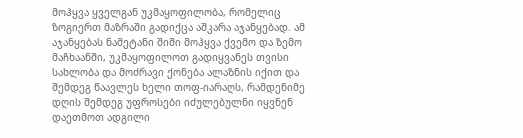მოჰყვა ყველგან უკმაყოფილობა, რომელიც ზოგიერთ მაზრაში გადიქცა აშკარა აჯანყებად. ამ აჯანყებას ნამეტანი შიში მოჰყვა ქვემო და ზემო მაჩხაანში, უკმაყოფილოთ გადიყვანეს თვისი სახლობა და მოძრავი ქონება ალაზნის იქით და შემდეგ წაავლეს ხელი თოფ-იარაღს, რამდენიმე დღის შემდეგ უფროსები იძულებულნი იყვნენ დაეთმოთ ადგილი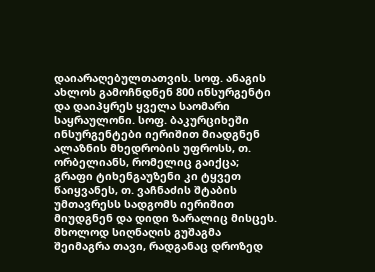დაიარაღებულთათვის. სოფ. ანაგის ახლოს გამოჩნდნენ 800 ინსურგენტი და დაიპყრეს ყველა საომარი საყრაულონი. სოფ. ბაკურციხეში ინსურგენტები იერიშით მიადგნენ ალაზნის მხედრობის უფროსს, თ. ორბელიანს, რომელიც გაიქცა; გრაფი ტიხენგაუზენი კი ტყვეთ წაიყვანეს, თ. ვაჩნაძის შტაბის უმთავრესს სადგომს იერიშით მიუდგნენ და დიდი ზარალიც მისცეს. მხოლოდ სიღნაღის გუშაგმა შეიმაგრა თავი, რადგანაც დროზედ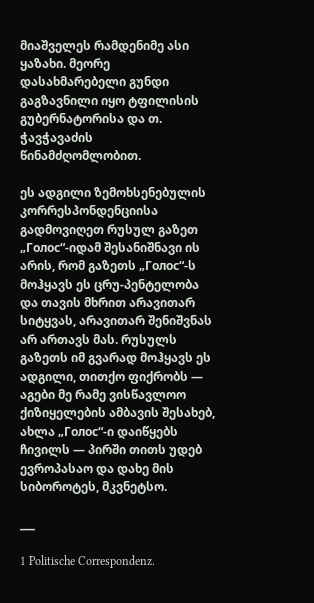მიაშველეს რამდენიმე ასი ყაზახი. მეორე დასახმარებელი გუნდი გაგზავნილი იყო ტფილისის გუბერნატორისა და თ. ჭავჭავაძის წინამძღომლობით.

ეს ადგილი ზემოხსენებულის კორრესპონდენციისა გადმოვიღეთ რუსულ გაზეთ „Голос“-იდამ შესანიშნავი ის არის, რომ გაზეთს „Голос“-ს მოჰყავს ეს ცრუ-პენტელობა და თავის მხრით არავითარ სიტყვას, არავითარ შენიშვნას არ ართავს მას. რუსულს გაზეთს იმ გვარად მოჰყავს ეს ადგილი, თითქო ფიქრობს — აგები მე რამე ვისწავლოო ქიზიყელების ამბავის შესახებ, ახლა „Голос“-ი დაიწყებს ჩივილს — პირში თითს უდებ ევროპასაო და დახე მის სიბოროტეს, მკვნეტსო.

___

1 Politische Correspondenz.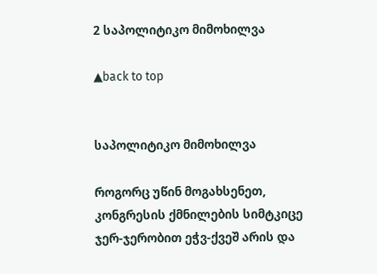2 საპოლიტიკო მიმოხილვა

▲back to top


საპოლიტიკო მიმოხილვა

როგორც უწინ მოგახსენეთ, კონგრესის ქმნილების სიმტკიცე ჯერ-ჯერობით ეჭვ-ქვეშ არის და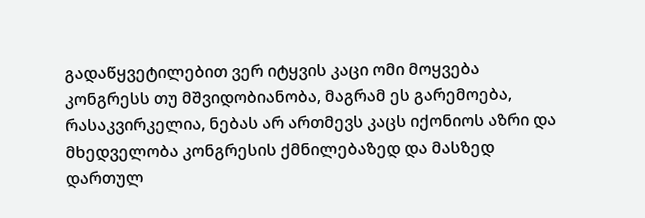გადაწყვეტილებით ვერ იტყვის კაცი ომი მოყვება კონგრესს თუ მშვიდობიანობა, მაგრამ ეს გარემოება, რასაკვირკელია, ნებას არ ართმევს კაცს იქონიოს აზრი და მხედველობა კონგრესის ქმნილებაზედ და მასზედ დართულ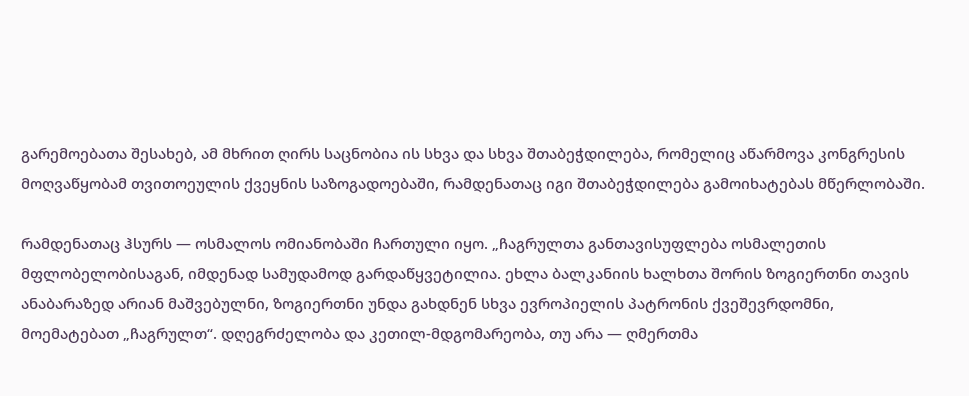გარემოებათა შესახებ, ამ მხრით ღირს საცნობია ის სხვა და სხვა შთაბეჭდილება, რომელიც აწარმოვა კონგრესის მოღვაწყობამ თვითოეულის ქვეყნის საზოგადოებაში, რამდენათაც იგი შთაბეჭდილება გამოიხატებას მწერლობაში.

რამდენათაც ჰსურს — ოსმალოს ომიანობაში ჩართული იყო. „ჩაგრულთა განთავისუფლება ოსმალეთის მფლობელობისაგან, იმდენად სამუდამოდ გარდაწყვეტილია. ეხლა ბალკანიის ხალხთა შორის ზოგიერთნი თავის ანაბარაზედ არიან მაშვებულნი, ზოგიერთნი უნდა გახდნენ სხვა ევროპიელის პატრონის ქვეშევრდომნი, მოემატებათ „ჩაგრულთ“. დღეგრძელობა და კეთილ-მდგომარეობა, თუ არა — ღმერთმა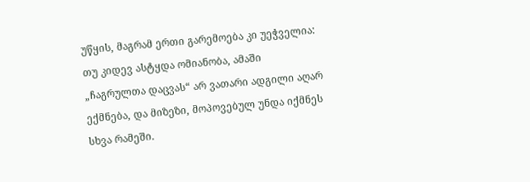უწყის, მაგრამ ერთი გარემოება კი უეჭველია: თუ კიდევ ასტყდა ომიანობა, ამაში „ჩაგრულთა დაცვას“ არ ვათარი ადგილი აღარ ექმნება, და მიზეზი, მოპოვებულ უნდა იქმნეს სხვა რამეში.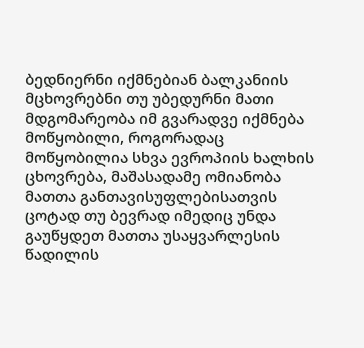ბედნიერნი იქმნებიან ბალკანიის მცხოვრებნი თუ უბედურნი მათი მდგომარეობა იმ გვარადვე იქმნება მოწყობილი, როგორადაც მოწყობილია სხვა ევროპიის ხალხის ცხოვრება, მაშასადამე ომიანობა მათთა განთავისუფლებისათვის ცოტად თუ ბევრად იმედიც უნდა გაუწყდეთ მათთა უსაყვარლესის წადილის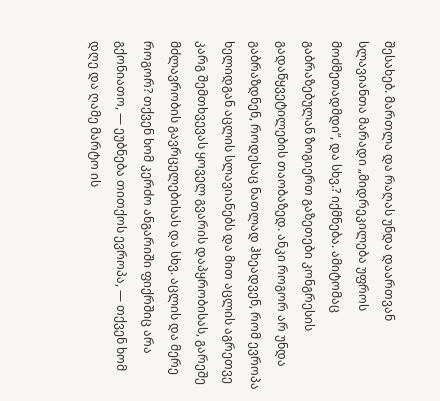შესახებ. მართლა და რაღას უნდა დაართვან სლავიანთა მარადი „მიდრეკილება უფროს მოძმეთადმდი“, და სხვ.? იქმნება. ამიტომაც გაბრაზებულან ზოგიერთ გაზეთები კონგრესის გადაწყვეტილების თაობაზედ. ანკი როგორ არ უნდა გაბრაზდნენ, როდესაც ნათლად ჰხეადვენ, რომ ევროპა ხელიდგან აცლის სლავიანებს და მით აცლის აგრეთვე კარგ შემთხვევას ყოველ გვარის დაპყრობისას, გარეშე მძლავრობის გავრცელებისას და სხვ. აცლის და მერე როგორ? თქვენ ხომ კერძო ანგარიში ფიქრშიც არა გქონიათო, — ეუბნება თითქოს ევროპა, — თქვენ ხომ დღე და ღამე მარტო ის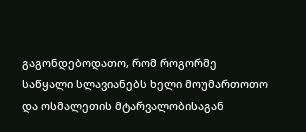გაგონდებოდათო, რომ როგორმე საწყალი სლავიანებს ხელი მოუმართოთო და ოსმალეთის მტარვალობისაგან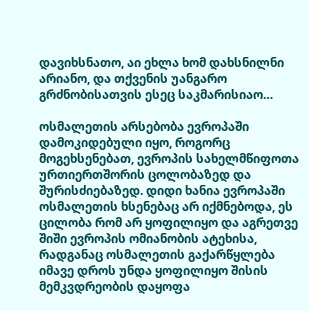დავიხსნათო, აი ეხლა ხომ დახსნილნი არიანო, და თქვენის უანგარო გრძნობისათვის ესეც საკმარისიაო…

ოსმალეთის არსებობა ევროპაში დამოკიდებული იყო, როგორც მოგეხსენებათ, ევროპის სახელმწიფოთა ურთიერთშორის ცოლობაზედ და შურისძიებაზედ. დიდი ხანია ევროპაში ოსმალეთის ხსენებაც არ იქმნებოდა, ეს ცილობა რომ არ ყოფილიყო და აგრეთვე შიში ევროპის ომიანობის ატეხისა, რადგანაც ოსმალეთის გაქარწყლება იმავე დროს უნდა ყოფილიყო შისის მემკვდრეობის დაყოფა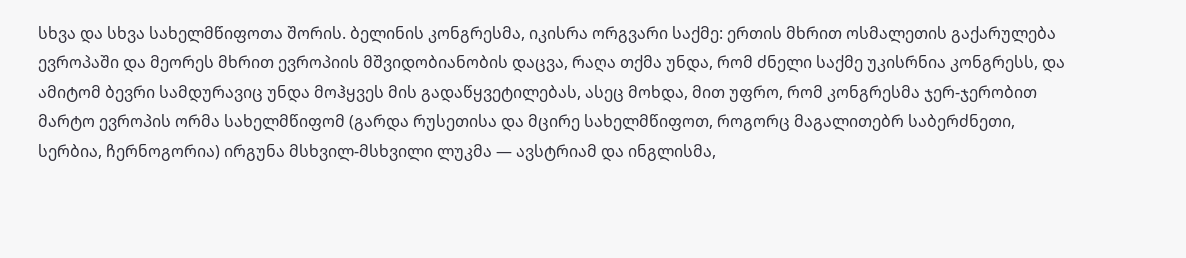სხვა და სხვა სახელმწიფოთა შორის. ბელინის კონგრესმა, იკისრა ორგვარი საქმე: ერთის მხრით ოსმალეთის გაქარულება ევროპაში და მეორეს მხრით ევროპიის მშვიდობიანობის დაცვა, რაღა თქმა უნდა, რომ ძნელი საქმე უკისრნია კონგრესს, და ამიტომ ბევრი სამდურავიც უნდა მოჰყვეს მის გადაწყვეტილებას, ასეც მოხდა, მით უფრო, რომ კონგრესმა ჯერ-ჯერობით მარტო ევროპის ორმა სახელმწიფომ (გარდა რუსეთისა და მცირე სახელმწიფოთ, როგორც მაგალითებრ საბერძნეთი, სერბია, ჩერნოგორია) ირგუნა მსხვილ-მსხვილი ლუკმა — ავსტრიამ და ინგლისმა,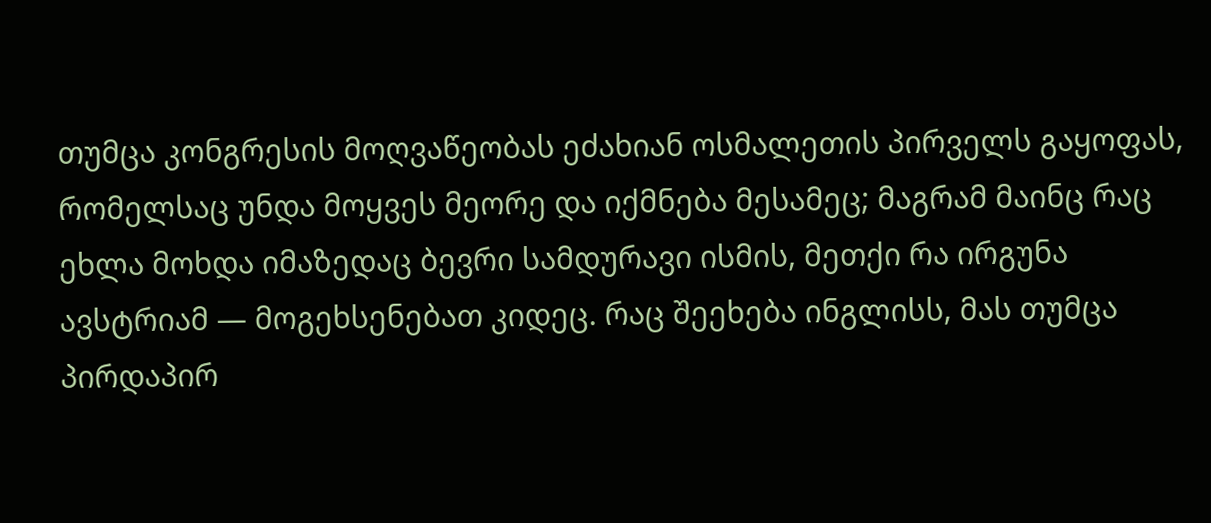თუმცა კონგრესის მოღვაწეობას ეძახიან ოსმალეთის პირველს გაყოფას, რომელსაც უნდა მოყვეს მეორე და იქმნება მესამეც; მაგრამ მაინც რაც ეხლა მოხდა იმაზედაც ბევრი სამდურავი ისმის, მეთქი რა ირგუნა ავსტრიამ — მოგეხსენებათ კიდეც. რაც შეეხება ინგლისს, მას თუმცა პირდაპირ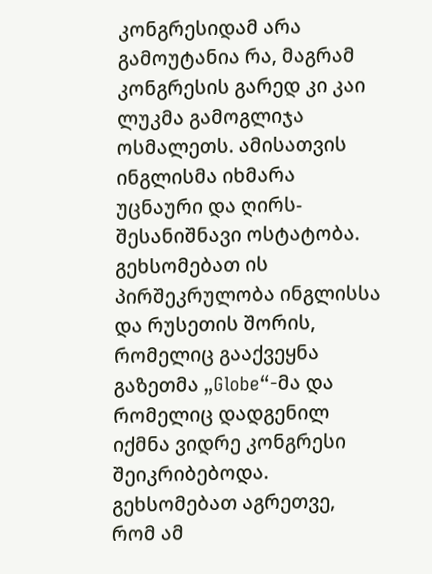კონგრესიდამ არა გამოუტანია რა, მაგრამ კონგრესის გარედ კი კაი ლუკმა გამოგლიჯა ოსმალეთს. ამისათვის ინგლისმა იხმარა უცნაური და ღირს-შესანიშნავი ოსტატობა. გეხსომებათ ის პირშეკრულობა ინგლისსა და რუსეთის შორის, რომელიც გააქვეყნა გაზეთმა „Globe“-მა და რომელიც დადგენილ იქმნა ვიდრე კონგრესი შეიკრიბებოდა. გეხსომებათ აგრეთვე, რომ ამ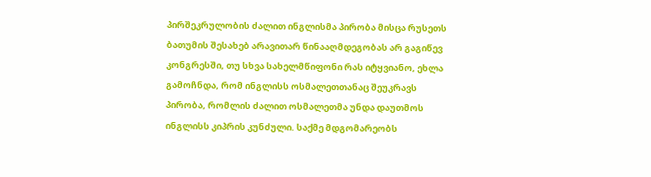პირშეკრულობის ძალით ინგლისმა პირობა მისცა რუსეთს ბათუმის შესახებ არავითარ წინააღმდეგობას არ გაგიწევ კონგრესში, თუ სხვა სახელმწიფონი რას იტყვიანო, ეხლა გამოჩნდა, რომ ინგლისს ოსმალეთთანაც შეუკრავს პირობა, რომლის ძალით ოსმალეთმა უნდა დაუთმოს ინგლისს კიპრის კუნძული. საქმე მდგომარეობს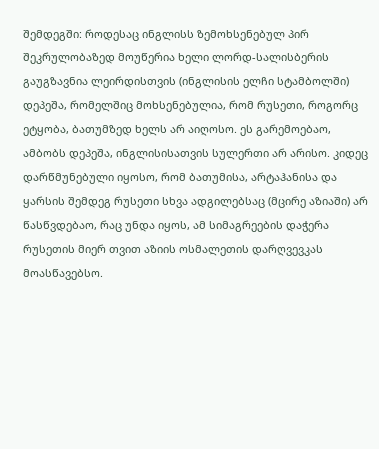შემდეგში: როდესაც ინგლისს ზემოხსენებულ პირ შეკრულობაზედ მოუწერია ხელი ლორდ-სალისბერის გაუგზავნია ლეირდისთვის (ინგლისის ელჩი სტამბოლში) დეპეშა, რომელშიც მოხსენებულია, რომ რუსეთი, როგორც ეტყობა, ბათუმზედ ხელს არ აიღოსო. ეს გარემოებაო, ამბობს დეპეშა, ინგლისისათვის სულერთი არ არისო. კიდეც დარწმუნებული იყოსო, რომ ბათუმისა, არტაჰანისა და ყარსის შემდეგ რუსეთი სხვა ადგილებსაც (მცირე აზიაში) არ წასწვდებაო, რაც უნდა იყოს, ამ სიმაგრეების დაჭერა რუსეთის მიერ თვით აზიის ოსმალეთის დარღვევკას მოასწავებსო.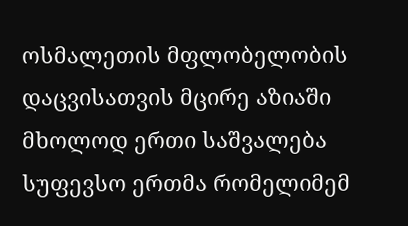ოსმალეთის მფლობელობის დაცვისათვის მცირე აზიაში მხოლოდ ერთი საშვალება სუფევსო ერთმა რომელიმემ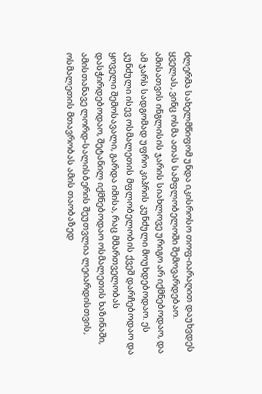ძლერმა სახელმწიფომ უნდა იკისროსო თოფ-იარაღით დაუხვდეს ყველას, ვინც ოსმა ათას სამფლობელოში შემოვარდებაო. ამისათვის ინგლისის ჯარის სიახლოვე ურიგო არ იქმნებოდაო, და ამ ჯარს სადგომად უფრო კიპრის კუნძული მოუხდებოდაო. ეს კუნძული ისევ ოსმალეთის მფლობელობის ქვეშ დარჩებოდაო და ყოველი შემოსავალი, გარდა იმისა, რაც მმართველობას დასჭირდებოდაო, შეტანილ იქმნებოდაო ოსმალეთის ხაზინაში, ამისთანავე ლორდ-სალისბერის შეუთვლია ლეიარდისთვის, ოსმალეთის მთავრობას ამის თაობაზედ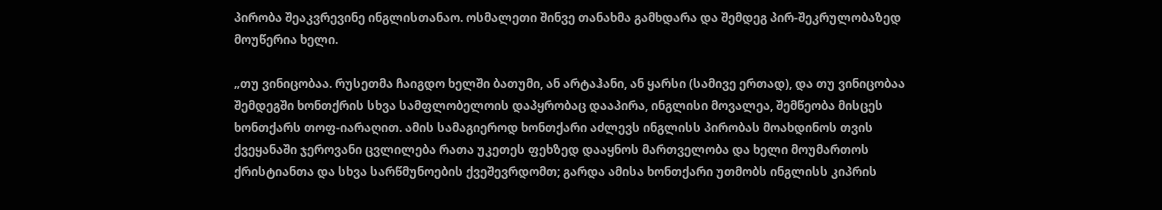პირობა შეაკვრევინე ინგლისთანაო. ოსმალეთი შინვე თანახმა გამხდარა და შემდეგ პირ-შეკრულობაზედ მოუწერია ხელი.

„თუ ვინიცობაა. რუსეთმა ჩაიგდო ხელში ბათუმი, ან არტაჰანი, ან ყარსი (სამივე ერთად), და თუ ვინიცობაა შემდეგში ხონთქრის სხვა სამფლობელოის დაპყრობაც დააპირა, ინგლისი მოვალეა, შემწეობა მისცეს ხონთქარს თოფ-იარაღით. ამის სამაგიეროდ ხონთქარი აძლევს ინგლისს პირობას მოახდინოს თვის ქვეყანაში ჯეროვანი ცვლილება რათა უკეთეს ფეხზედ დააყნოს მართველობა და ხელი მოუმართოს ქრისტიანთა და სხვა სარწმუნოების ქვეშევრდომთ; გარდა ამისა ხონთქარი უთმობს ინგლისს კიპრის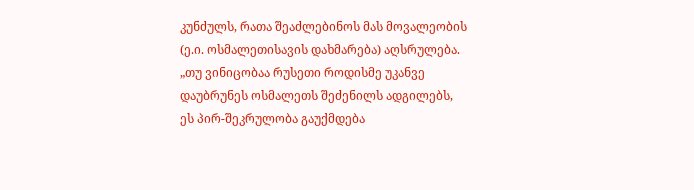კუნძულს, რათა შეაძლებინოს მას მოვალეობის (ე.ი. ოსმალეთისავის დახმარება) აღსრულება. „თუ ვინიცობაა რუსეთი როდისმე უკანვე დაუბრუნეს ოსმალეთს შეძენილს ადგილებს, ეს პირ-შეკრულობა გაუქმდება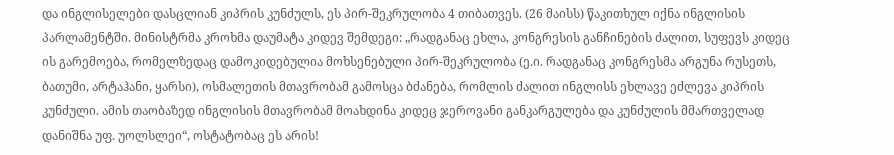და ინგლისელები დასცლიან კიპრის კუნძულს, ეს პირ-შეკრულობა 4 თიბათვეს. (26 მაისს) წაკითხულ იქნა ინგლისის პარლამენტში. მინისტრმა კროხმა დაუმატა კიდევ შემდეგი: „რადგანაც ეხლა, კონგრესის განჩინების ძალით, სუფევს კიდეც ის გარემოება, რომელზედაც დამოკიდებულია მოხსენებული პირ-შეკრულობა (ე.ი. რადგანაც კონგრესმა არგუნა რუსეთს, ბათუმი, არტაჰანი, ყარსი), ოსმალეთის მთავრობამ გამოსცა ბძანება, რომლის ძალით ინგლისს ეხლავე ეძლევა კიპრის კუნძული. ამის თაობაზედ ინგლისის მთავრობამ მოახდინა კიდეც ჯეროვანი განკარგულება და კუნძულის მმართველად დანიშნა უფ. უოლსლეი“, ოსტატობაც ეს არის!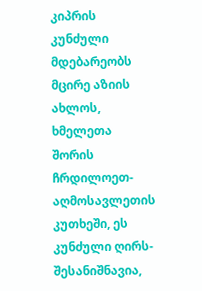კიპრის კუნძული მდებარეობს მცირე აზიის ახლოს, ხმელეთა შორის ჩრდილოეთ-აღმოსავლეთის კუთხეში, ეს კუნძული ღირს-შესანიშნავია,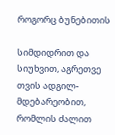როგორც ბუნებითის

სიმდიდრით და სიუხვით, აგრეთვე თვის ადგილ-მდებარეობით, რომლის ძალით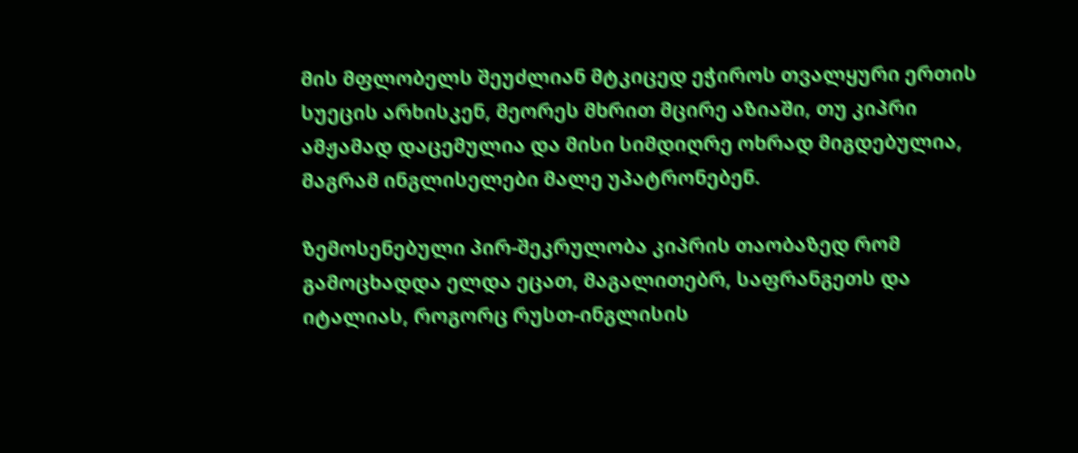მის მფლობელს შეუძლიან მტკიცედ ეჭიროს თვალყური ერთის სუეცის არხისკენ, მეორეს მხრით მცირე აზიაში, თუ კიპრი ამჟამად დაცემულია და მისი სიმდიღრე ოხრად მიგდებულია, მაგრამ ინგლისელები მალე უპატრონებენ.

ზემოსენებული პირ-შეკრულობა კიპრის თაობაზედ რომ გამოცხადდა ელდა ეცათ, მაგალითებრ, საფრანგეთს და იტალიას, როგორც რუსთ-ინგლისის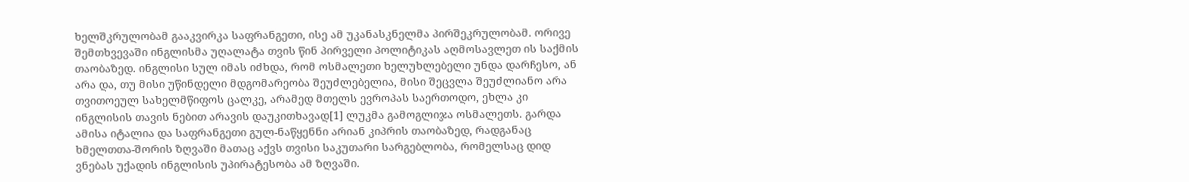ხელშკრულობამ გააკვირკა საფრანგეთი, ისე ამ უკანასკნელმა პირშეკრულობამ. ორივე შემთხვევაში ინგლისმა უღალატა თვის წინ პირველი პოლიტიკას აღმოსავლეთ ის საქმის თაობაზედ. ინგლისი სულ იმას იძხდა, რომ ოსმალეთი ხელუხლებელი უნდა დარჩესო, ან არა და, თუ მისი უწინდელი მდგომარეობა შეუძლებელია, მისი შეცვლა შეუძლიანო არა თვითოეულ სახელმწიფოს ცალკე, არამედ მთელს ევროპას საერთოდო, ეხლა კი ინგლისის თავის ნებით არავის დაუკითხავად[1] ლუკმა გამოგლიჯა ოსმალეთს. გარდა ამისა იტალია და საფრანგეთი გულ-ნაწყენნი არიან კიპრის თაობაზედ, რადგანაც ხმელთთა-შორის ზღვაში მათაც აქვს თვისი საკუთარი სარგებლობა, რომელსაც დიდ ვნებას უქადის ინგლისის უპირატესობა ამ ზღვაში.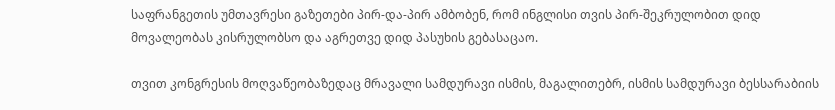საფრანგეთის უმთავრესი გაზეთები პირ-და-პირ ამბობენ, რომ ინგლისი თვის პირ-შეკრულობით დიდ მოვალეობას კისრულობსო და აგრეთვე დიდ პასუხის გებასაცაო.

თვით კონგრესის მოღვაწეობაზედაც მრავალი სამდურავი ისმის, მაგალითებრ, ისმის სამდურავი ბესსარაბიის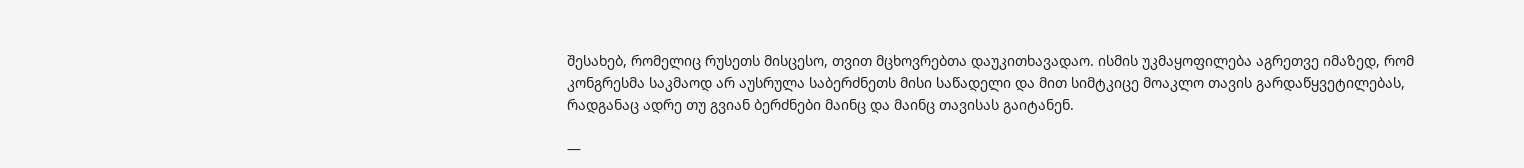შესახებ, რომელიც რუსეთს მისცესო, თვით მცხოვრებთა დაუკითხავადაო. ისმის უკმაყოფილება აგრეთვე იმაზედ, რომ კონგრესმა საკმაოდ არ აუსრულა საბერძნეთს მისი საწადელი და მით სიმტკიცე მოაკლო თავის გარდაწყვეტილებას, რადგანაც ადრე თუ გვიან ბერძნები მაინც და მაინც თავისას გაიტანენ.

—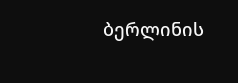ბერლინის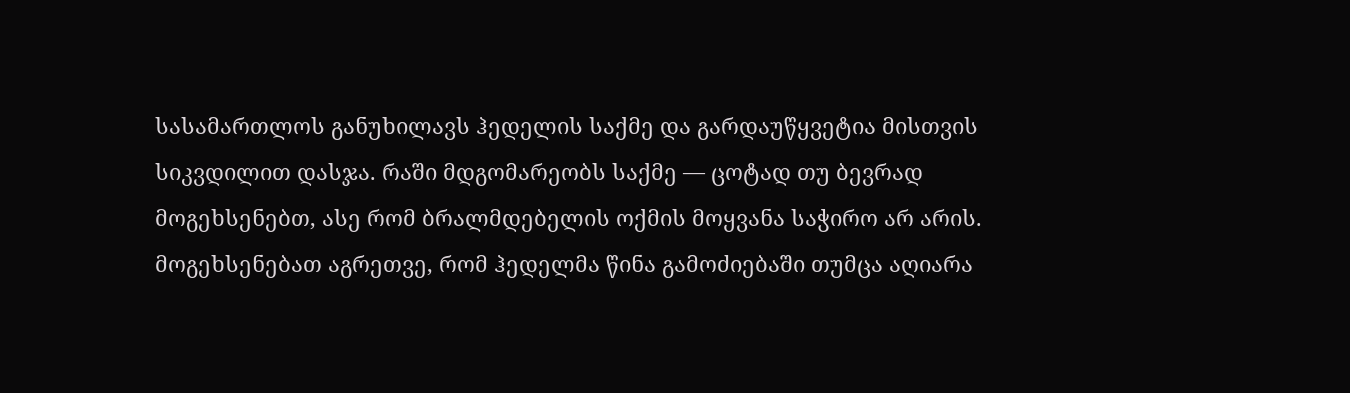სასამართლოს განუხილავს ჰედელის საქმე და გარდაუწყვეტია მისთვის სიკვდილით დასჯა. რაში მდგომარეობს საქმე — ცოტად თუ ბევრად მოგეხსენებთ, ასე რომ ბრალმდებელის ოქმის მოყვანა საჭირო არ არის. მოგეხსენებათ აგრეთვე, რომ ჰედელმა წინა გამოძიებაში თუმცა აღიარა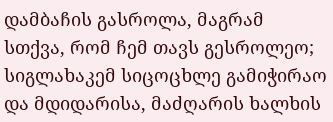დამბაჩის გასროლა, მაგრამ სთქვა, რომ ჩემ თავს გესროლეო; სიგლახაკემ სიცოცხლე გამიჭირაო და მდიდარისა, მაძღარის ხალხის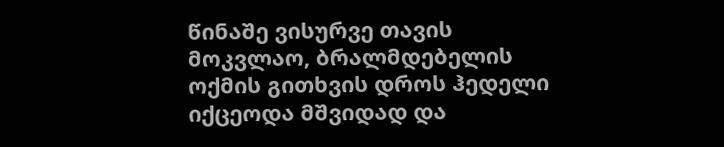წინაშე ვისურვე თავის მოკვლაო, ბრალმდებელის ოქმის გითხვის დროს ჰედელი იქცეოდა მშვიდად და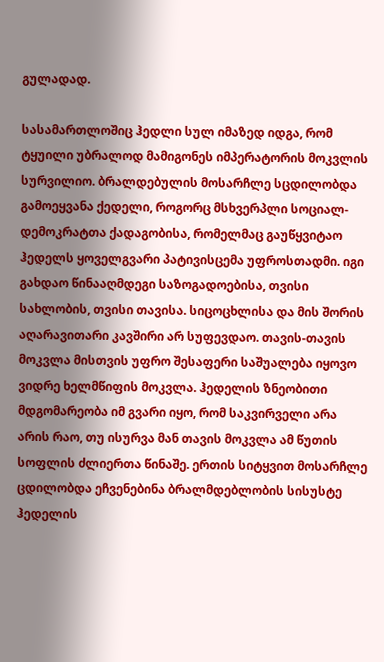გულადად.

სასამართლოშიც ჰედლი სულ იმაზედ იდგა, რომ ტყუილი უბრალოდ მამიგონეს იმპერატორის მოკვლის სურვილიო. ბრალდებულის მოსარჩლე სცდილობდა გამოეყვანა ქედელი, როგორც მსხვერპლი სოციალ-დემოკრატთა ქადაგობისა, რომელმაც გაუწყვიტაო ჰედელს ყოველგვარი პატივისცემა უფროსთადმი. იგი გახდაო წინააღმდეგი საზოგადოებისა, თვისი სახლობის, თვისი თავისა. სიცოცხლისა და მის შორის აღარავითარი კავშირი არ სუფევდაო. თავის-თავის მოკვლა მისთვის უფრო შესაფერი საშუალება იყოვო ვიდრე ხელმწიფის მოკვლა. ჰედელის ზნეობითი მდგომარეობა იმ გვარი იყო, რომ საკვირველი არა არის რაო, თუ ისურვა მან თავის მოკვლა ამ წუთის სოფლის ძლიერთა წინაშე. ერთის სიტყვით მოსარჩლე ცდილობდა ეჩვენებინა ბრალმდებლობის სისუსტე ჰედელის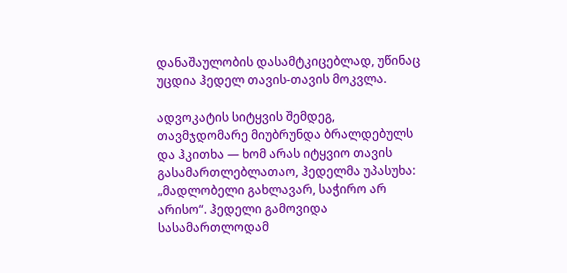დანაშაულობის დასამტკიცებლად, უწინაც უცდია ჰედელ თავის-თავის მოკვლა.

ადვოკატის სიტყვის შემდეგ, თავმჯდომარე მიუბრუნდა ბრალდებულს და ჰკითხა — ხომ არას იტყვიო თავის გასამართლებლათაო, ჰედელმა უპასუხა: „მადლობელი გახლავარ, საჭირო არ არისო“. ჰედელი გამოვიდა სასამართლოდამ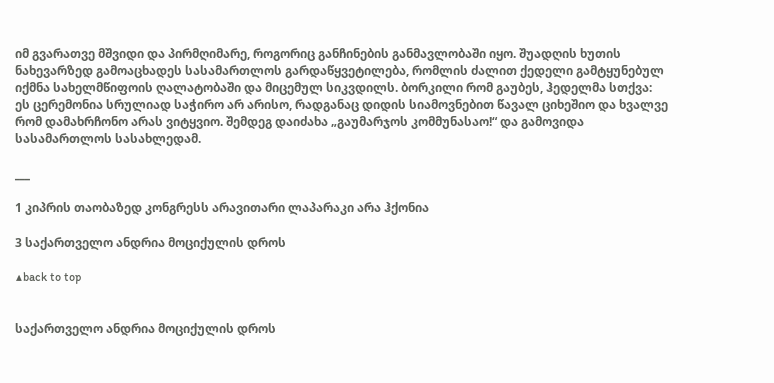იმ გვარათვე მშვიდი და პირმღიმარე, როგორიც განჩინების განმავლობაში იყო. შუადღის ხუთის ნახევარზედ გამოაცხადეს სასამართლოს გარდაწყვეტილება, რომლის ძალით ქედელი გამტყუნებულ იქმნა სახელმწიფოის ღალატობაში და მიცემულ სიკვდილს. ბორკილი რომ გაუბეს, ჰედელმა სთქვა: ეს ცერემონია სრულიად საჭირო არ არისო, რადგანაც დიდის სიამოვნებით წავალ ციხეშიო და ხვალვე რომ დამახრჩონო არას ვიტყვიო. შემდეგ დაიძახა „გაუმარჯოს კომმუნასაო!“ და გამოვიდა სასამართლოს სასახლედამ.

___

1 კიპრის თაობაზედ კონგრესს არავითარი ლაპარაკი არა ჰქონია

3 საქართველო ანდრია მოციქულის დროს

▲back to top


საქართველო ანდრია მოციქულის დროს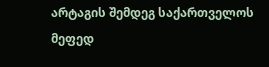არტაგის შემდეგ საქართველოს მეფედ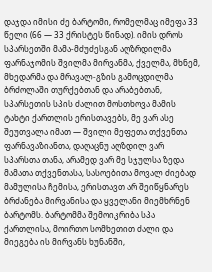დაჯდა იმისი ძე ბარტომი, რომელმაც იმეფა 33 წელი (66 — 33 ქრისტეს წინად). იმის დროს სპარსეთში მამა-მძუძესგან აღზრდილმა ფარნაჯომის შვილმა მირვანმა, ქველმა, მხნემ, მხედარმა და მრავალ-გზის გამოცდილმა ბრძოლაში თურქებთან და არაბებთან, სპარსეთის სპის ძალით მოსთხოვა მამის ტახტი ქართლის ერისთავებს, მე ვარ ასე შეუთვალა იმათ — შვილი მეფეთა თქვენთა ფარნავაზიანთა, დაღაცნუ აღზდილ ვარ სპარსთა თანა, არამედ ვარ მე სჯულსა ზედა მამათა თქვენთასა, სასოებითა მოვალ ძიებად მამულისა ჩემისა, ერისთავთ არ შეიწყნარეს ბრძანება მირვანისა და ყველანი მიემხრნენ ბარტომს. ბარტომმა შემოიკრიბა სპა ქართლისა, მოირთო სომხეთით ძალი და მიეგება ის მირვანს ხუნანში,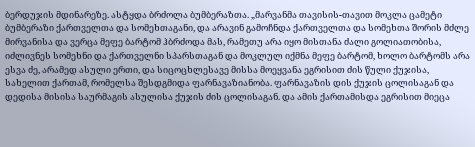ბერდუჯის მდინარეზე. ასტყდა ბრძოლა ბუმბერაზთა. „მარვანმა თავისის-თავით მოკლა ცამეტი ბუმბერაზი ქართველთა და სომეხთაგანი, და არავინ გამოჩნდა ქართველთა და სომეხთა შორის მძლე მირვანისა და ვერცა მეფე ბარტომ ჰბრძოდა მას, რამეთუ არა იყო მისთანა ძალი გოლიათობისა, იძლივნეს სომეხნი და ქართველნი სპარსთაგან და მოკლულ იქმნა მეფე ბარტომ, ხოლო ბარტომს არა ესვა ძე, არამედ ასული ერთი, და სიცოცხლესავე მისსა მოეყვანა ეგრისით ძის წული ქუჯისა, სახელით ქართამ, რომელსა შესდგმიდა ფარნავაზიანობა. ფარნავაზის დის ქუჯის ცოლისაგან და დედისა მისისა საურმაგის ასულისა ქუჯის ძის ცოლისაგან. და ამის ქართამისდა ეგრისით მიეცა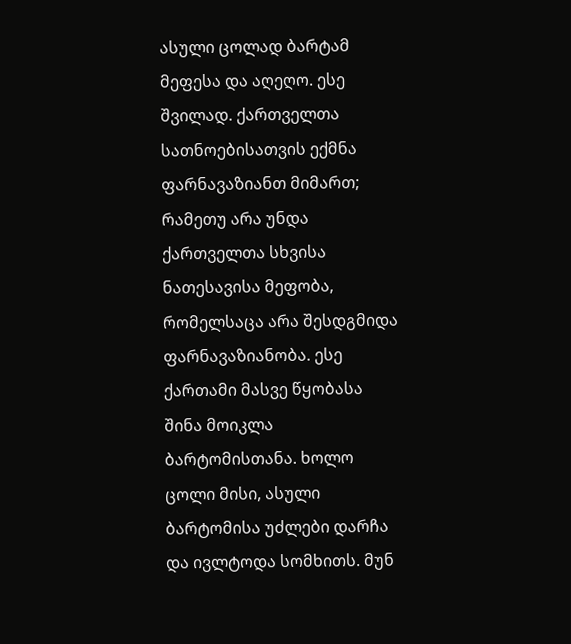ასული ცოლად ბარტამ მეფესა და აღეღო. ესე შვილად. ქართველთა სათნოებისათვის ექმნა ფარნავაზიანთ მიმართ; რამეთუ არა უნდა ქართველთა სხვისა ნათესავისა მეფობა, რომელსაცა არა შესდგმიდა ფარნავაზიანობა. ესე ქართამი მასვე წყობასა შინა მოიკლა ბარტომისთანა. ხოლო ცოლი მისი, ასული ბარტომისა უძლები დარჩა და ივლტოდა სომხითს. მუნ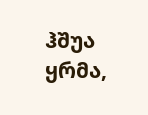ჰშუა ყრმა,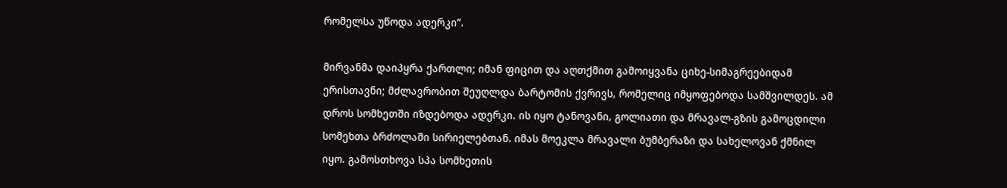რომელსა უწოდა ადერკი“.

მირვანმა დაიპყრა ქართლი; იმან ფიცით და აღთქმით გამოიყვანა ციხე-სიმაგრეებიდამ ერისთავნი; მძლავრობით შეუღლდა ბარტომის ქვრივს, რომელიც იმყოფებოდა სამშვილდეს. ამ დროს სომხეთში იზდებოდა ადერკი. ის იყო ტანოვანი, გოლიათი და მრავალ-გზის გამოცდილი სომეხთა ბრძოლაში სირიელებთან. იმას მოეკლა მრავალი ბუმბერაზი და სახელოვან ქმნილ იყო. გამოსთხოვა სპა სომხეთის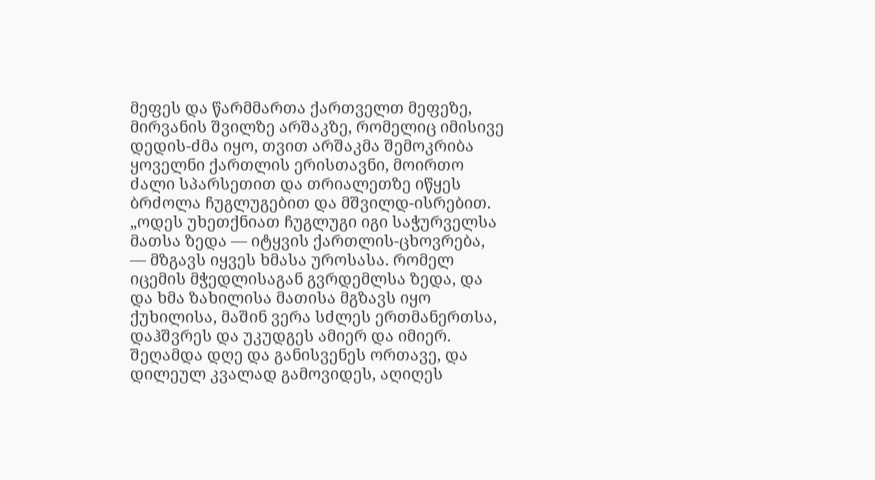მეფეს და წარმმართა ქართველთ მეფეზე, მირვანის შვილზე არშაკზე, რომელიც იმისივე დედის-ძმა იყო, თვით არშაკმა შემოკრიბა ყოველნი ქართლის ერისთავნი, მოირთო ძალი სპარსეთით და თრიალეთზე იწყეს ბრძოლა ჩუგლუგებით და მშვილდ-ისრებით. „ოდეს უხეთქნიათ ჩუგლუგი იგი საჭურველსა მათსა ზედა — იტყვის ქართლის-ცხოვრება, — მზგავს იყვეს ხმასა უროსასა. რომელ იცემის მჭედლისაგან გვრდემლსა ზედა, და და ხმა ზახილისა მათისა მგზავს იყო ქუხილისა, მაშინ ვერა სძლეს ერთმანერთსა, დაჰშვრეს და უკუდგეს ამიერ და იმიერ. შეღამდა დღე და განისვენეს ორთავე, და დილეულ კვალად გამოვიდეს, აღიღეს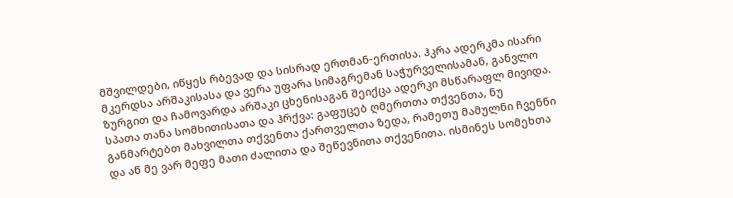მშვილდები, იწყეს რბევად და სისრად ერთმან-ერთისა. ჰკრა ადერკმა ისარი მკერდსა არშაკისასა და ვერა უფარა სიმაგრემან საჭურველისამან, განვლო ზურგით და ჩამოვარდა არშაკი ცხენისაგან შეიქცა ადერკი მსწარაფლ მივიდა. სპათა თანა სომხითისათა და ჰრქვა: გაფუცებ ღმერთთა თქვენთა, ნუ განმარტებთ მახვილთა თქვენთა ქართველთა ზედა, რამეთუ მამულნი ჩვენნი და აწ მე ვარ მეფე მათი ძალითა და შეწევნითა თქვენითა. ისმინეს სომეხთა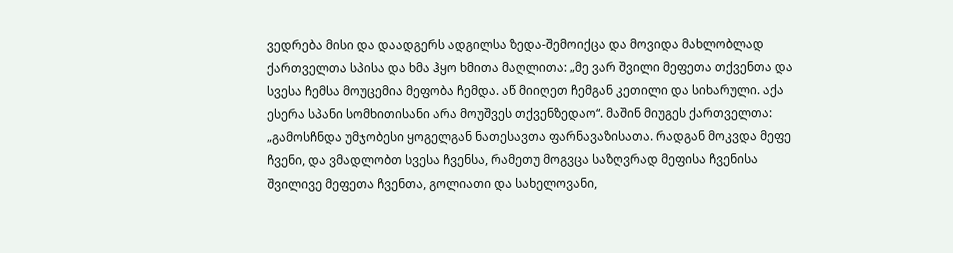ვედრება მისი და დაადგერს ადგილსა ზედა-შემოიქცა და მოვიდა მახლობლად ქართველთა სპისა და ხმა ჰყო ხმითა მაღლითა: „მე ვარ შვილი მეფეთა თქვენთა და სვესა ჩემსა მოუცემია მეფობა ჩემდა. აწ მიიღეთ ჩემგან კეთილი და სიხარული. აქა ესერა სპანი სომხითისანი არა მოუშვეს თქვენზედაო“. მაშინ მიუგეს ქართველთა: „გამოსჩნდა უმჯობესი ყოგელგან ნათესავთა ფარნავაზისათა. რადგან მოკვდა მეფე ჩვენი, და ვმადლობთ სვესა ჩვენსა, რამეთუ მოგვცა საზღვრად მეფისა ჩვენისა შვილივე მეფეთა ჩვენთა, გოლიათი და სახელოვანი,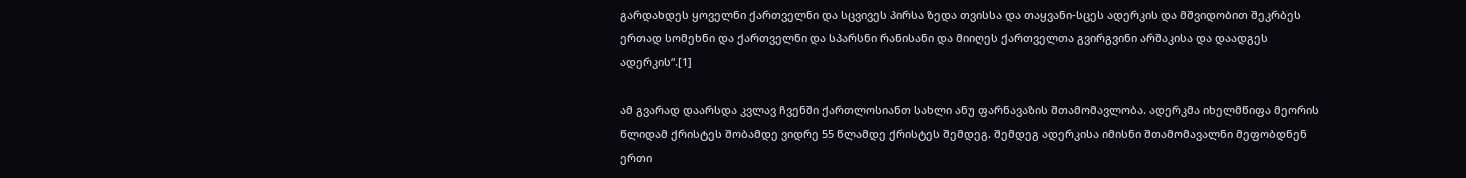გარდახდეს ყოველნი ქართველნი და სცვივეს პირსა ზედა თვისსა და თაყვანი-სცეს ადერკის და მშვიდობით შეკრბეს ერთად სომეხნი და ქართველნი და სპარსნი რანისანი და მიიღეს ქართველთა გვირგვინი არშაკისა და დაადგეს ადერკის“.[1]

ამ გვარად დაარსდა კვლავ ჩვენში ქართლოსიანთ სახლი ანუ ფარნავაზის შთამომავლობა. ადერკმა იხელმწიფა მეორის წლიდამ ქრისტეს შობამდე ვიდრე 55 წლამდე ქრისტეს შემდეგ. შემდეგ ადერკისა იმისნი შთამომავალნი მეფობდნენ ერთი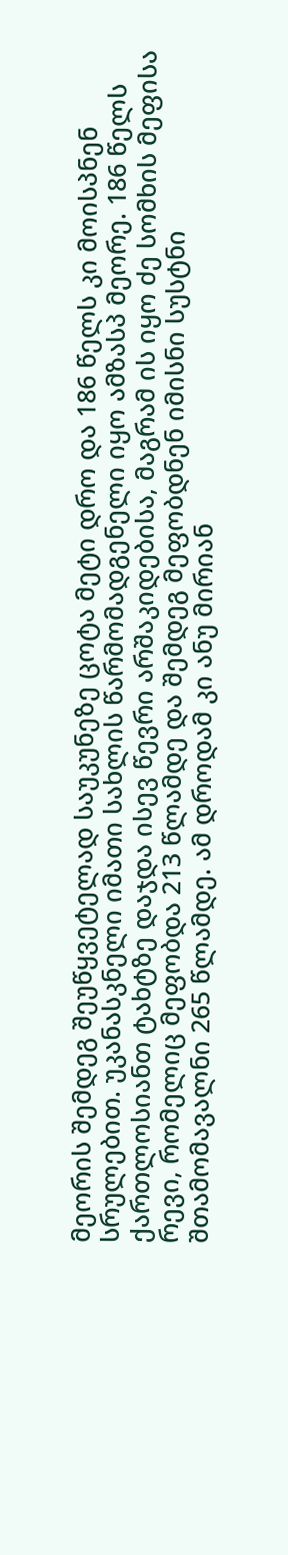მეორის შემდეგ შეუწყვეტელად საუკუნეზე ცოტა მეტი დრო და 186 წელს კი მოისპნენ სრულებით. უკანასკნელი იმათი სახლის წარმომადგენელი იყო ამზასპ მეორე. 186 წელს ქართლოსიანთ ტახტზე დაჯდა ისევ წევრი არშაკიდებისა, მაგრამ ის იყო ძე სომხის მეფისა რევი, რომელიც მეფობდა 213 წლამდე და შემდეგ მეფობდნენ იმისნი სუსტნი შთამომავალნი 265 წლამდე. ამ დროდამ კი ანუ მირიან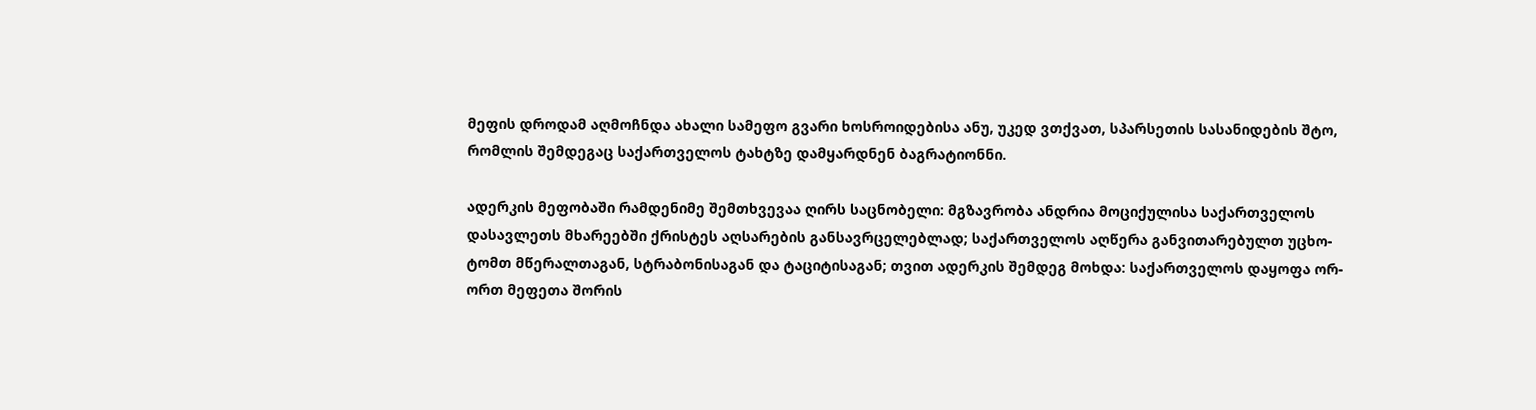მეფის დროდამ აღმოჩნდა ახალი სამეფო გვარი ხოსროიდებისა ანუ, უკედ ვთქვათ, სპარსეთის სასანიდების შტო, რომლის შემდეგაც საქართველოს ტახტზე დამყარდნენ ბაგრატიონნი.

ადერკის მეფობაში რამდენიმე შემთხვევაა ღირს საცნობელი: მგზავრობა ანდრია მოციქულისა საქართველოს დასავლეთს მხარეებში ქრისტეს აღსარების განსავრცელებლად; საქართველოს აღწერა განვითარებულთ უცხო-ტომთ მწერალთაგან, სტრაბონისაგან და ტაციტისაგან; თვით ადერკის შემდეგ მოხდა: საქართველოს დაყოფა ორ-ორთ მეფეთა შორის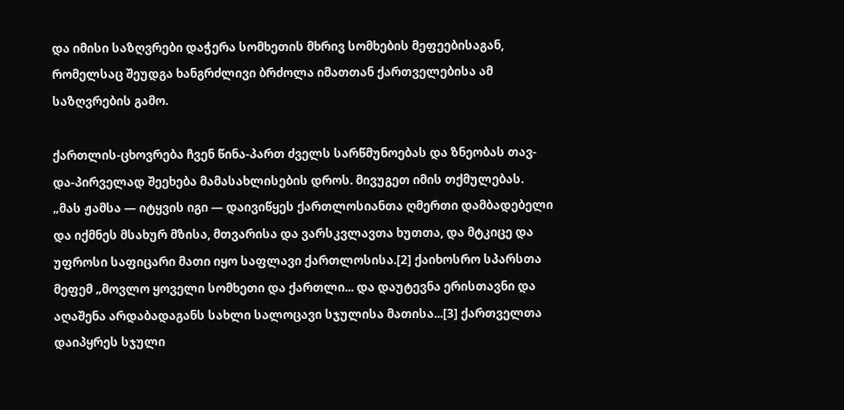და იმისი საზღვრები დაჭერა სომხეთის მხრივ სომხების მეფეებისაგან, რომელსაც შეუდგა ხანგრძლივი ბრძოლა იმათთან ქართველებისა ამ საზღვრების გამო.

ქართლის-ცხოვრება ჩვენ წინა-პართ ძველს სარწმუნოებას და ზნეობას თავ-და-პირველად შეეხება მამასახლისების დროს. მივუგეთ იმის თქმულებას. „მას ჟამსა — იტყვის იგი — დაივიწყეს ქართლოსიანთა ღმერთი დამბადებელი და იქმნეს მსახურ მზისა, მთვარისა და ვარსკვლავთა ხუთთა, და მტკიცე და უფროსი საფიცარი მათი იყო საფლავი ქართლოსისა.[2] ქაიხოსრო სპარსთა მეფემ „მოვლო ყოველი სომხეთი და ქართლი... და დაუტევნა ერისთავნი და აღაშენა არდაბადაგანს სახლი სალოცავი სჯულისა მათისა...[3] ქართველთა დაიპყრეს სჯული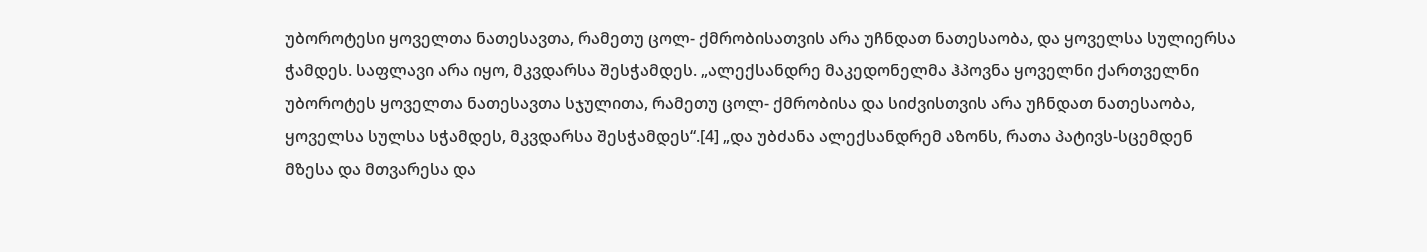უბოროტესი ყოველთა ნათესავთა, რამეთუ ცოლ- ქმრობისათვის არა უჩნდათ ნათესაობა, და ყოველსა სულიერსა ჭამდეს. საფლავი არა იყო, მკვდარსა შესჭამდეს. „ალექსანდრე მაკედონელმა ჰპოვნა ყოველნი ქართველნი უბოროტეს ყოველთა ნათესავთა სჯულითა, რამეთუ ცოლ- ქმრობისა და სიძვისთვის არა უჩნდათ ნათესაობა, ყოველსა სულსა სჭამდეს, მკვდარსა შესჭამდეს“.[4] „და უბძანა ალექსანდრემ აზონს, რათა პატივს-სცემდენ მზესა და მთვარესა და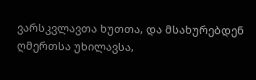ვარსკვლავთა ხუთთა, და მსახურებდენ ღმერთსა უხილავსა,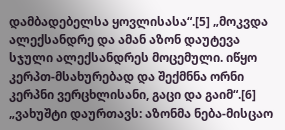დამბადებელსა ყოვლისასა“.[5] „მოკვდა ალექსანდრე და ამან აზონ დაუტევა სჯული ალექსანდრეს მოცემული. იწყო კერპთ-მსახურებად და შექმნნა ორნი კერპნი ვერცხლისანი, გაცი და გაიმ“.[6] „ვახუშტი დაურთავს: აზონმა ნება-მისცაო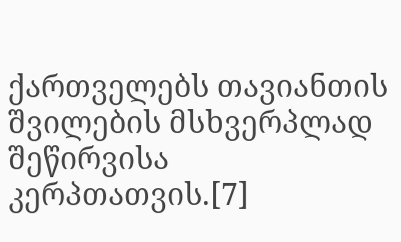ქართველებს თავიანთის შვილების მსხვერპლად შეწირვისა კერპთათვის.[7]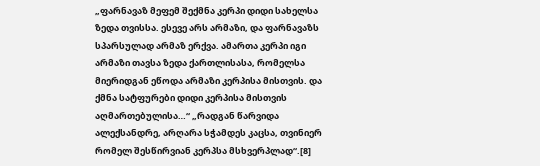„ფარნავაზ მეფემ შექმნა კერპი დიდი სახელსა ზედა თვისსა. ესევე არს არმაზი, და ფარნავაზს სპარსულად არმაზ ერქვა. ამართა კერპი იგი არმაზი თავსა ზედა ქართლისასა, რომელსა მიერიდგან ეწოდა არმაზი კერპისა მისთვის. და ქმნა სატფურები დიდი კერპისა მისთვის აღმართებულისა…“ „რადგან წარვიდა ალექსანდრე, არღარა სჭამდეს კაცსა, თვინიერ რომელ შესწირვიან კერპსა მსხვერპლად“.[8]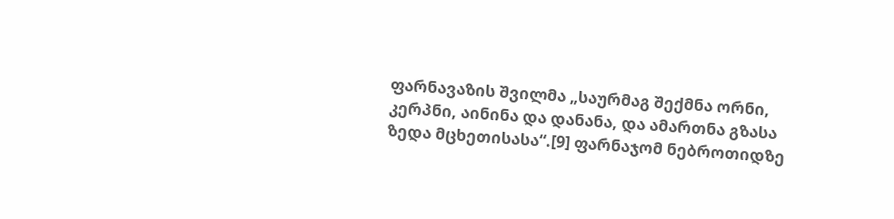ფარნავაზის შვილმა „საურმაგ შექმნა ორნი, კერპნი, აინინა და დანანა, და ამართნა გზასა ზედა მცხეთისასა“.[9] ფარნაჯომ ნებროთიდზე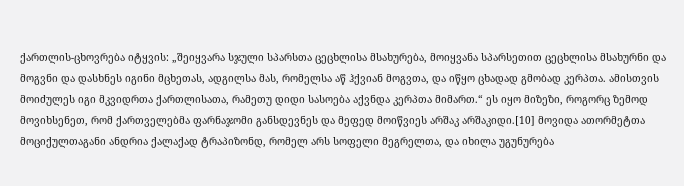ქართლის-ცხოვრება იტყვის: „შეიყვარა სჯული სპარსთა ცეცხლისა მსახურება, მოიყვანა სპარსეთით ცეცხლისა მსახურნი და მოგვნი და დასხნეს იგინი მცხეთას, ადგილსა მას, რომელსა აწ ჰქვიან მოგვთა, და იწყო ცხადად გმობად კერპთა. ამისთვის მოიძულეს იგი მკვიდრთა ქართლისათა, რამეთუ დიდი სასოება აქვნდა კერპთა მიმართ.“ ეს იყო მიზეზი, როგორც ზემოდ მოვიხსენეთ, რომ ქართველებმა ფარნაჯომი განსდევნეს და მეფედ მოიწვიეს არშაკ არშაკიდი.[10] მოვიდა ათორმეტთა მოციქულთაგანი ანდრია ქალაქად ტრაპიზონდ, რომელ არს სოფელი მეგრელთა, და იხილა უგუნურება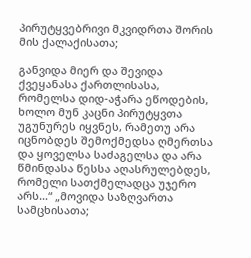პირუტყვებრივი მკვიდრთა შორის მის ქალაქისათა;

განვიდა მიერ და შევიდა ქვეყანასა ქართლისასა, რომელსა დიდ-აჭარა ეწოდების, ხოლო მუნ კაცნი პირუტყვთა უგუნურეს იყვნეს, რამეთუ არა იცნობდეს შემოქმედსა ღმერთსა და ყოველსა საძაგელსა და არა წმინდასა წესსა აღასრულებდეს, რომელი სათქმელადცა უჯერო არს…“ „მოვიდა საზღვართა სამცხისათა;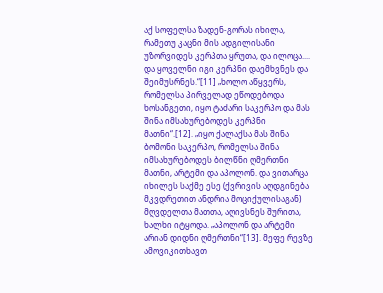აქ სოფელსა ზადენ-გორას იხილა, რამეთუ კაცნი მის ადგილისანი უზორვიდეს კერპთა ყრუთა, და ილოცა.... და ყოველნი იგი კერპნი დაემხვნეს და შეიმუსრნეს.“[11] „ხოლო აწყვერს, რომელსა პირველად ეწოდებოდა ხოსანგეთი, იყო ტაძარი საკერპო და მას შინა იმსახურებოდეს კერპნი მათნი“.[12]. „იყო ქალაქსა მას შინა ბომონი საკერპო, რომელსა შინა იმსახურებოდეს ბილწნი ღმერთნი მათნი, არტემი და აპოლონ. და ვითარცა იხილეს საქმე ესე (ქვრივის აღდგინება მკვდრეთით ანდრია მოციქულისაგან) მღვდელთა მათთა, აღივსნეს შურითა, ხალხი იტყოდა. „აპოლონ და არტემი არიან დიდნი ღმერთნი“[13]. მეფე რევზე ამოვიკითხავთ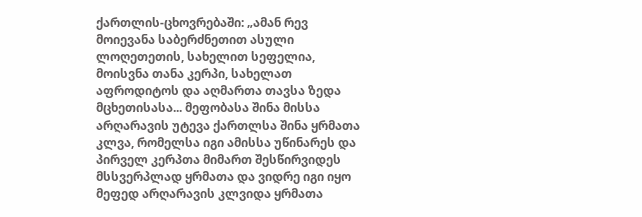ქართლის-ცხოვრებაში: „ამან რევ მოიევანა საბერძნეთით ასული ლოღეთეთის, სახელით სეფელია, მოისვნა თანა კერპი, სახელათ აფროდიტოს და აღმართა თავსა ზედა მცხეთისასა... მეფობასა შინა მისსა არღარავის უტევა ქართლსა შინა ყრმათა კლვა, რომელსა იგი ამისსა უწინარეს და პირველ კერპთა მიმართ შესწირვიდეს მსსვერპლად ყრმათა და ვიდრე იგი იყო მეფედ არღარავის კლვიდა ყრმათა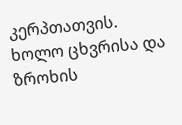კერპთათვის. ხოლო ცხვრისა და ზროხის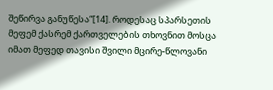შეწირვა განუწესა“[14]. როდესაც სპარსეთის მეფემ ქასრემ ქართველების თხოვნით მოსცა იმათ მეფედ თავისი შვილი მცირე-წლოვანი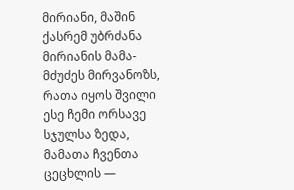მირიანი, მაშინ ქასრემ უბრძანა მირიანის მამა-მძუძეს მირვანოზს, რათა იყოს შვილი ესე ჩემი ორსავე სჯულსა ზედა, მამათა ჩვენთა ცეცხლის —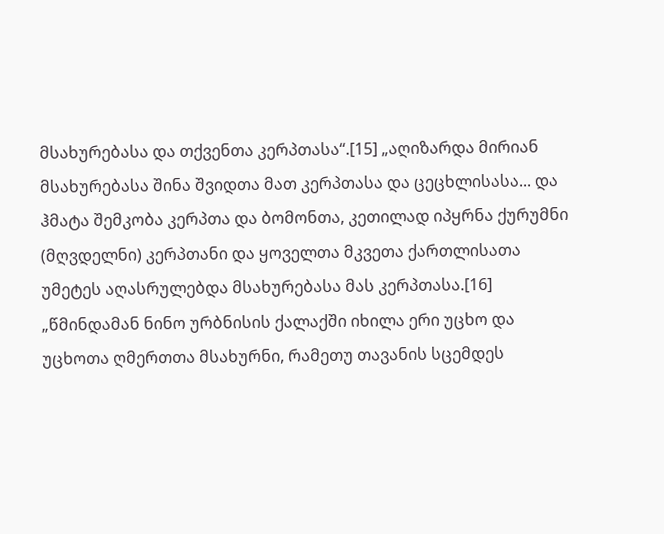მსახურებასა და თქვენთა კერპთასა“.[15] „აღიზარდა მირიან მსახურებასა შინა შვიდთა მათ კერპთასა და ცეცხლისასა... და ჰმატა შემკობა კერპთა და ბომონთა, კეთილად იპყრნა ქურუმნი (მღვდელნი) კერპთანი და ყოველთა მკვეთა ქართლისათა უმეტეს აღასრულებდა მსახურებასა მას კერპთასა.[16] „წმინდამან ნინო ურბნისის ქალაქში იხილა ერი უცხო და უცხოთა ღმერთთა მსახურნი, რამეთუ თავანის სცემდეს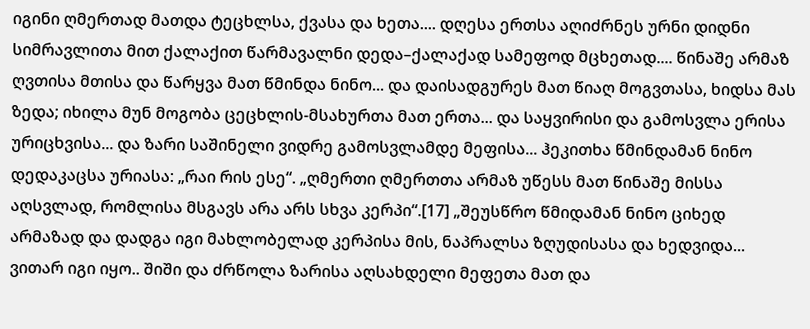იგინი ღმერთად მათდა ტეცხლსა, ქვასა და ხეთა.... დღესა ერთსა აღიძრნეს ურნი დიდნი სიმრავლითა მით ქალაქით წარმავალნი დედა–ქალაქად სამეფოდ მცხეთად.... წინაშე არმაზ ღვთისა მთისა და წარყვა მათ წმინდა ნინო... და დაისადგურეს მათ წიაღ მოგვთასა, ხიდსა მას ზედა; იხილა მუნ მოგობა ცეცხლის-მსახურთა მათ ერთა... და საყვირისი და გამოსვლა ერისა ურიცხვისა... და ზარი საშინელი ვიდრე გამოსვლამდე მეფისა... ჰეკითხა წმინდამან ნინო დედაკაცსა ურიასა: „რაი რის ესე“. „ღმერთი ღმერთთა არმაზ უწესს მათ წინაშე მისსა აღსვლად, რომლისა მსგავს არა არს სხვა კერპი“.[17] „შეუსწრო წმიდამან ნინო ციხედ არმაზად და დადგა იგი მახლობელად კერპისა მის, ნაპრალსა ზღუდისასა და ხედვიდა... ვითარ იგი იყო.. შიში და ძრწოლა ზარისა აღსახდელი მეფეთა მათ და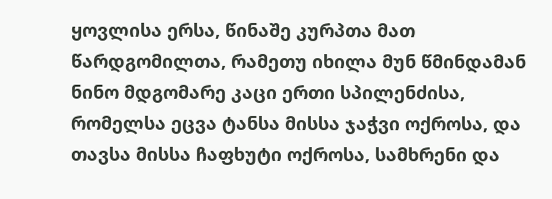ყოვლისა ერსა, წინაშე კურპთა მათ წარდგომილთა, რამეთუ იხილა მუნ წმინდამან ნინო მდგომარე კაცი ერთი სპილენძისა, რომელსა ეცვა ტანსა მისსა ჯაჭვი ოქროსა, და თავსა მისსა ჩაფხუტი ოქროსა, სამხრენი და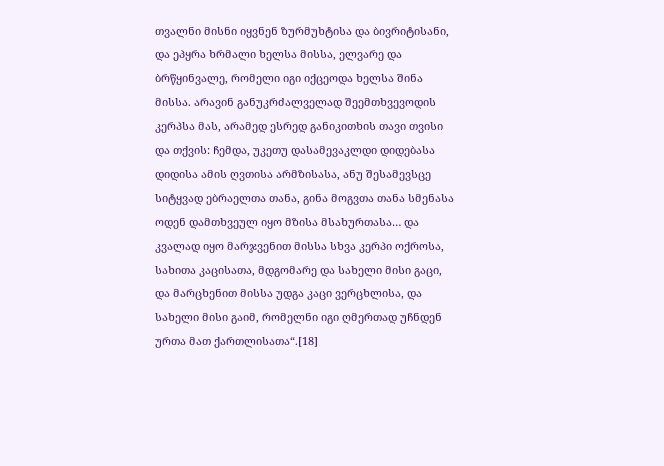თვალნი მისნი იყვნენ ზურმუხტისა და ბივრიტისანი, და ეპყრა ხრმალი ხელსა მისსა, ელვარე და ბრწყინვალე, რომელი იგი იქცეოდა ხელსა შინა მისსა. არავინ განუკრძალველად შეემთხვევოდის კერპსა მას, არამედ ესრედ განიკითხის თავი თვისი და თქვის: ჩემდა, უკეთუ დასამევაკლდი დიდებასა დიდისა ამის ღვთისა არმზისასა, ანუ შესამევსცე სიტყვად ებრაელთა თანა, გინა მოგვთა თანა სმენასა ოდენ დამთხვეულ იყო მზისა მსახურთასა… და კვალად იყო მარჯვენით მისსა სხვა კერპი ოქროსა, სახითა კაცისათა, მდგომარე და სახელი მისი გაცი, და მარცხენით მისსა უდგა კაცი ვერცხლისა, და სახელი მისი გაიმ, რომელნი იგი ღმერთად უჩნდენ ურთა მათ ქართლისათა“.[18]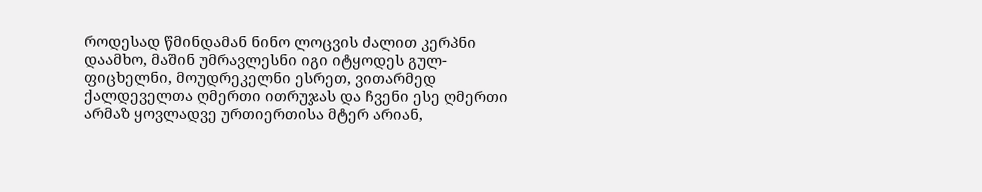როდესად წმინდამან ნინო ლოცვის ძალით კერპნი დაამხო, მაშინ უმრავლესნი იგი იტყოდეს გულ-ფიცხელნი, მოუდრეკელნი ესრეთ, ვითარმედ ქალდეველთა ღმერთი ითრუჯას და ჩვენი ესე ღმერთი არმაზ ყოვლადვე ურთიერთისა მტერ არიან,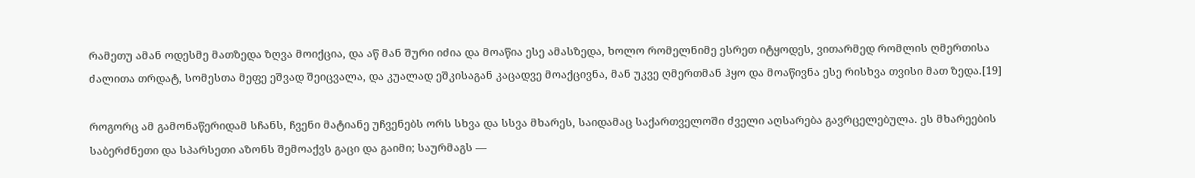რამეთუ ამან ოდესმე მათზედა ზღვა მოიქცია, და აწ მან შური იძია და მოაწია ესე ამასზედა, ხოლო რომელნიმე ესრეთ იტყოდეს, ვითარმედ რომლის ღმერთისა ძალითა თრდატ, სომესთა მეფე ეშვად შეიცვალა, და კუალად ეშკისაგან კაცადვე მოაქცივნა, მან უკვე ღმერთმან ჰყო და მოაწივნა ესე რისხვა თვისი მათ ზედა.[19]

როგორც ამ გამონაწერიდამ სჩანს, ჩვენი მატიანე უჩვენებს ორს სხვა და სსვა მხარეს, საიდამაც საქართველოში ძველი აღსარება გავრცელებულა. ეს მხარეების საბერძნეთი და სპარსეთი აზონს შემოაქვს გაცი და გაიმი; საურმაგს —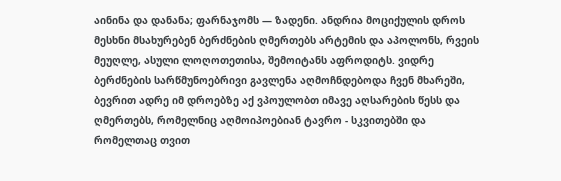აინინა და დანანა; ფარნაჯომს — ზადენი. ანდრია მოციქულის დროს მესხნი მსახურებენ ბერძნების ღმერთებს არტემის და აპოლონს, რვეის მეუღლე, ასული ლოღოთეთისა, შემოიტანს აფროდიტს. ვიდრე ბერძნების სარწმუნოებრივი გავლენა აღმოჩნდებოდა ჩვენ მხარეში, ბევრით ადრე იმ დროებზე აქ ვპოულობთ იმავე აღსარების წესს და ღმერთებს, რომელნიც აღმოიპოებიან ტავრო - სკვითებში და რომელთაც თვით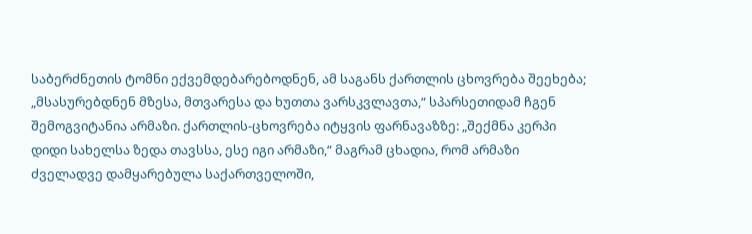საბერძნეთის ტომნი ექვემდებარებოდნენ, ამ საგანს ქართლის ცხოვრება შეეხება; „მსასურებდნენ მზესა, მთვარესა და ხუთთა ვარსკვლავთა,“ სპარსეთიდამ ჩგენ შემოგვიტანია არმაზი. ქართლის-ცხოვრება იტყვის ფარნავაზზე: „შექმნა კერპი დიდი სახელსა ზედა თავსსა, ესე იგი არმაზი,“ მაგრამ ცხადია, რომ არმაზი ძველადვე დამყარებულა საქართველოში,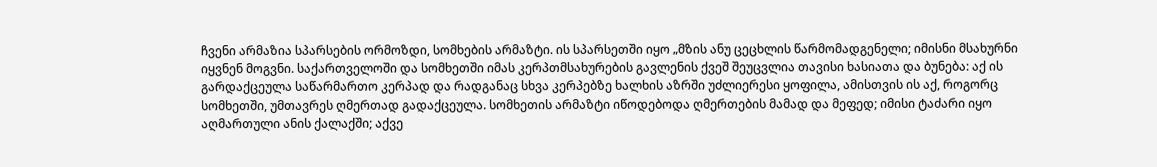ჩვენი არმაზია სპარსების ორმოზდი, სომხების არმაზტი. ის სპარსეთში იყო „მზის ანუ ცეცხლის წარმომადგენელი; იმისნი მსახურნი იყვნენ მოგვნი. საქართველოში და სომხეთში იმას კერპთმსახურების გავლენის ქვეშ შეუცვლია თავისი ხასიათა და ბუნება: აქ ის გარდაქცეულა საწარმართო კერპად და რადგანაც სხვა კერპებზე ხალხის აზრში უძლიერესი ყოფილა, ამისთვის ის აქ, როგორც სომხეთში, უმთავრეს ღმერთად გადაქცეულა. სომხეთის არმაზტი იწოდებოდა ღმერთების მამად და მეფედ; იმისი ტაძარი იყო აღმართული ანის ქალაქში; აქვე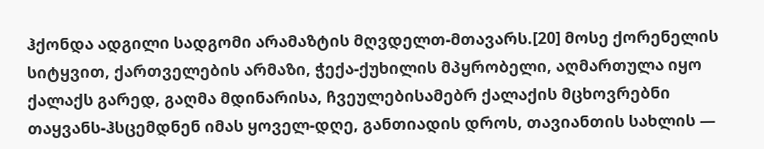ჰქონდა ადგილი სადგომი არამაზტის მღვდელთ-მთავარს.[20] მოსე ქორენელის სიტყვით, ქართველების არმაზი, ჭექა-ქუხილის მპყრობელი, აღმართულა იყო ქალაქს გარედ, გაღმა მდინარისა, ჩვეულებისამებრ ქალაქის მცხოვრებნი თაყვანს-ჰსცემდნენ იმას ყოველ-დღე, განთიადის დროს, თავიანთის სახლის —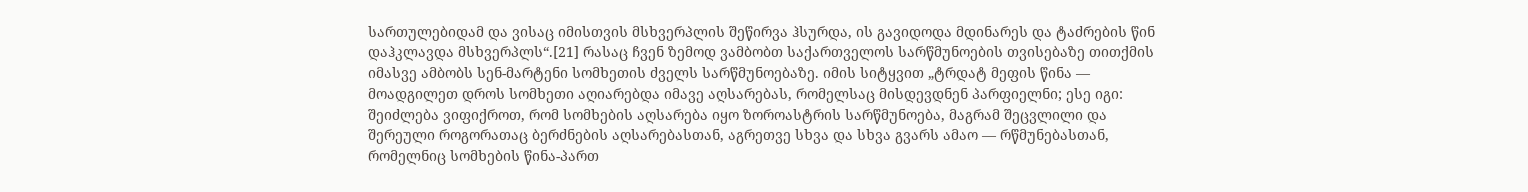სართულებიდამ და ვისაც იმისთვის მსხვერპლის შეწირვა ჰსურდა, ის გავიდოდა მდინარეს და ტაძრების წინ დაჰკლავდა მსხვერპლს“.[21] რასაც ჩვენ ზემოდ ვამბობთ საქართველოს სარწმუნოების თვისებაზე თითქმის იმასვე ამბობს სენ-მარტენი სომხეთის ძველს სარწმუნოებაზე. იმის სიტყვით „ტრდატ მეფის წინა — მოადგილეთ დროს სომხეთი აღიარებდა იმავე აღსარებას, რომელსაც მისდევდნენ პარფიელნი; ესე იგი: შეიძლება ვიფიქროთ, რომ სომხების აღსარება იყო ზოროასტრის სარწმუნოება, მაგრამ შეცვლილი და შერეული როგორათაც ბერძნების აღსარებასთან, აგრეთვე სხვა და სხვა გვარს ამაო — რწმუნებასთან, რომელნიც სომხების წინა-პართ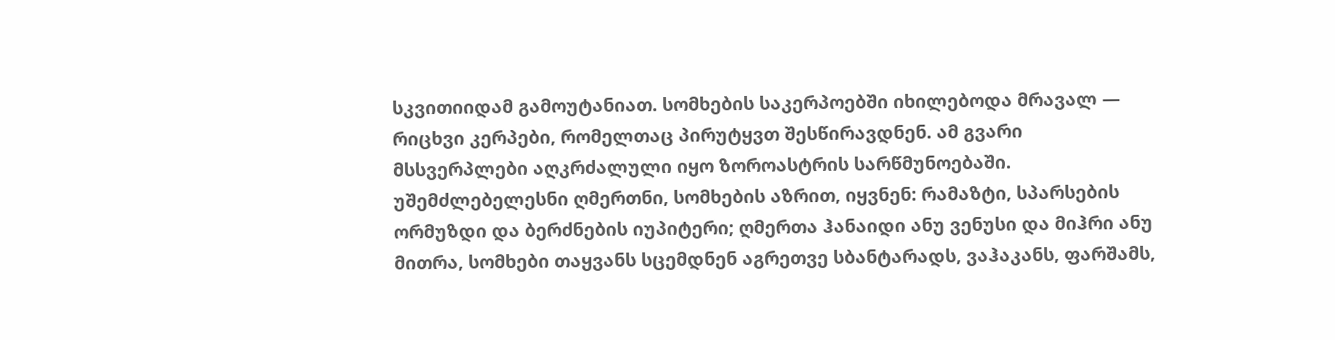სკვითიიდამ გამოუტანიათ. სომხების საკერპოებში იხილებოდა მრავალ — რიცხვი კერპები, რომელთაც პირუტყვთ შესწირავდნენ. ამ გვარი მსსვერპლები აღკრძალული იყო ზოროასტრის სარწმუნოებაში. უშემძლებელესნი ღმერთნი, სომხების აზრით, იყვნენ: რამაზტი, სპარსების ორმუზდი და ბერძნების იუპიტერი; ღმერთა ჰანაიდი ანუ ვენუსი და მიჰრი ანუ მითრა, სომხები თაყვანს სცემდნენ აგრეთვე სბანტარადს, ვაჰაკანს, ფარშამს,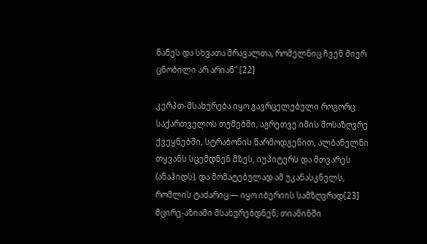ნანეს და სხვათა მრავალთა, რომელნიც ჩვენ მიერ ცნობილი არ არიან“.[22]

კერპთ-მსახურება იყო გავრცელებული როგორც საქართველოს თემებში, აგრეთვე იმის მოსაზღვრე ქვეყნებში, სტრაბონის წარმოდგენით, ალბანელნი თყვანს სცემდნენ მზეს, იუპიტერს და მთვარეს (ანაჰიდს), და მომატებულად ამ უკანასკნელს, რომლის ტაძარიც — იყო იბერიის სამზღვრად[23] მცირე-აზიაში მსახურებდნენ; თიანინში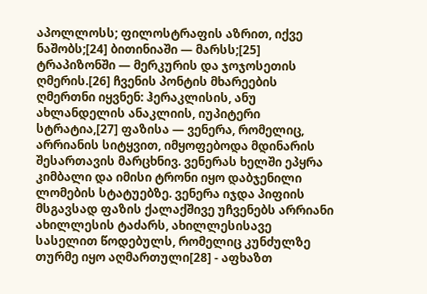აპოლლოსს; ფილოსტრაფის აზრით, იქვე ნაშობს;[24] ბითინიაში — მარსს;[25] ტრაპიზონში — მერკურის და ჯოჯოსეთის ღმერის.[26] ჩვენის პონტის მხარეების ღმერთნი იყვნენ: ჰერაკლისის, ანუ ახლანდელის ანაკლიის, იუპიტერი სტრატია,[27] ფაზისა — ვენერა, რომელიც, არრიანის სიტყვით, იმყოფებოდა მდინარის შესართავის მარცხნივ. ვენერას ხელში ეპყრა კიმბალი და იმისი ტრონი იყო დაბჯენილი ლომების სტატუებზე. ვენერა იჯდა პიფიის მსგავსად ფაზის ქალაქშივე უჩვენებს არრიანი ახილლესის ტაძარს, ახილლესისავე სასელით წოდებულს, რომელიც კუნძულზე თურმე იყო აღმართული[28] - აფხაზთ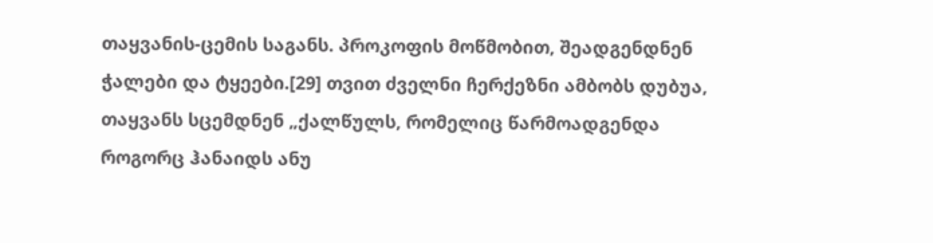თაყვანის-ცემის საგანს. პროკოფის მოწმობით, შეადგენდნენ ჭალები და ტყეები.[29] თვით ძველნი ჩერქეზნი ამბობს დუბუა, თაყვანს სცემდნენ „ქალწულს, რომელიც წარმოადგენდა როგორც ჰანაიდს ანუ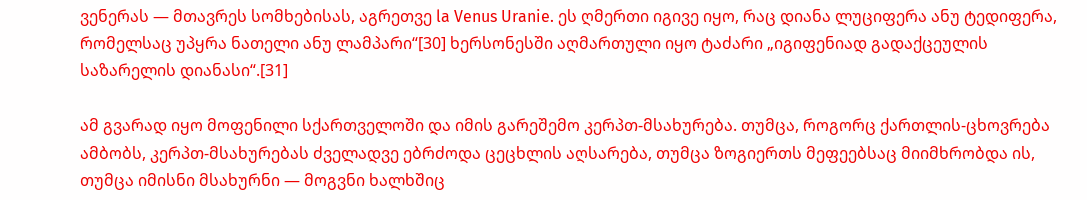ვენერას — მთავრეს სომხებისას, აგრეთვე la Venus Uranie. ეს ღმერთი იგივე იყო, რაც დიანა ლუციფერა ანუ ტედიფერა, რომელსაც უპყრა ნათელი ანუ ლამპარი“[30] ხერსონესში აღმართული იყო ტაძარი „იგიფენიად გადაქცეულის საზარელის დიანასი“.[31]

ამ გვარად იყო მოფენილი სქართველოში და იმის გარეშემო კერპთ-მსახურება. თუმცა, როგორც ქართლის-ცხოვრება ამბობს, კერპთ-მსახურებას ძველადვე ებრძოდა ცეცხლის აღსარება, თუმცა ზოგიერთს მეფეებსაც მიიმხრობდა ის, თუმცა იმისნი მსახურნი — მოგვნი ხალხშიც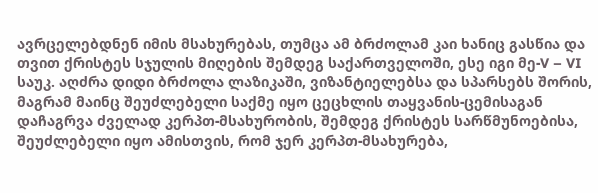ავრცელებდნენ იმის მსახურებას, თუმცა ამ ბრძოლამ კაი ხანიც გასწია და თვით ქრისტეს სჯულის მიღების შემდეგ საქართველოში, ესე იგი მე-V – VI საუკ. აღძრა დიდი ბრძოლა ლაზიკაში, ვიზანტიელებსა და სპარსებს შორის, მაგრამ მაინც შეუძლებელი საქმე იყო ცეცხლის თაყვანის-ცემისაგან დაჩაგრვა ძველად კერპთ-მსახურობის, შემდეგ ქრისტეს სარწმუნოებისა, შეუძლებელი იყო ამისთვის, რომ ჯერ კერპთ-მსახურება,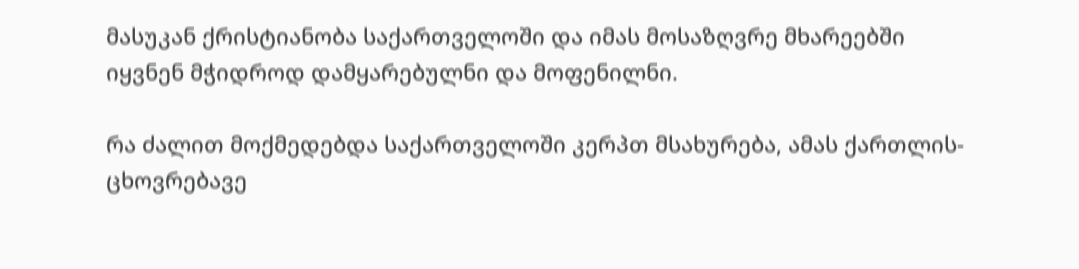მასუკან ქრისტიანობა საქართველოში და იმას მოსაზღვრე მხარეებში იყვნენ მჭიდროდ დამყარებულნი და მოფენილნი.

რა ძალით მოქმედებდა საქართველოში კერპთ მსახურება, ამას ქართლის-ცხოვრებავე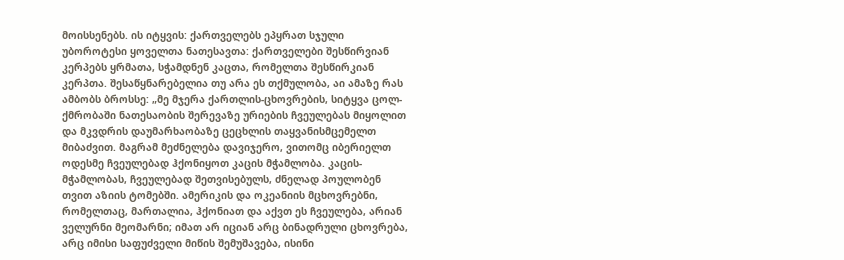მოისსენებს. ის იტყვის: ქართველებს ეპყრათ სჯული უბოროტესი ყოველთა ნათესავთა: ქართველები შესწირვიან კერპებს ყრმათა, სჭამდნენ კაცთა, რომელთა შესწირკიან კერპთა. შესაწყნარებელია თუ არა ეს თქმულობა, აი ამაზე რას ამბობს ბროსსე: „მე მჯერა ქართლის-ცხოვრების, სიტყვა ცოლ-ქმრობაში ნათესაობის შერევაზე ურიების ჩვეულებას მიყოლით და მკვდრის დაუმარხაობაზე ცეცხლის თაყვანისმცემელთ მიბაძვით. მაგრამ მეძნელება დავიჯერო, ვითომც იბერიელთ ოდესმე ჩვეულებად ჰქონიყოთ კაცის მჭამლობა. კაცის-მჭამლობას, ჩვეულებად შეთვისებულს, ძნელად პოულობენ თვით აზიის ტომებში. ამერიკის და ოკეანიის მცხოვრებნი, რომელთაც, მართალია, ჰქონიათ და აქვთ ეს ჩვეულება, არიან ველურნი მეომარნი; იმათ არ იციან არც ბინადრული ცხოვრება, არც იმისი საფუძველი მიწის შემუშავება, ისინი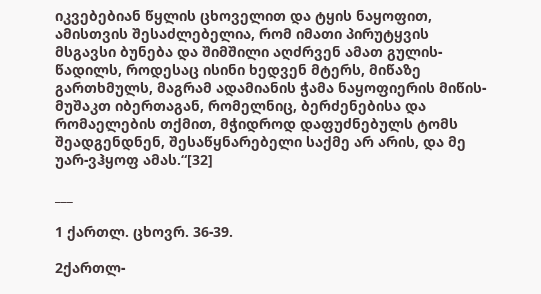იკვებებიან წყლის ცხოველით და ტყის ნაყოფით, ამისთვის შესაძლებელია, რომ იმათი პირუტყვის მსგავსი ბუნება და შიმშილი აღძრვენ ამათ გულის-წადილს, როდესაც ისინი ხედვენ მტერს, მიწაზე გართხმულს, მაგრამ ადამიანის ჭამა ნაყოფიერის მიწის-მუშაკთ იბერთაგან, რომელნიც, ბერძენებისა და რომაელების თქმით, მჭიდროდ დაფუძნებულს ტომს შეადგენდნენ, შესაწყნარებელი საქმე არ არის, და მე უარ-ვჰყოფ ამას.“[32]

___

1 ქართლ. ცხოვრ. 36-39.

2ქართლ-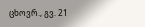ცხოვრ., გვ. 21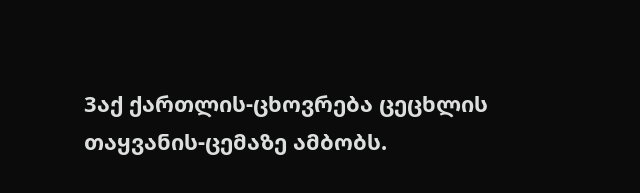3აქ ქართლის-ცხოვრება ცეცხლის თაყვანის-ცემაზე ამბობს.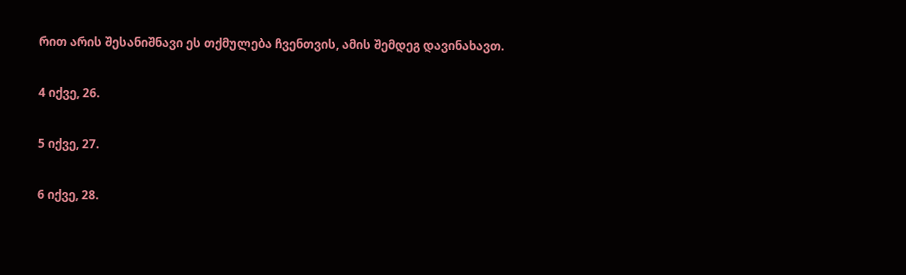რით არის შესანიშნავი ეს თქმულება ჩვენთვის, ამის შემდეგ დავინახავთ.

4 იქვე, 26.

5 იქვე, 27.

6 იქვე, 28.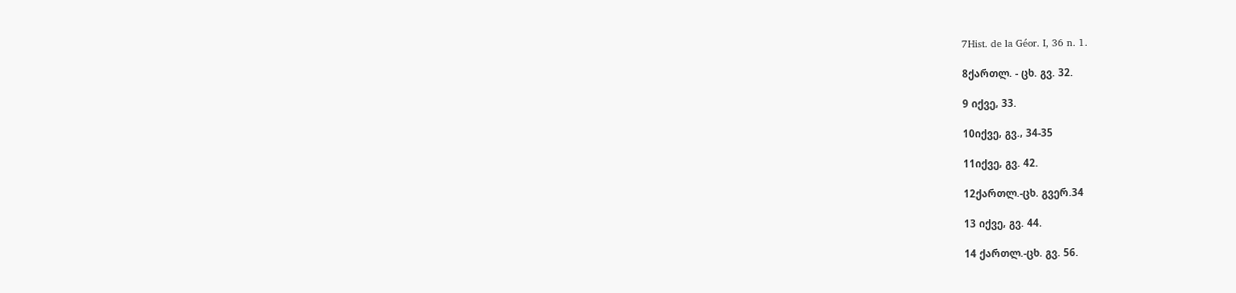7Hist. de la Géor. I, 36 n. 1.

8ქართლ. - ცხ. გვ. 32.

9 იქვე, 33.

10იქვე, გვ., 34-35

11იქვე, გვ. 42.

12ქართლ.-ცხ. გვერ.34

13 იქვე, გვ. 44.

14 ქართლ.-ცხ. გვ. 56.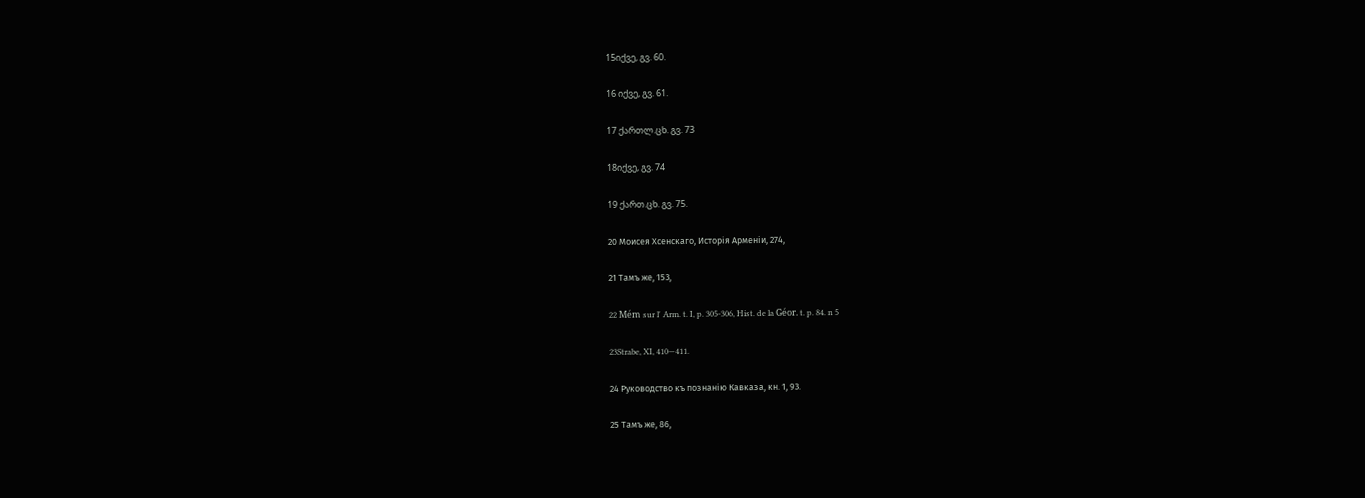15იქვე, გვ. 60.

16 იქვე, გვ. 61.

17 ქართლ.ცხ. გვ. 73

18იქვე, გვ. 74

19 ქართ.ცხ. გვ. 75.

20 Моисея Хсенскаго, Исторiя Арменiи, 274,

21 Тамъ же, 153,

22 Mém sur l' Arm. t. I, p. 305-306, Hist. de la Géor. t. p. 84. n 5

23Strabe, XI, 410—411.

24 Руководство къ познанію Кавказа, кн. 1, 93.

25 Тамъ же, 86,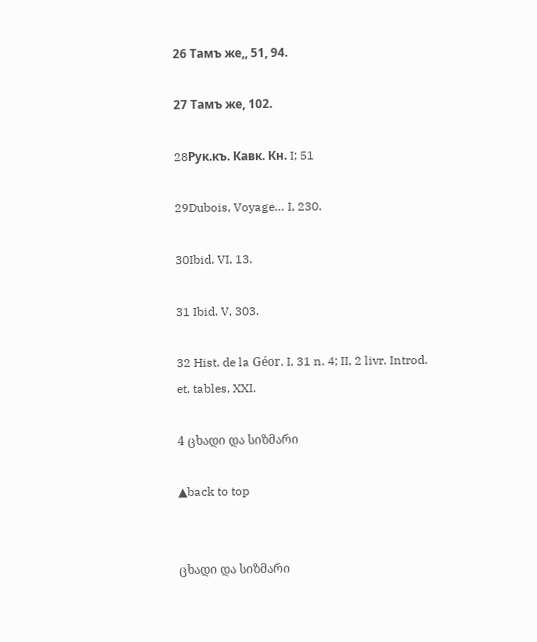26 Тамъ же,, 51, 94.

27 Тамъ же, 102.

28Pyк.къ. Кавк. Кн. I; 51

29Dubois, Voyage… I, 230.

30Ibid. VI, 13.

31 Ibid. V, 303.

32 Hist. de la Géor. I, 31 n. 4; II, 2 livr. Introd. et. tables, XXI.

4 ცხადი და სიზმარი

▲back to top


ცხადი და სიზმარი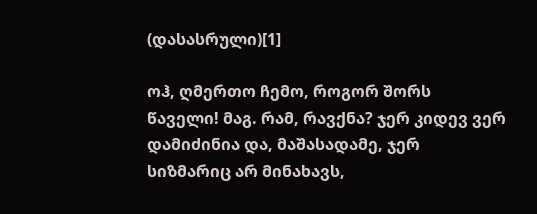(დასასრული)[1]

ოჰ, ღმერთო ჩემო, როგორ შორს წაველი! მაგ. რამ, რავქნა? ჯერ კიდევ ვერ დამიძინია და, მაშასადამე, ჯერ სიზმარიც არ მინახავს,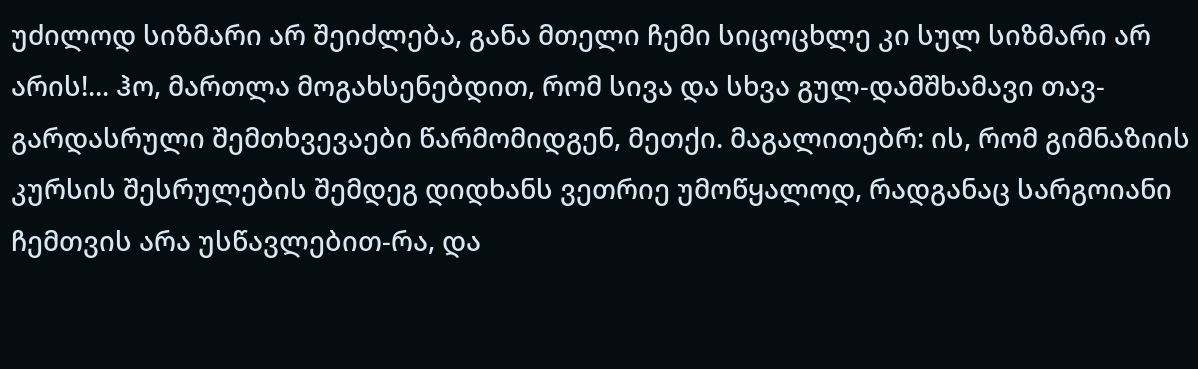უძილოდ სიზმარი არ შეიძლება, განა მთელი ჩემი სიცოცხლე კი სულ სიზმარი არ არის!... ჰო, მართლა მოგახსენებდით, რომ სივა და სხვა გულ-დამშხამავი თავ-გარდასრული შემთხვევაები წარმომიდგენ, მეთქი. მაგალითებრ: ის, რომ გიმნაზიის კურსის შესრულების შემდეგ დიდხანს ვეთრიე უმოწყალოდ, რადგანაც სარგოიანი ჩემთვის არა უსწავლებით-რა, და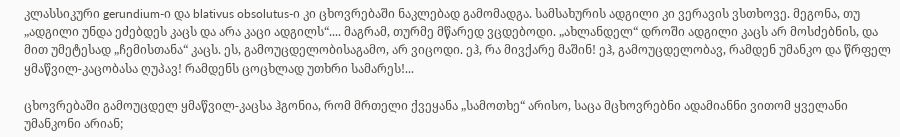კლასსიკური gerundium-ი და blativus obsolutus-ი კი ცხოვრებაში ნაკლებად გამომადგა. სამსახურის ადგილი კი ვერავის ვსთხოვე. მეგონა, თუ „ადგილი უნდა ეძებდეს კაცს და არა კაცი ადგილს“.... მაგრამ, თურმე მწარედ ვცდებოდი. „ახლანდელ“ დროში ადგილი კაცს არ მოსძებნის, და მით უმეტესად „ჩემისთანა“ კაცს. ეს, გამოუცდელობისაგამო, არ ვიცოდი. ეჰ, რა მივქარე მაშინ! ეჰ, გამოუცდელობავ, რამდენ უმანკო და წრფელ ყმაწვილ-კაცობასა ღუპავ! რამდენს ცოცხლად უთხრი სამარეს!...

ცხოვრებაში გამოუცდელ ყმაწვილ-კაცსა ჰგონია, რომ მრთელი ქვეყანა „სამოთხე“ არისო, საცა მცხოვრებნი ადამიანნი ვითომ ყველანი უმანკონი არიან;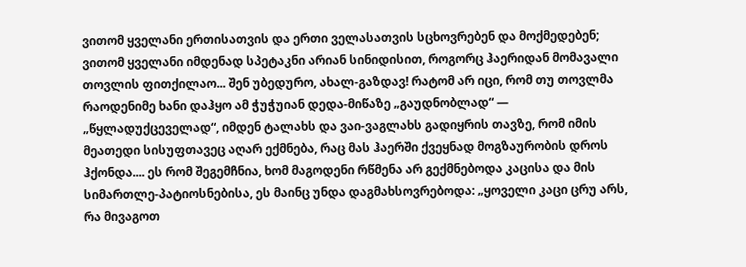ვითომ ყველანი ერთისათვის და ერთი ველასათვის სცხოვრებენ და მოქმედებენ; ვითომ ყველანი იმდენად სპეტაკნი არიან სინიდისით, როგორც ჰაერიდან მომავალი თოვლის ფითქილაო... შენ უბედურო, ახალ-გაზდავ! რატომ არ იცი, რომ თუ თოვლმა რაოდენიმე ხანი დაჰყო ამ ჭუჭუიან დედა-მიწაზე „გაუდნობლად“ — „წყლადუქცეველად“, იმდენ ტალახს და ვაი-ვაგლახს გადიყრის თავზე, რომ იმის მეათედი სისუფთავეც აღარ ექმნება, რაც მას ჰაერში ქვეყნად მოგზაურობის დროს ჰქონდა.... ეს რომ შეგემჩნია, ხომ მაგოდენი რწმენა არ გექმნებოდა კაცისა და მის სიმართლე-პატიოსნებისა, ეს მაინც უნდა დაგმახსოვრებოდა: „ყოველი კაცი ცრუ არს, რა მივაგოთ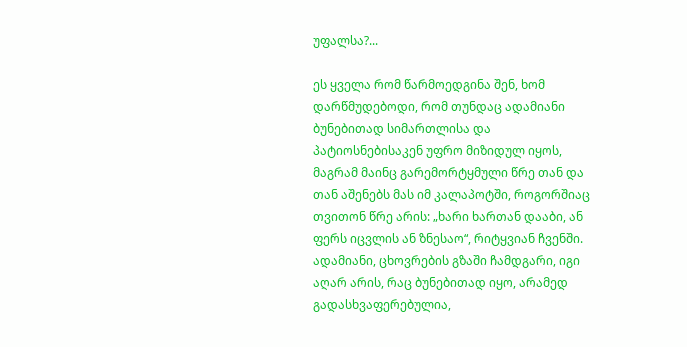უფალსა?...

ეს ყველა რომ წარმოედგინა შენ, ხომ დარწმუდებოდი, რომ თუნდაც ადამიანი ბუნებითად სიმართლისა და პატიოსნებისაკენ უფრო მიზიდულ იყოს, მაგრამ მაინც გარემორტყმული წრე თან და თან აშენებს მას იმ კალაპოტში, როგორშიაც თვითონ წრე არის: „ხარი ხართან დააბი, ან ფერს იცვლის ან ზნესაო“, რიტყვიან ჩვენში. ადამიანი, ცხოვრების გზაში ჩამდგარი, იგი აღარ არის, რაც ბუნებითად იყო, არამედ გადასხვაფერებულია,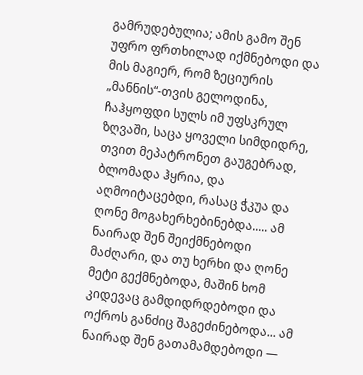გამრუდებულია; ამის გამო შენ უფრო ფრთხილად იქმნებოდი და მის მაგიერ, რომ ზეციურის „მანნის“-თვის გელოდინა, ჩაჰყოფდი სულს იმ უფსკრულ ზღვაში, საცა ყოველი სიმდიდრე, თვით მეპატრონეთ გაუგებრად, ბლომადა ჰყრია, და აღმოიტაცებდი, რასაც ჭკუა და ღონე მოგახერხებინებდა..... ამ ნაირად შენ შეიქმნებოდი მაძღარი, და თუ ხერხი და ღონე მეტი გექმნებოდა, მაშინ ხომ კიდევაც გამდიდრდებოდი და ოქროს განძიც შაგეძინებოდა... ამ ნაირად შენ გათამამდებოდი —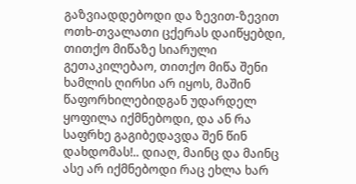გაზვიადდებოდი და ზევით-ზევით ოთხ-თვალათი ცქერას დაიწყებდი, თითქო მიწაზე სიარული გეთაკილებაო, თითქო მიწა შენი ხამლის ღირსი არ იყოს, მაშინ წაფორხილებიდგან უდარდელ ყოფილა იქმნებოდი, და ან რა საფრხე გაგიბედავდა შენ წინ დახდომას!.. დიაღ, მაინც და მაინც ასე არ იქმნებოდი რაც ეხლა ხარ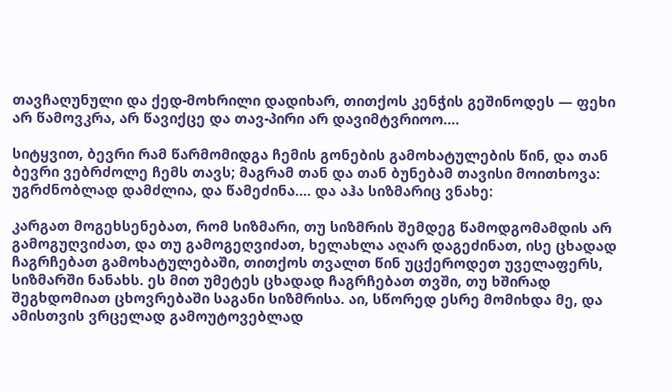თავჩაღუნული და ქედ-მოხრილი დადიხარ, თითქოს კენჭის გეშინოდეს — ფეხი არ წამოვკრა, არ წავიქცე და თავ-პირი არ დავიმტვრიოო....

სიტყვით, ბევრი რამ წარმომიდგა ჩემის გონების გამოხატულების წინ, და თან ბევრი ვებრძოლე ჩემს თავს; მაგრამ თან და თან ბუნებამ თავისი მოითხოვა: უგრძნობლად დამძლია, და წამეძინა.... და აჰა სიზმარიც ვნახე:

კარგათ მოგეხსენებათ, რომ სიზმარი, თუ სიზმრის შემდეგ წამოდგომამდის არ გამოგუღვიძათ, და თუ გამოგეღვიძათ, ხელახლა აღარ დაგეძინათ, ისე ცხადად ჩაგრჩებათ გამოხატულებაში, თითქოს თვალთ წინ უცქეროდეთ უველაფერს, სიზმარში ნანახს. ეს მით უმეტეს ცხადად ჩაგრჩებათ თვში, თუ ხშირად შეგხდომიათ ცხოვრებაში საგანი სიზმრისა. აი, სწორედ ესრე მომიხდა მე, და ამისთვის ვრცელად გამოუტოვებლად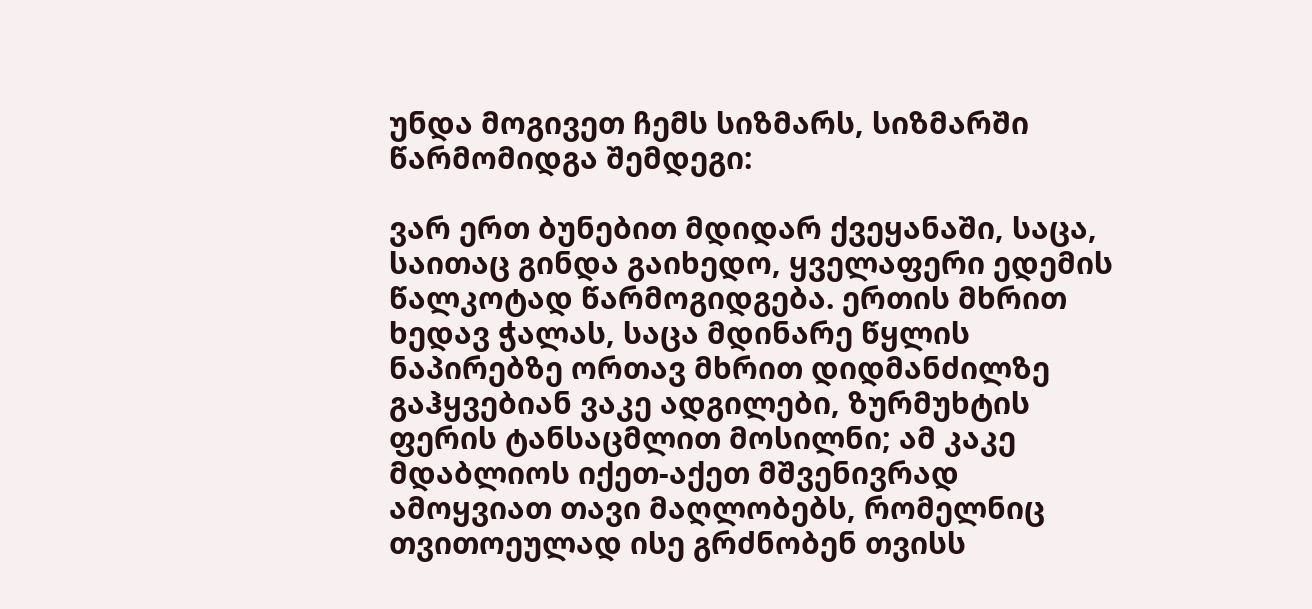უნდა მოგივეთ ჩემს სიზმარს, სიზმარში წარმომიდგა შემდეგი:

ვარ ერთ ბუნებით მდიდარ ქვეყანაში, საცა, საითაც გინდა გაიხედო, ყველაფერი ედემის წალკოტად წარმოგიდგება. ერთის მხრით ხედავ ჭალას, საცა მდინარე წყლის ნაპირებზე ორთავ მხრით დიდმანძილზე გაჰყვებიან ვაკე ადგილები, ზურმუხტის ფერის ტანსაცმლით მოსილნი; ამ კაკე მდაბლიოს იქეთ-აქეთ მშვენივრად ამოყვიათ თავი მაღლობებს, რომელნიც თვითოეულად ისე გრძნობენ თვისს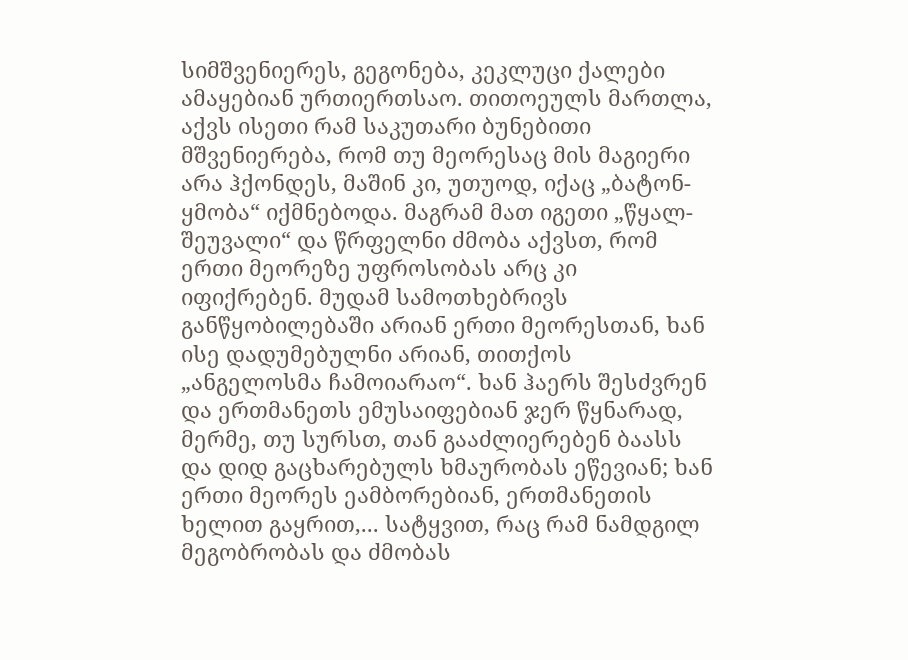სიმშვენიერეს, გეგონება, კეკლუცი ქალები ამაყებიან ურთიერთსაო. თითოეულს მართლა, აქვს ისეთი რამ საკუთარი ბუნებითი მშვენიერება, რომ თუ მეორესაც მის მაგიერი არა ჰქონდეს, მაშინ კი, უთუოდ, იქაც „ბატონ-ყმობა“ იქმნებოდა. მაგრამ მათ იგეთი „წყალ-შეუვალი“ და წრფელნი ძმობა აქვსთ, რომ ერთი მეორეზე უფროსობას არც კი იფიქრებენ. მუდამ სამოთხებრივს განწყობილებაში არიან ერთი მეორესთან, ხან ისე დადუმებულნი არიან, თითქოს „ანგელოსმა ჩამოიარაო“. ხან ჰაერს შესძვრენ და ერთმანეთს ემუსაიფებიან ჯერ წყნარად, მერმე, თუ სურსთ, თან გააძლიერებენ ბაასს და დიდ გაცხარებულს ხმაურობას ეწევიან; ხან ერთი მეორეს ეამბორებიან, ერთმანეთის ხელით გაყრით,... სატყვით, რაც რამ ნამდგილ მეგობრობას და ძმობას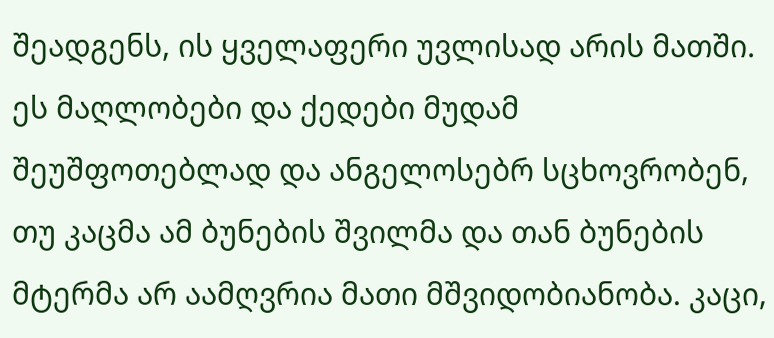შეადგენს, ის ყველაფერი უვლისად არის მათში. ეს მაღლობები და ქედები მუდამ შეუშფოთებლად და ანგელოსებრ სცხოვრობენ, თუ კაცმა ამ ბუნების შვილმა და თან ბუნების მტერმა არ აამღვრია მათი მშვიდობიანობა. კაცი,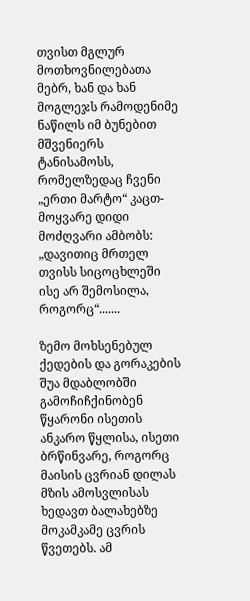თვისთ მგლურ მოთხოვნილებათა მებრ, ხან და ხან მოგლეჯს რამოდენიმე ნაწილს იმ ბუნებით მშვენიერს ტანისამოსს, რომელზედაც ჩვენი „ერთი მარტო“ კაცთ-მოყვარე დიდი მოძღვარი ამბობს: „დავითიც მრთელ თვისს სიცოცხლეში ისე არ შემოსილა, როგორც“.......

ზემო მოხსენებულ ქედების და გორაკების შუა მდაბლობში გამოჩიჩქინობენ წყარონი ისეთის ანკარო წყლისა, ისეთი ბრწინვარე, როგორც მაისის ცვრიან დილას მზის ამოსვლისას ხედავთ ბალახებზე მოკამკამე ცვრის წვეთებს. ამ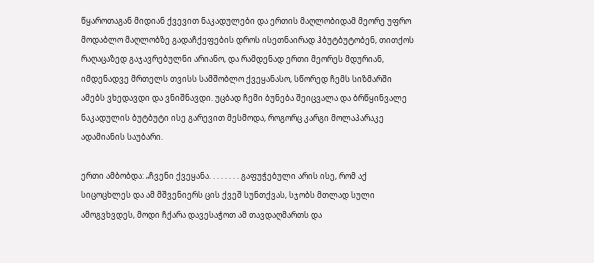წყაროთაგან მიდიან ქვევით ნაკადულები და ერთის მაღლობიდამ მეორე უფრო მოდაბლო მაღლობზე გადაჩქეფების დროს ისეთნაირად ჰბუტბუტობენ, თითქოს რაღაცაზედ გაჯავრებულნი არიანო, და რამდენად ერთი მეორეს მდურიან, იმდენადვე მრთელს თვისს სამშობლო ქვეყანასო, სწორედ ჩემს სიზმარში ამებს ვხედავდი და ვნიშნავდი. უცბად ჩემი ბუნება შეიცვალა და ბრწყინვალე ნაკადულის ბუტბუტი ისე გარევით მესმოდა, როგორც კარგი მოლაპარაკე ადამიანის საუბარი.

ერთი ამბობდა: „ჩვენი ქვეყანა. . . . . . . . გაფუჭებული არის ისე, რომ აქ სიცოცხლეს და ამ მშვენიერს ცის ქვეშ სუნთქვას, სჯობს მთლად სული ამოგვხვდეს, მოდი ჩქარა დავესაჭოთ ამ თავდაღმართს და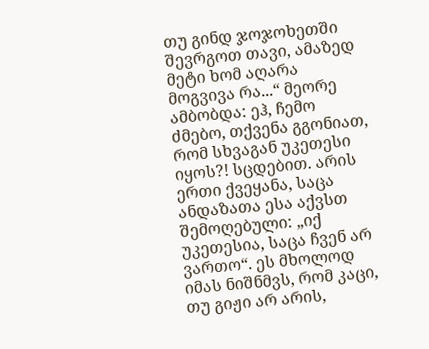თუ გინდ ჯოჯოხეთში შევრგოთ თავი, ამაზედ მეტი ხომ აღარა მოგვივა რა...“ მეორე ამბობდა: ეჰ, ჩემო ძმებო, თქვენა გგონიათ, რომ სხვაგან უკეთესი იყოს?! სცდებით. არის ერთი ქვეყანა, საცა ანდაზათა ესა აქვსთ შემოღებული: „იქ უკეთესია, საცა ჩვენ არ ვართო“. ეს მხოლოდ იმას ნიშნმვს, რომ კაცი, თუ გიჟი არ არის,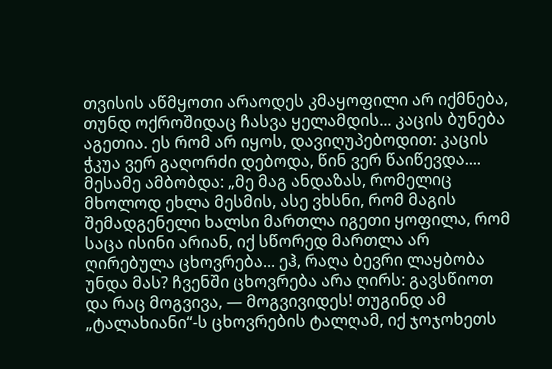თვისის აწმყოთი არაოდეს კმაყოფილი არ იქმნება, თუნდ ოქროშიდაც ჩასვა ყელამდის... კაცის ბუნება აგეთია. ეს რომ არ იყოს, დავიღუპებოდით: კაცის ჭკუა ვერ გაღორძი დებოდა, წინ ვერ წაიწევდა.... მესამე ამბობდა: „მე მაგ ანდაზას, რომელიც მხოლოდ ეხლა მესმის, ასე ვხსნი, რომ მაგის შემადგენელი ხალსი მართლა იგეთი ყოფილა, რომ საცა ისინი არიან, იქ სწორედ მართლა არ ღირებულა ცხოვრება... ეჰ, რაღა ბევრი ლაყბობა უნდა მას? ჩვენში ცხოვრება არა ღირს: გავსწიოთ და რაც მოგვივა, — მოგვივიდეს! თუგინდ ამ „ტალახიანი“-ს ცხოვრების ტალღამ, იქ ჯოჯოხეთს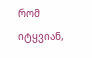რომ იტყვიან,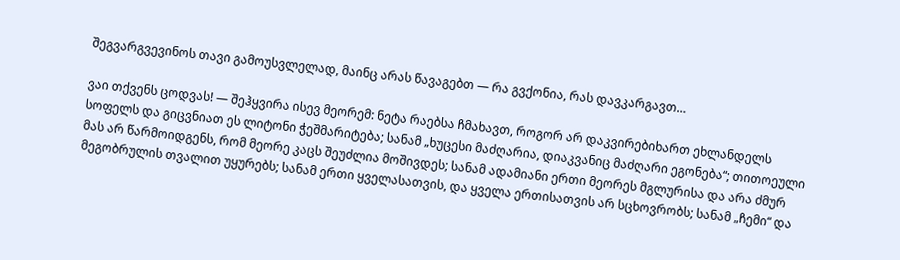შეგვარგვევინოს თავი გამოუსვლელად, მაინც არას წავაგებთ — რა გვქონია, რას დავკარგავთ…

ვაი თქვენს ცოდვას! — შეჰყვირა ისევ მეორემ: ნეტა რაებსა ჩმახავთ, როგორ არ დაკვირებიხართ ეხლანდელს სოფელს და გიცვნიათ ეს ლიტონი ჭეშმარიტება; სანამ „ხუცესი მაძღარია, დიაკვანიც მაძღარი ეგონება“; თითოეული მას არ წარმოიდგენს, რომ მეორე კაცს შეუძლია მოშივდეს; სანამ ადამიანი ერთი მეორეს მგლურისა და არა ძმურ მეგობრულის თვალით უყურებს; სანამ ერთი ყველასათვის, და ყველა ერთისათვის არ სცხოვრობს; სანამ „ჩემი“ და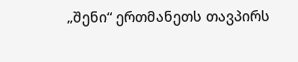„შენი“ ერთმანეთს თავპირს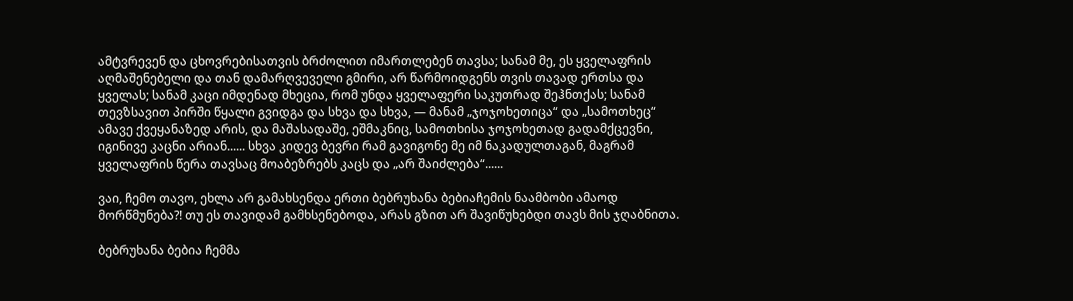ამტვრევენ და ცხოვრებისათვის ბრძოლით იმართლებენ თავსა; სანამ მე, ეს ყველაფრის აღმაშენებელი და თან დამარღვეველი გმირი, არ წარმოიდგენს თვის თავად ერთსა და ყველას; სანამ კაცი იმდენად მხეცია, რომ უნდა ყველაფერი საკუთრად შეჰნთქას; სანამ თევზსავით პირში წყალი გვიდგა და სხვა და სხვა, — მანამ „ჯოჯოხეთიცა“ და „სამოთხეც“ ამავე ქვეყანაზედ არის, და მაშასადაშე, ეშმაკნიც, სამოთხისა ჯოჯოხეთად გადამქცევნი, იგინივე კაცნი არიან...... სხვა კიდევ ბევრი რამ გავიგონე მე იმ ნაკადულთაგან, მაგრამ ყველაფრის წერა თავსაც მოაბეზრებს კაცს და „არ შაიძლება“......

ვაი, ჩემო თავო, ეხლა არ გამახსენდა ერთი ბებრუხანა ბებიაჩემის ნაამბობი ამაოდ მორწმუნება?! თუ ეს თავიდამ გამხსენებოდა, არას გზით არ შავიწუხებდი თავს მის ჯღაბნითა.

ბებრუხანა ბებია ჩემმა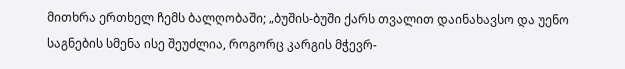მითხრა ერთხელ ჩემს ბალღობაში; „ბუშის-ბუში ქარს თვალით დაინახავსო და უენო საგნების სმენა ისე შეუძლია, როგორც კარგის მჭევრ-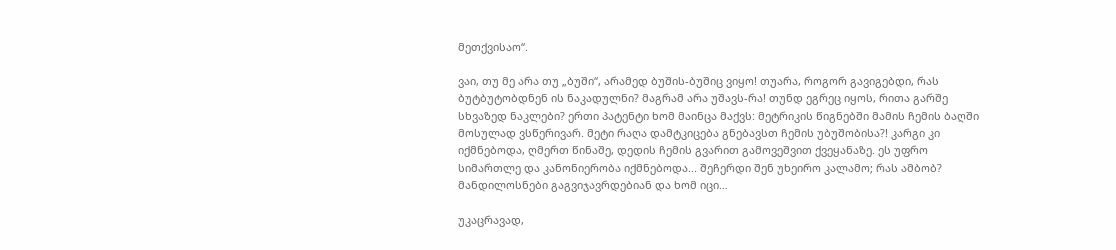მეთქვისაო“.

ვაი, თუ მე არა თუ „ბუში“, არამედ ბუშის-ბუშიც ვიყო! თუარა, როგორ გავიგებდი, რას ბუტბუტობდნენ ის ნაკადულნი? მაგრამ არა უშავს-რა! თუნდ ეგრეც იყოს, რითა გარშე სხვაზედ ნაკლები? ერთი პატენტი ხომ მაინცა მაქვს: მეტრიკის წიგნებში მამის ჩემის ბაღში მოსულად ვსწერივარ. მეტი რაღა დამტკიცება გნებავსთ ჩემის უბუშობისა?! კარგი კი იქმნებოდა, ღმერთ წინაშე, დედის ჩემის გვარით გამოვეშვით ქვეყანაზე. ეს უფრო სიმართლე და კანონიერობა იქმნებოდა... შეჩერდი შენ უხეირო კალამო; რას ამბობ? მანდილოსნები გაგვიჯავრდებიან და ხომ იცი…

უკაცრავად,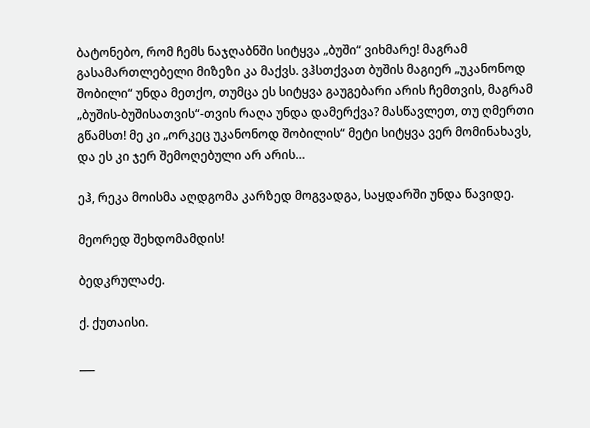ბატონებო, რომ ჩემს ნაჯღაბნში სიტყვა „ბუში“ ვიხმარე! მაგრამ გასამართლებელი მიზეზი კა მაქვს. ვჰსთქვათ ბუშის მაგიერ „უკანონოდ შობილი“ უნდა მეთქო, თუმცა ეს სიტყვა გაუგებარი არის ჩემთვის, მაგრამ „ბუშის-ბუშისათვის“-თვის რაღა უნდა დამერქვა? მასწავლეთ, თუ ღმერთი გწამსთ! მე კი „ორკეც უკანონოდ შობილის“ მეტი სიტყვა ვერ მომინახავს, და ეს კი ჯერ შემოღებული არ არის…

ეჰ, რეკა მოისმა აღდგომა კარზედ მოგვადგა, საყდარში უნდა წავიდე.

მეორედ შეხდომამდის!

ბედკრულაძე.

ქ. ქუთაისი.

___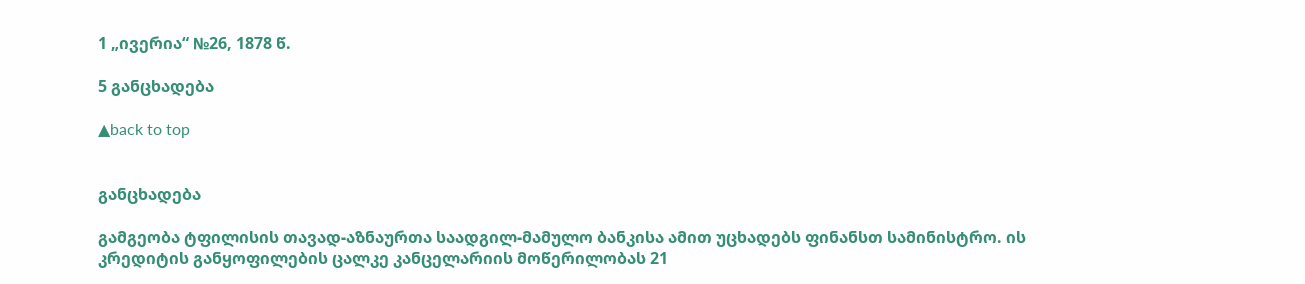1 „ივერია“ №26, 1878 წ.

5 განცხადება

▲back to top


განცხადება

გამგეობა ტფილისის თავად-აზნაურთა საადგილ-მამულო ბანკისა ამით უცხადებს ფინანსთ სამინისტრო. ის კრედიტის განყოფილების ცალკე კანცელარიის მოწერილობას 21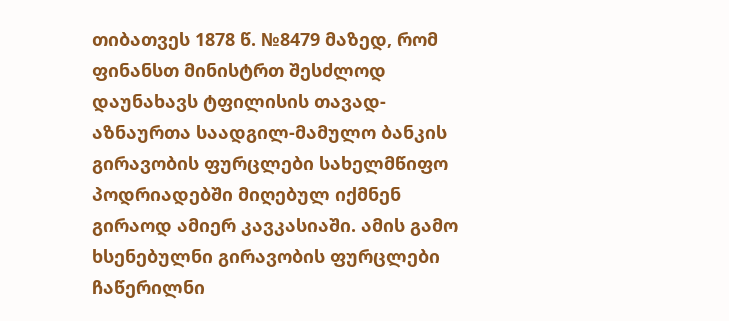თიბათვეს 1878 წ. №8479 მაზედ, რომ ფინანსთ მინისტრთ შესძლოდ დაუნახავს ტფილისის თავად-აზნაურთა საადგილ-მამულო ბანკის გირავობის ფურცლები სახელმწიფო პოდრიადებში მიღებულ იქმნენ გირაოდ ამიერ კავკასიაში. ამის გამო ხსენებულნი გირავობის ფურცლები ჩაწერილნი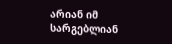არიან იმ სარგებლიან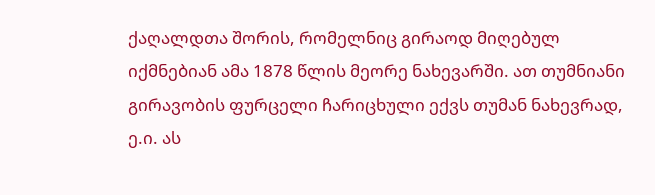ქაღალდთა შორის, რომელნიც გირაოდ მიღებულ იქმნებიან ამა 1878 წლის მეორე ნახევარში. ათ თუმნიანი გირავობის ფურცელი ჩარიცხული ექვს თუმან ნახევრად, ე.ი. ას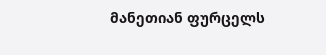მანეთიან ფურცელს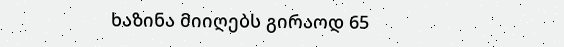ხაზინა მიიღებს გირაოდ 65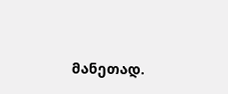მანეთად.